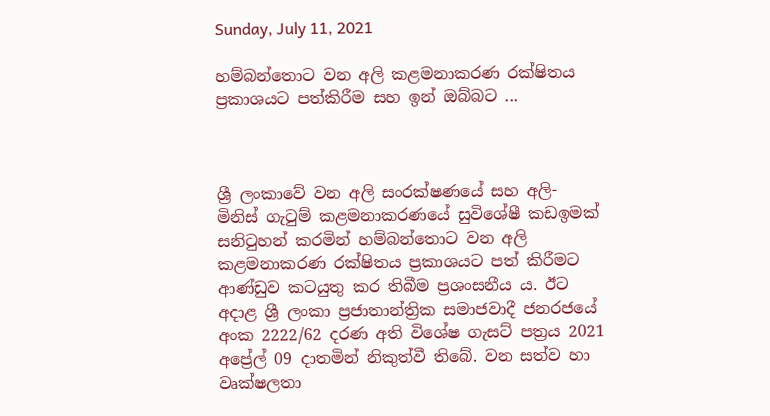Sunday, July 11, 2021

හම්බන්තොට වන අලි කළමනාකරණ රක්ෂිතය ප්‍රකාශයට පත්කිරීම සහ ඉන් ඔබ්බට ...



ශ්‍රී ලංකාවේ වන අලි සංරක්ෂණයේ සහ අලි- මිනිස් ගැටුම් කළමනාකරණයේ සුවිශේෂී කඩඉමක් සනිටුහන් කරමින් හම්බන්තොට වන අලි කළමනාකරණ රක්ෂිතය ප්‍රකාශයට පත් කිරීමට ආණ්ඩුව කටයුතු කර තිබීම ප්‍රශංසනීය ය. ඊට අදාළ ශ්‍රී ලංකා ප්‍රජාතාන්ත්‍රික සමාජවාදී ජනරජයේ අංක 2222/62 දරණ අති විශේෂ ගැසට් පත්‍රය 2021 අප්‍රේල් 09 දාතමින් නිකුත්වී තිබේ. වන සත්ව හා වෘක්ෂලතා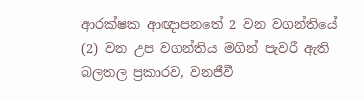ආරක්ෂක ආඥාපනතේ 2 වන වගන්තියේ (2) වන උප වගන්තිය මගින් පැවරී ඇති බලතල ප්‍රකාරව, වනජීවී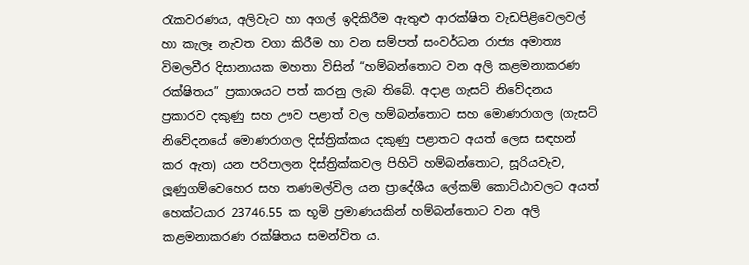රැකවරණය, අලිවැට හා අගල් ඉදිකිරීම ඇතුළු ආරක්ෂිත වැඩපිළිවෙලවල් හා කැලෑ නැවත වගා කිරීම හා වන සම්පත් සංවර්ධන රාජ්‍ය අමාත්‍ය විමලවීර දිසානායක මහතා විසින් “හම්බන්තොට වන අලි කළමනාකරණ රක්ෂිතය” ප්‍රකාශයට පත් කරනු ලැබ තිබේ. අදාළ ගැසට් නිවේදනය ප්‍රකාරව දකුණු සහ ඌව පළාත් වල හම්බන්තොට සහ මොණරාගල (ගැසට් නිවේදනයේ මොණරාගල දිස්ත්‍රික්කය දකුණු පළාතට අයත් ලෙස සඳහන් කර ඇත) යන පරිපාලන දිස්ත්‍රික්කවල පිහිටි හම්බන්තොට, සූරියවැව, ලූණුගම්වෙහෙර සහ තණමල්විල යන ප්‍රාදේශීය ලේකම් කොට්ඨාවලට අයත් හෙක්ටයාර 23746.55 ක භූමි ප්‍රමාණයකින් හම්බන්තොට වන අලි කළමනාකරණ රක්ෂිතය සමන්විත ය.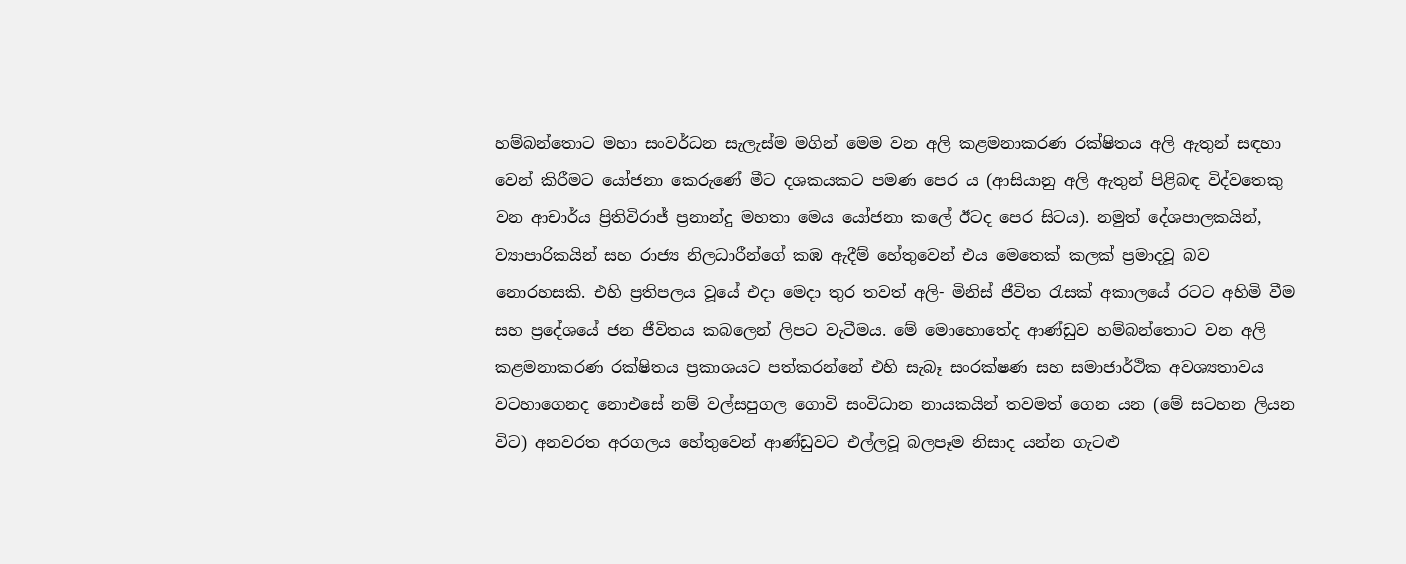හම්බන්තොට මහා සංවර්ධන සැලැස්ම මගින් මෙම වන අලි කළමනාකරණ රක්ෂිතය අලි ඇතුන් සඳහා වෙන් කිරීමට යෝජනා කෙරුණේ මීට දශකයකට පමණ පෙර ය (ආසියානු අලි ඇතුන් පිළිබඳ විද්වතෙකු වන ආචාර්ය ප්‍රිතිවිරාජ් ප්‍රනාන්දු මහතා මෙය යෝජනා කලේ ඊටද පෙර සිටය). නමුත් දේශපාලකයින්, ව්‍යාපාරිකයින් සහ රාජ්‍ය නිලධාරීන්ගේ කඹ ඇදීම් හේතුවෙන් එය මෙතෙක් කලක් ප්‍රමාදවූ බව නොරහසකි. එහි ප්‍රතිපලය වූයේ එදා මෙදා තුර තවත් අලි- මිනිස් ජීවිත රැසක් අකාලයේ රටට අහිමි වීම සහ ප්‍රදේශයේ ජන ජීවිතය කබලෙන් ලිපට වැටීමය. මේ මොහොතේද ආණ්ඩුව හම්බන්තොට වන අලි කළමනාකරණ රක්ෂිතය ප්‍රකාශයට පත්කරන්නේ එහි සැබෑ සංරක්ෂණ සහ සමාජාර්ථික අවශ්‍යතාවය වටහාගෙනද නොඑසේ නම් වල්සපුගල ගොවි සංවිධාන නායකයින් තවමත් ගෙන යන (මේ සටහන ලියන විට) අනවරත අරගලය හේතුවෙන් ආණ්ඩුවට එල්ලවූ බලපෑම නිසාද යන්න ගැටළු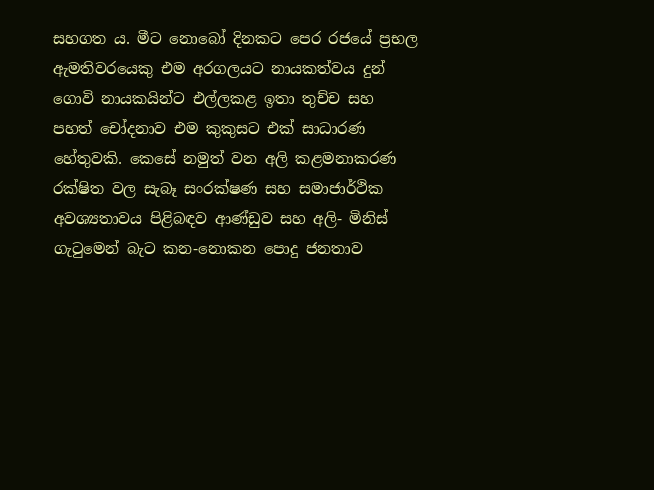සහගත ය. මීට නොබෝ දිනකට පෙර රජයේ ප්‍රභල ඇමතිවරයෙකු එම අරගලයට නායකත්වය දුන් ගොවි නායකයින්ට එල්ලකළ ඉතා තුච්ච සහ පහත් චෝදනාව එම කුකුසට එක් සාධාරණ හේතුවකි. කෙසේ නමුත් වන අලි කළමනාකරණ රක්ෂිත වල සැබෑ සංරක්ෂණ සහ සමාජාර්ථික අවශ්‍යතාවය පිළිබඳව ආණ්ඩුව සහ අලි- මිනිස් ගැටුමෙන් බැට කන-නොකන පොදු ජනතාව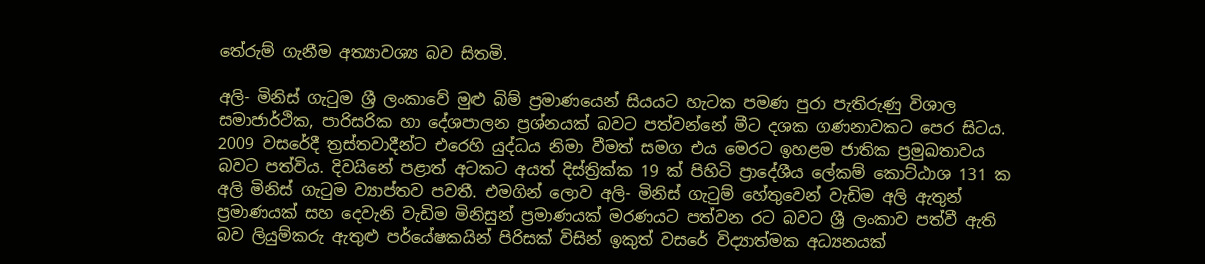තේරුම් ගැනීම අත්‍යාවශ්‍ය බව සිතමි.

අලි- මිනිස් ගැටුම ශ්‍රී ලංකාවේ මුළු බිම් ප්‍රමාණයෙන් සියයට හැටක පමණ පුරා පැතිරුණු විශාල සමාජාර්ථික, පාරිසරික හා දේශපාලන ප්‍රශ්නයක් බවට පත්වන්නේ මීට දශක ගණනාවකට පෙර සිටය. 2009 වසරේදී ත්‍රස්තවාදීන්ට එරෙහි යුද්ධය නිමා වීමත් සමග එය මෙරට ඉහළම ජාතික ප්‍රමුඛතාවය බවට පත්විය. දිවයිනේ පළාත් අටකට අයත් දිස්ත්‍රික්ක 19 ක් පිහිටි ප්‍රාදේශීය ලේකම් කොට්ඨාශ 131 ක අලි මිනිස් ගැටුම ව්‍යාප්තව පවතී. එමගින් ලොව අලි- මිනිස් ගැටුම් හේතුවෙන් වැඩිම අලි ඇතුන් ප්‍රමාණයක් සහ දෙවැනි වැඩිම මිනිසුන් ප්‍රමාණයක් මරණයට පත්වන රට බවට ශ්‍රී ලංකාව පත්වී ඇති බව ලියුම්කරු ඇතුළු පර්යේෂකයින් පිරිසක් විසින් ඉකුත් වසරේ විද්‍යාත්මක අධ්‍යනයක්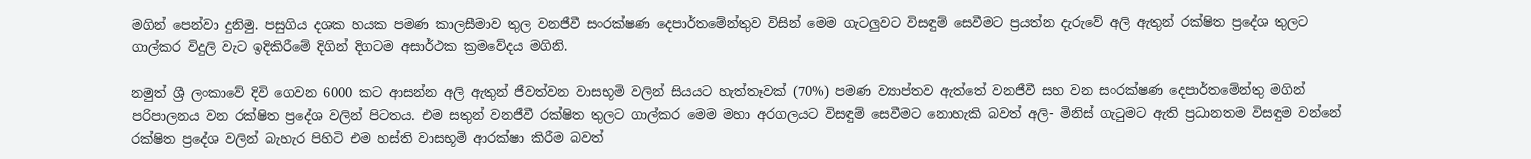මගින් පෙන්වා දුනිමු. පසුගිය දශක හයක පමණ කාලසීමාව තුල වනජීවී සංරක්ෂණ දෙපාර්තමේන්තුව විසින් මෙම ගැටලුවට විසඳුම් සෙවීමට ප්‍රයත්න දැරුවේ අලි ඇතුන් රක්ෂිත ප්‍රදේශ තුලට ගාල්කර විදුලි වැට ඉදිකිරීමේ දිගින් දිගටම අසාර්ථක ක්‍රමවේදය මගිනි.

නමුත් ශ්‍රී ලංකාවේ දිවි ගෙවන 6000 කට ආසන්න අලි ඇතුන් ජීවත්වන වාසභූමි වලින් සියයට හැත්තෑවක් (70%) පමණ ව්‍යාප්තව ඇත්තේ වනජීවී සහ වන සංරක්ෂණ දෙපාර්තමේන්තු මගින් පරිපාලනය වන රක්ෂිත ප්‍රදේශ වලින් පිටතය. එම සතුන් වනජීවී රක්ෂිත තුලට ගාල්කර මෙම මහා අරගලයට විසඳුම් සෙවීමට නොහැකි බවත් අලි- මිනිස් ගැටුමට ඇති ප්‍රධානතම විසඳුම වන්නේ රක්ෂිත ප්‍රදේශ වලින් බැහැර පිහිටි එම හස්ති වාසභූමි ආරක්ෂා කිරීම බවත්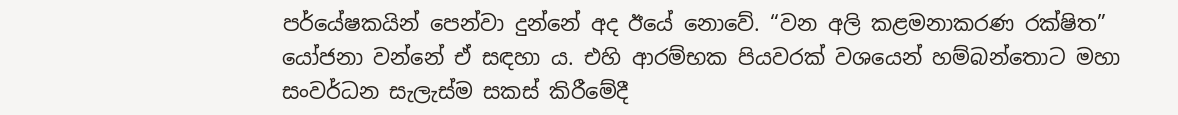පර්යේෂකයින් පෙන්වා දුන්නේ අද ඊයේ නොවේ. “වන අලි කළමනාකරණ රක්ෂිත” යෝජනා වන්නේ ඒ සඳහා ය. එහි ආරම්භක පියවරක් වශයෙන් හම්බන්තොට මහා සංවර්ධන සැලැස්ම සකස් කිරීමේදී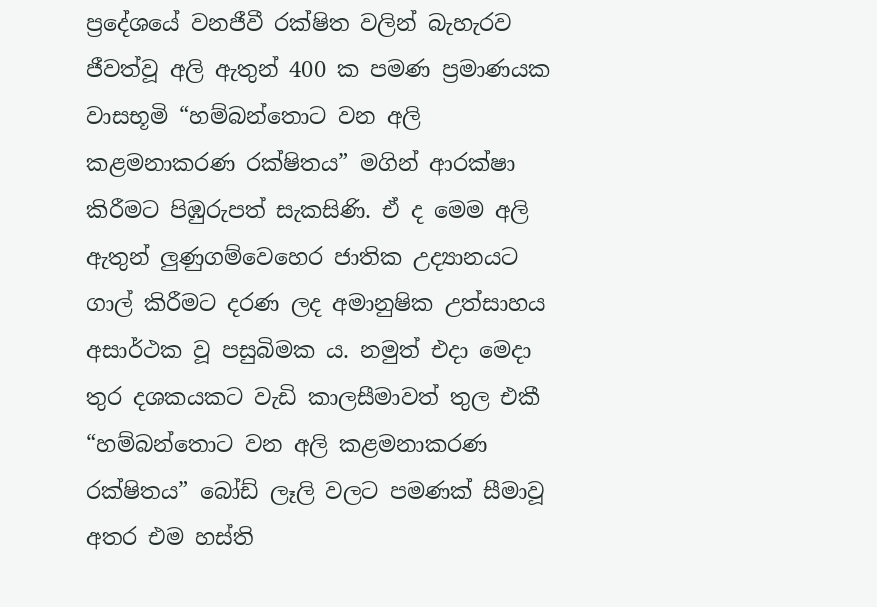ප්‍රදේශයේ වනජීවී රක්ෂිත වලින් බැහැරව ජීවත්වූ අලි ඇතුන් 400 ක පමණ ප්‍රමාණයක වාසභූමි “හම්බන්තොට වන අලි කළමනාකරණ රක්ෂිතය” මගින් ආරක්ෂා කිරීමට පිඹුරුපත් සැකසිණි. ඒ ද මෙම අලි ඇතුන් ලුණුගම්වෙහෙර ජාතික උද්‍යානයට ගාල් කිරීමට දරණ ලද අමානුෂික උත්සාහය අසාර්ථක වූ පසුබිමක ය. නමුත් එදා මෙදා තුර දශකයකට වැඩි කාලසීමාවත් තුල එකී “හම්බන්තොට වන අලි කළමනාකරණ රක්ෂිතය” බෝඩ් ලෑලි වලට පමණක් සීමාවූ අතර එම හස්ති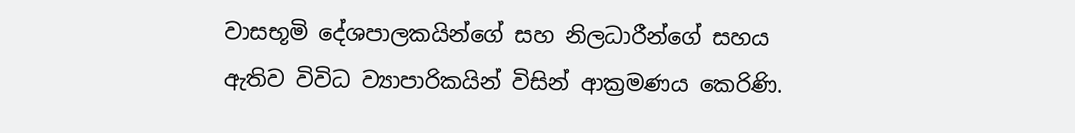වාසභූමි දේශපාලකයින්ගේ සහ නිලධාරීන්ගේ සහය ඇතිව විවිධ ව්‍යාපාරිකයින් විසින් ආක්‍රමණය කෙරිණි.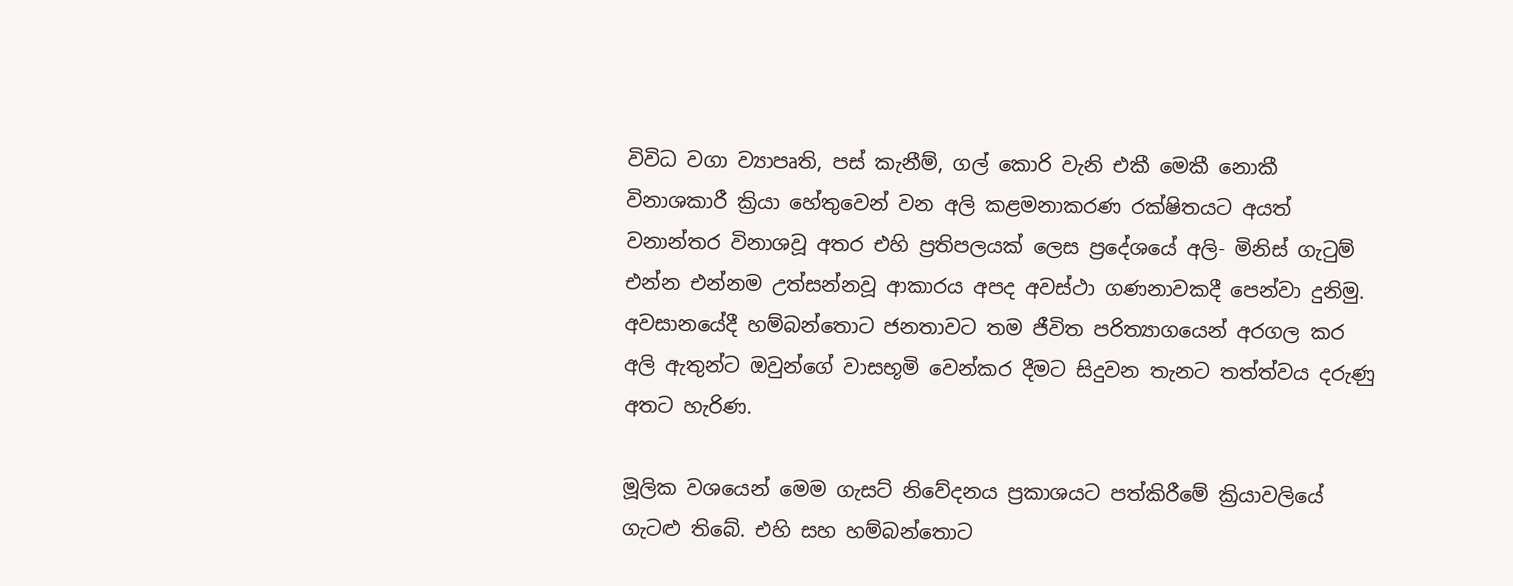විවිධ වගා ව්‍යාපෘති, පස් කැනීම්, ගල් කොරි වැනි එකී මෙකී නොකී විනාශකාරී ක්‍රියා හේතුවෙන් වන අලි කළමනාකරණ රක්ෂිතයට අයත් වනාන්තර විනාශවූ අතර එහි ප්‍රතිපලයක් ලෙස ප්‍රදේශයේ අලි- මිනිස් ගැටුම් එන්න එන්නම උත්සන්නවූ ආකාරය අපද අවස්ථා ගණනාවකදී පෙන්වා දුනිමු. අවසානයේදී හම්බන්තොට ජනතාවට තම ජීවිත පරිත්‍යාගයෙන් අරගල කර අලි ඇතුන්ට ඔවුන්ගේ වාසභූමි වෙන්කර දීමට සිදුවන තැනට තත්ත්වය දරුණු අතට හැරිණ.

මූලික වශයෙන් මෙම ගැසට් නිවේදනය ප්‍රකාශයට පත්කිරීමේ ක්‍රියාවලියේ ගැටළු තිබේ. එහි සහ හම්බන්තොට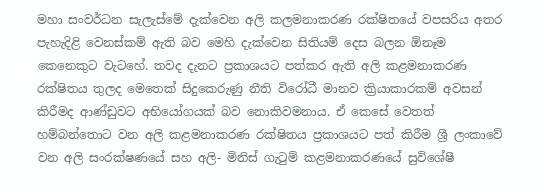මහා සංවර්ධන සැලැස්මේ දැක්වෙන අලි කලමනාකරණ රක්ෂිතයේ වපසරිය අතර පැහැදිළි වෙනස්කම් ඇති බව මෙහි දැක්වෙන සිතියම් දෙස බලන ඕනෑම කෙනෙකුට වැටහේ. තවද දැනට ප්‍රකාශයට පත්කර ඇති අලි කළමනාකරණ රක්ෂිතය තුලද මෙතෙක් සිදුකෙරුණු නීති විරෝධී මානව ක්‍රියාකාරකම් අවසන් කිරීමද ආණ්ඩුවට අභියෝගයක් බව නොකිවමනාය. ඒ කෙසේ වෙතත් හම්බන්තොට වන අලි කළමනාකරණ රක්ෂිතය ප්‍රකාශයට පත් කිරීම ශ්‍රී ලංකාවේ වන අලි සංරක්ෂණයේ සහ අලි- මිනිස් ගැටුම් කළමනාකරණයේ සුවිශේෂී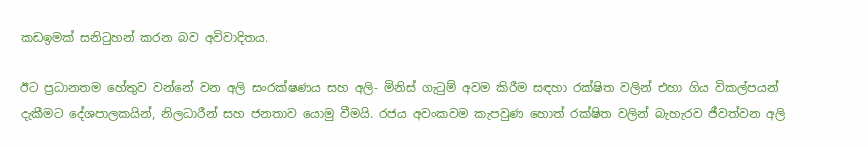කඩඉමක් සනිටුහන් කරන බව අවිවාදිතය.

ඊට ප්‍රධානතම හේතුව වන්නේ වන අලි සංරක්ෂණය සහ අලි- මිනිස් ගැටුම් අවම කිරීම සඳහා රක්ෂිත වලින් එහා ගිය විකල්පයන් දැකීමට දේශපාලකයින්, නිලධාරීන් සහ ජනතාව යොමු වීමයි. රජය අවංකවම කැපවුණ හොත් රක්ෂිත වලින් බැහැරව ජීවත්වන අලි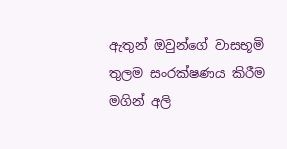ඇතුන් ඔවුන්ගේ වාසභූමි තුලම සංරක්ෂණය කිරීම මගින් අලි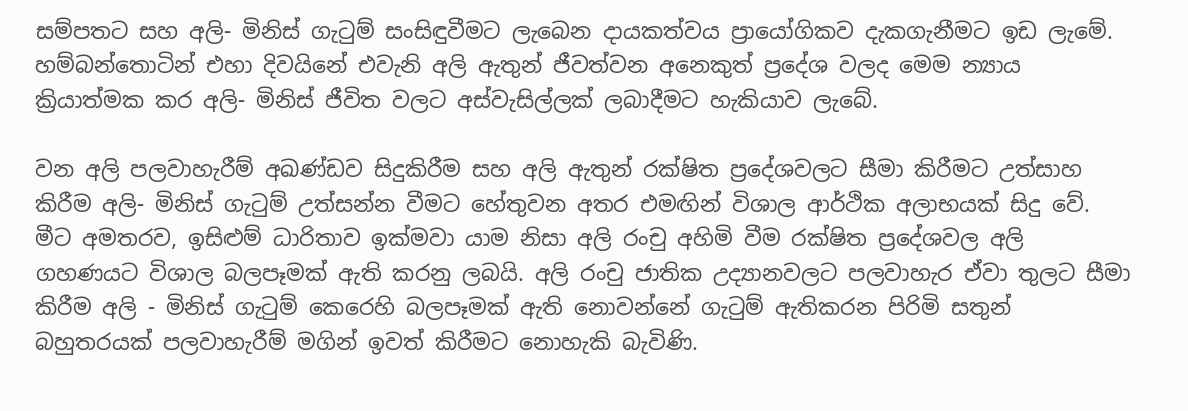සම්පතට සහ අලි- මිනිස් ගැටුම් සංසිඳුවීමට ලැබෙන දායකත්වය ප්‍රායෝගිකව දැකගැනීමට ඉඩ ලැමේ. හම්බන්තොටින් එහා දිවයිනේ එවැනි අලි ඇතුන් ජීවත්වන අනෙකුත් ප්‍රදේශ වලද මෙම න්‍යාය ක්‍රියාත්මක කර අලි- මිනිස් ජීවිත වලට අස්වැසිල්ලක් ලබාදීමට හැකියාව ලැබේ.

වන අලි පලවාහැරීම් අඛණ්ඩව සිදුකිරීම සහ අලි ඇතුන් රක්ෂිත ප්‍රදේශවලට සීමා කිරීමට උත්සාහ කිරීම අලි- මිනිස් ගැටුම් උත්සන්න වීමට හේතුවන අතර එමඟින් විශාල ආර්ථික අලාභයක් සිදු වේ. මීට අමතරව, ඉසිළුම් ධාරිතාව ඉක්මවා යාම නිසා අලි රංචු අහිමි වීම රක්ෂිත ප්‍රදේශවල අලි ගහණයට විශාල බලපෑමක් ඇති කරනු ලබයි. අලි රංචු ජාතික උද්‍යානවලට පලවාහැර ඒවා තුලට සීමා කිරීම අලි - මිනිස් ගැටුම් කෙරෙහි බලපෑමක් ඇති නොවන්නේ ගැටුම් ඇතිකරන පිරිමි සතුන් බහුතරයක් පලවාහැරීම් මගින් ඉවත් කිරීමට නොහැකි බැවිණි.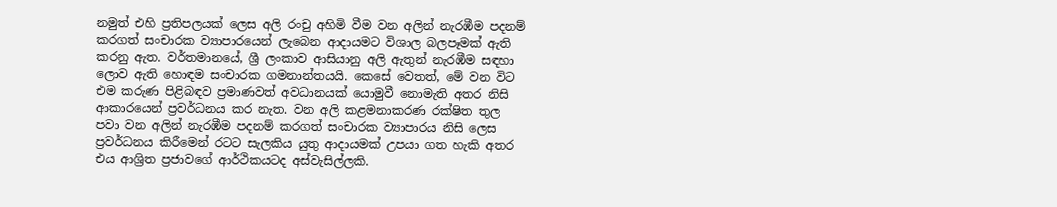නමුත් එහි ප්‍රතිපලයක් ලෙස අලි රංචු අහිමි වීම වන අලින් නැරඹීම පදනම් කරගත් සංචාරක ව්‍යාපාරයෙන් ලැබෙන ආදායමට විශාල බලපෑමක් ඇති කරනු ඇත. වර්තමානයේ, ශ්‍රී ලංකාව ආසියානු අලි ඇතුන් නැරඹීම සඳහා ලොව ඇති හොඳම සංචාරක ගමනාන්තයයි. කෙසේ වෙතත්, මේ වන විට එම කරුණ පිළිබඳව ප්‍රමාණවත් අවධානයක් යොමුවී නොමැති අතර නිසි ආකාරයෙන් ප්‍රවර්ධනය කර නැත. වන අලි කළමනාකරණ රක්ෂිත තුල පවා වන අලින් නැරඹීම පදනම් කරගත් සංචාරක ව්‍යාපාරය නිසි ලෙස ප්‍රවර්ධනය කිරීමෙන් රටට සැලකිය යුතු ආදායමක් උපයා ගත හැකි අතර එය ආශ්‍රිත ප්‍රජාවගේ ආර්ථිකයටද අස්වැසිල්ලකි.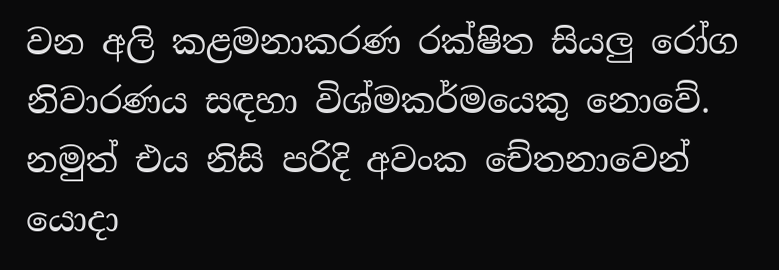වන අලි කළමනාකරණ රක්ෂිත සියලු රෝග නිවාරණය සඳහා විශ්මකර්මයෙකු නොවේ. නමුත් එය නිසි පරිදි අවංක චේතනාවෙන් යොදා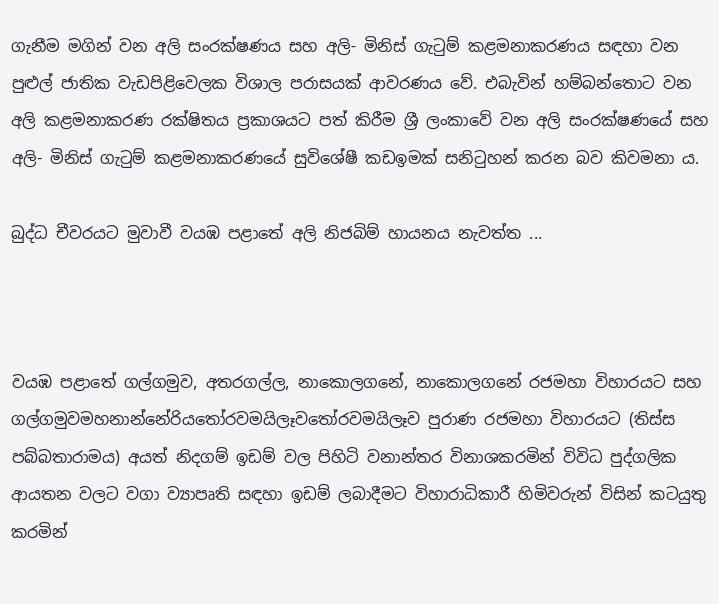ගැනීම මගින් වන අලි සංරක්ෂණය සහ අලි- මිනිස් ගැටුම් කළමනාකරණය සඳහා වන පුළුල් ජාතික වැඩපිළිවෙලක විශාල පරාසයක් ආවරණය වේ. එබැවින් හම්බන්තොට වන අලි කළමනාකරණ රක්ෂිතය ප්‍රකාශයට පත් කිරීම ශ්‍රී ලංකාවේ වන අලි සංරක්ෂණයේ සහ අලි- මිනිස් ගැටුම් කළමනාකරණයේ සුවිශේෂී කඩඉමක් සනිටුහන් කරන බව කිවමනා ය.

බුද්ධ චීවරයට මුවාවී වයඹ පළාතේ අලි නිජබිම් හායනය නැවත්ත ...



වයඹ පළාතේ ගල්ගමුව, අතරගල්ල, නාකොලගනේ, නාකොලගනේ රජමහා විහාරයට සහ ගල්ගමුවමහනාන්නේරියතෝරවමයිලෑවතෝරවමයිලෑව පුරාණ රජමහා විහාරයට (තිස්ස පබ්බතාරාමය) අයත් නිදගම් ඉඩම් වල පිහිටි වනාන්තර විනාශකරමින් විවිධ පුද්ගලික ආයතන වලට වගා ව්‍යාපෘති සඳහා ඉඩම් ලබාදීමට විහාරාධිකාරී හිමිවරුන් විසින් කටයුතු කරමින්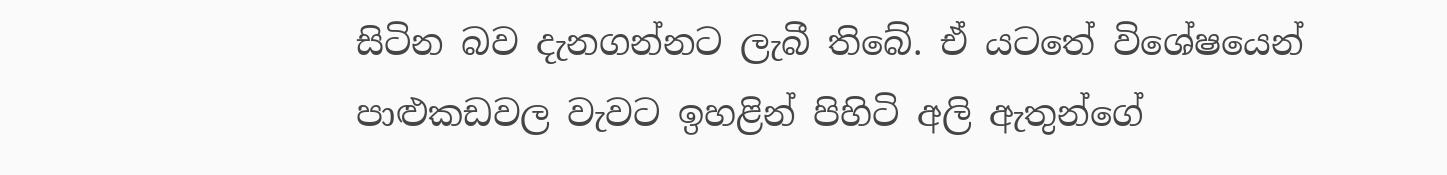සිටින බව දැනගන්නට ලැබී තිබේ. ඒ යටතේ විශේෂයෙන් පාළුකඩවල වැවට ඉහළින් පිහිටි අලි ඇතුන්ගේ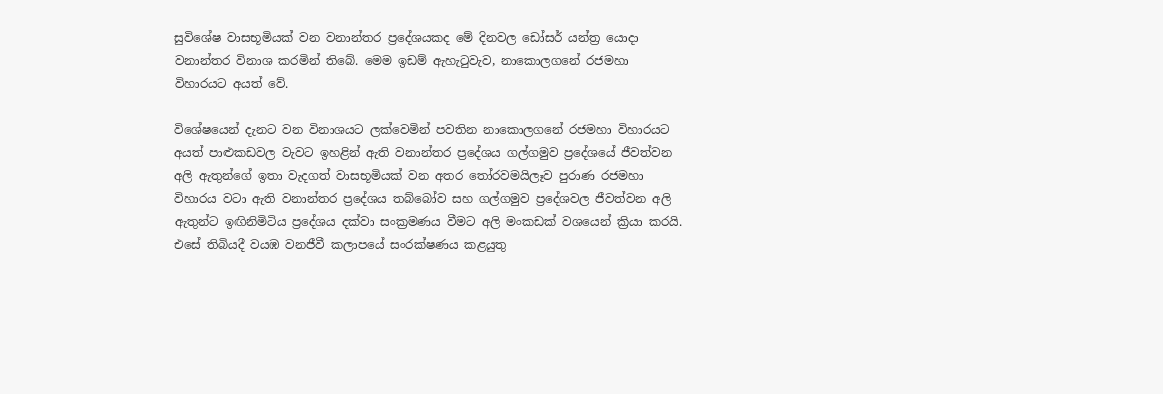සුවිශේෂ වාසභූමියක් වන වනාන්තර ප්‍රදේශයකද මේ දිනවල ඩෝසර් යන්ත්‍ර යොදා වනාන්තර විනාශ කරමින් තිබේ. මෙම ඉඩම් ඇහැටුවැව, නාකොලගනේ රජමහා විහාරයට අයත් වේ.

විශේෂයෙන් දැනට වන විනාශයට ලක්වෙමින් පවතින නාකොලගනේ රජමහා විහාරයට අයත් පාළුකඩවල වැවට ඉහළින් ඇති වනාන්තර ප්‍රදේශය ගල්ගමුව ප්‍රදේශයේ ජීවත්වන අලි ඇතුන්ගේ ඉතා වැදගත් වාසභූමියක් වන අතර තෝරවමයිලෑව පුරාණ රජමහා විහාරය වටා ඇති වනාන්තර ප්‍රදේශය තබ්බෝව සහ ගල්ගමුව ප්‍රදේශවල ජීවත්වන අලි ඇතුන්ට ඉඟිනිමිටිය ප්‍රදේශය දක්වා සංක්‍රමණය වීමට අලි මංකඩක් වශයෙන් ක්‍රියා කරයි. එසේ තිබියදී වයඹ වනජීවී කලාපයේ සංරක්ෂණය කළයුතු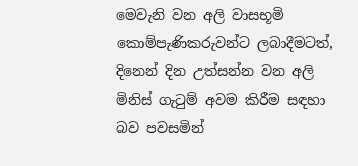මෙවැනි වන අලි වාසභූමි කොම්පැණිකරුවන්ට ලබාදීමටත්, දිනෙන් දින උත්සන්න වන අලි මිනිස් ගැටුම් අවම කිරීම සඳහා බව පවසමින්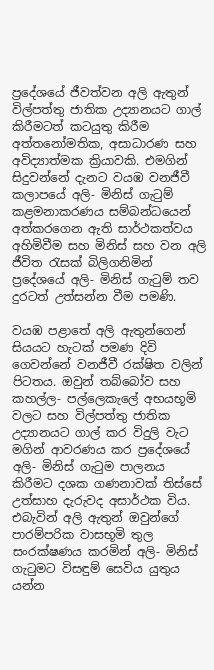ප්‍රදේශයේ ජීවත්වන අලි ඇතුන් විල්පත්තු ජාතික උද්‍යානයට ගාල් කිරීමටත් කටයුතු කිරීම අත්තනෝමතික, අසාධාරණ සහ අවිද්‍යාත්මක ක්‍රියාවකි. එමගින් සිදුවන්නේ දැනට වයඹ වනජීවී කලාපයේ අලි- මිනිස් ගැටුම් කළමනාකරණය සම්බන්ධයෙන් අත්කරගෙන ඇති සාර්ථකත්වය අහිමිවීම සහ මිනිස් සහ වන අලි ජීවිත රැසක් බිලිගනිමින් ප්‍රදේශයේ අලි- මිනිස් ගැටුම් තව දුරටත් උත්සන්න වීම පමණි.

වයඹ පළාතේ අලි ඇතුන්ගෙන් සියයට හැටක් පමණ දිවි ගෙවන්නේ වනජීවී රක්ෂිත වලින් පිටතය. ඔවුන් තබ්බෝව සහ කහල්ල- පල්ලෙකැලේ අභයභූමි වලට සහ විල්පත්තු ජාතික උද්‍යානයට ගාල් කර විදුලි වැට මගින් ආවරණය කර ප්‍රදේශයේ අලි- මිනිස් ගැටුම පාලනය කිරීමට දශක ගණනාවක් තිස්සේ උත්සාහ දැරුවද අසාර්ථක විය. එබැවින් අලි ඇතුන් ඔවුන්ගේ පාරම්පරික වාසභූමි තුල සංරක්ෂණය කරමින් අලි- මිනිස් ගැටුමට විසඳුම් සෙවිය යුතුය යන්න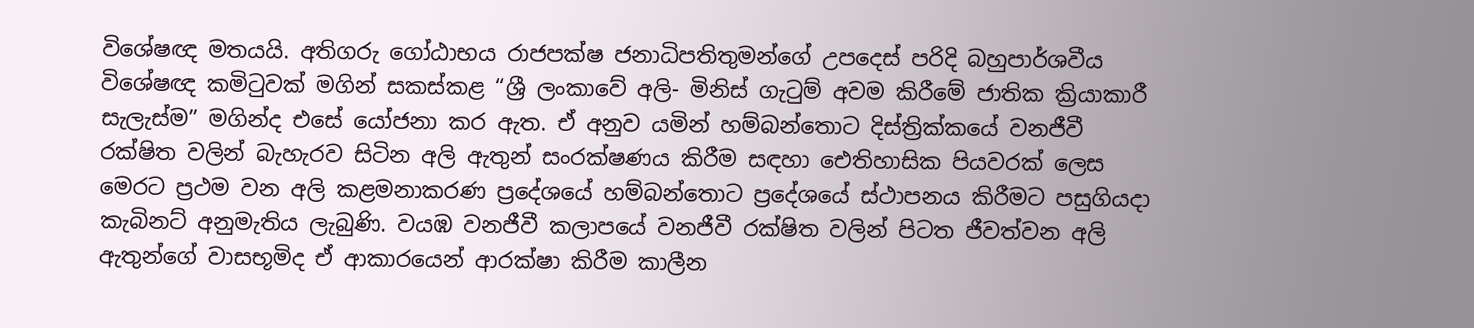විශේෂඥ මතයයි. අතිගරු ගෝඨාභය රාජපක්ෂ ජනාධිපතිතුමන්ගේ උපදෙස් පරිදි බහුපාර්ශවීය විශේෂඥ කමිටුවක් මගින් සකස්කළ “ශ්‍රී ලංකාවේ අලි- මිනිස් ගැටුම් අවම කිරීමේ ජාතික ක්‍රියාකාරී සැලැස්ම” මගින්ද එසේ යෝජනා කර ඇත. ඒ අනුව යමින් හම්බන්තොට දිස්ත්‍රික්කයේ වනජීවී රක්ෂිත වලින් බැහැරව සිටින අලි ඇතුන් සංරක්ෂණය කිරීම සඳහා ඓතිහාසික පියවරක් ලෙස මෙරට ප්‍රථම වන අලි කළමනාකරණ ප්‍රදේශයේ හම්බන්තොට ප්‍රදේශයේ ස්ථාපනය කිරීමට පසුගියදා කැබිනට් අනුමැතිය ලැබුණි. වයඹ වනජීවී කලාපයේ වනජීවී රක්ෂිත වලින් පිටත ජීවත්වන අලි ඇතුන්ගේ වාසභූමිද ඒ ආකාරයෙන් ආරක්ෂා කිරීම කාලීන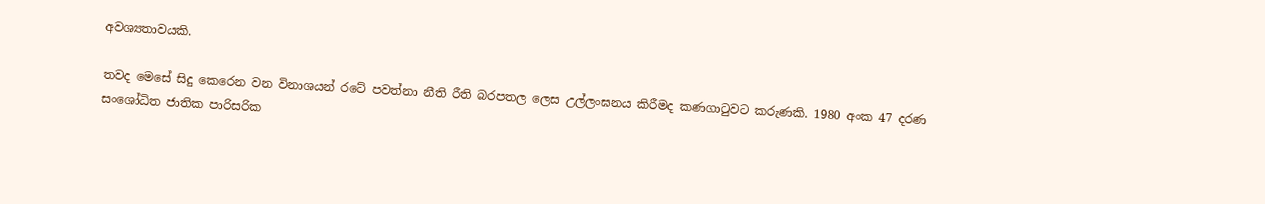අවශ්‍යතාවයකි.

තවද මෙසේ සිදු කෙරෙන වන විනාශයන් රටේ පවත්නා නීති රීති බරපතල ලෙස උල්ලංඝනය කිරීමද කණගාටුවට කරුණකි. 1980 අංක 47 දරණ සංශෝධිත ජාතික පාරිසරික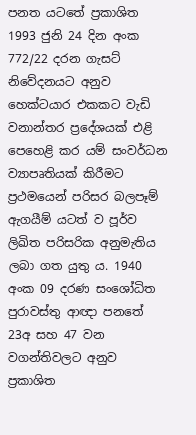පනත යටතේ ප්‍රකාශිත 1993 ජුනි 24 දින අංක 772/22 දරන ගැසට් නිවේදනයට අනුව හෙක්ටයාර එකකට වැඩි වනාන්තර ප්‍රදේශයක් එළි පෙහෙළි කර යම් සංවර්ධන ව්‍යාපෘතියක් කිරීමට ප්‍රථමයෙන් පරිසර බලපෑම් ඇගයීම් යටත් ව පූර්ව ලිඛිත පරිසරික අනුමැතිය ලබා ගත යුතු ය. 1940 අංක 09 දරණ සංශෝධිත පුරාවස්තු ආඥා පනතේ 23අ සහ 47 වන වගන්තිවලට අනුව ප්‍රකාශිත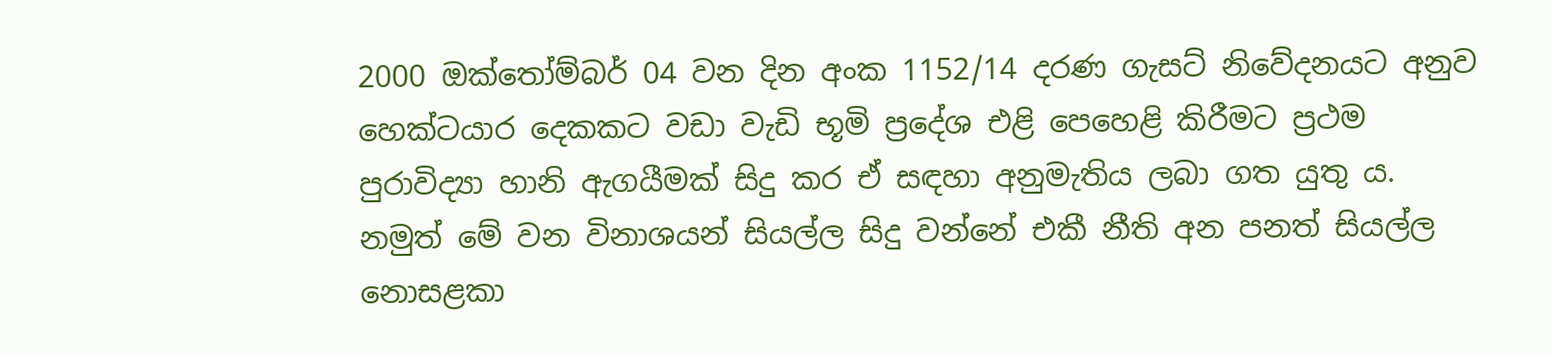2000 ඔක්තෝම්බර් 04 වන දින අංක 1152/14 දරණ ගැසට් නිවේදනයට අනුව හෙක්ටයාර දෙකකට වඩා වැඩි භූමි ප්‍රදේශ එළි පෙහෙළි කිරීමට ප්‍රථම පුරාවිද්‍යා හානි ඇගයීමක් සිදු කර ඒ සඳහා අනුමැතිය ලබා ගත යුතු ය. නමුත් මේ වන විනාශයන් සියල්ල සිදු වන්නේ එකී නීති අන පනත් සියල්ල නොසළකා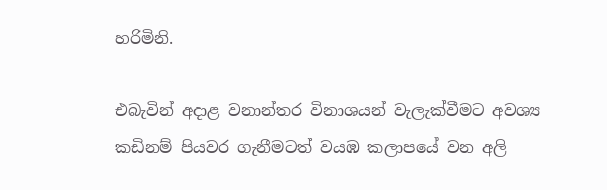හරිමිනි.

එබැවින් අදාළ වනාන්තර විනාශයන් වැලැක්වීමට අවශ්‍ය කඩිනම් පියවර ගැනීමටත් වයඹ කලාපයේ වන අලි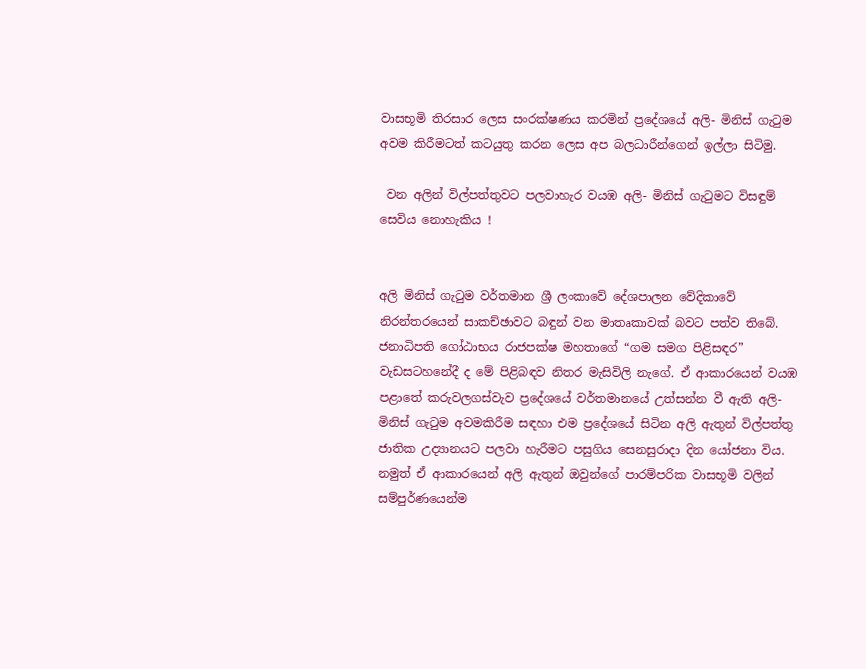වාසභූමි තිරසාර ලෙස සංරක්ෂණය කරමින් ප්‍රදේශයේ අලි- මිනිස් ගැටුම අවම කිරීමටත් කටයුතු කරන ලෙස අප බලධාරීන්ගෙන් ඉල්ලා සිටිමු.

 වන අලින් විල්පත්තුවට පලවාහැර වයඹ අලි- මිනිස් ගැටුමට විසඳුම් සෙවිය නොහැකිය !


අලි මිනිස් ගැටුම වර්තමාන ශ්‍රී ලංකාවේ දේශපාලන වේදිකාවේ නිරන්තරයෙන් සාකච්ඡාවට බඳුන් වන මාතෘකාවක් බවට පත්ව තිබේ. ජනාධිපති ගෝඨාභය රාජපක්ෂ මහතාගේ “ගම සමග පිළිසඳර” වැඩසටහනේදී ද මේ පිළිබඳව නිතර මැසිවිලි නැගේ. ඒ ආකාරයෙන් වයඹ පළාතේ කරුවලගස්වැව ප්‍රදේශයේ වර්තමානයේ උත්සන්න වී ඇති අලි- මිනිස් ගැටුම අවමකිරීම සඳහා එම ප්‍රදේශයේ සිටින අලි ඇතුන් විල්පත්තු ජාතික උද්‍යානයට පලවා හැරීමට පසුගිය සෙනසුරාදා දින යෝජනා විය. නමුත් ඒ ආකාරයෙන් අලි ඇතුන් ඔවුන්ගේ පාරම්පරික වාසභූමි වලින් සම්පුර්ණයෙන්ම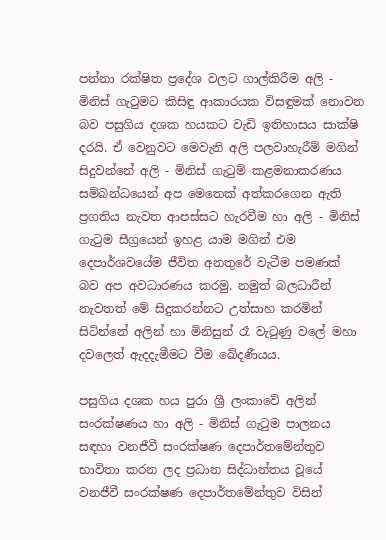පන්නා රක්ෂිත ප්‍රදේශ වලට ගාල්කිරීම අලි - මිනිස් ගැටුමට කිසිඳු ආකාරයක විසඳුමක් නොවන බව පසුගිය දශක හයකට වැඩි ඉතිහාසය සාක්ෂි දරයි. ඒ වෙනුවට මෙවැනි අලි පලවාහැරීම් මගින් සිදුවන්නේ අලි - මිනිස් ගැටුම් කළමනාකරණය සම්බන්ධයෙන් අප මෙතෙක් අත්කරගෙන ඇති ප්‍රගතිය නැවත ආපස්සට හැරවීම හා අලි - මිනිස් ගැටුම සීග්‍රයෙන් ඉහළ යාම මගින් එම දෙපාර්ශවයේම ජීවිත අනතුරේ වැටීම පමණක් බව අප අවධාරණය කරමු. නමුත් බලධාරීන් නැවතත් මේ සිදුකරන්නට උත්සාහ කරමින් සිටින්නේ අලින් හා මිනිසුන් රෑ වැටුණු වලේ මහා දවලෙත් ඇදදැමීමට වීම ඛේදණීයය.

පසුගිය දශක හය පුරා ශ්‍රී ලංකාවේ අලින් සංරක්ෂණය හා අලි - මිනිස් ගැටුම පාලනය සඳහා වනජීවී සංරක්ෂණ දෙපාර්තමේන්තුව භාවිතා කරන ලද ප්‍රධාන සිද්ධාන්තය වූයේ වනජීවී සංරක්ෂණ දෙපාර්තමේන්තුව විසින්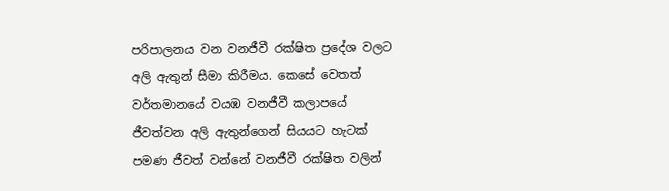පරිපාලනය වන වනජීවී රක්ෂිත ප්‍රදේශ වලට අලි ඇතුන් සීමා කිරීමය. කෙසේ වෙතත් වර්තමානයේ වයඹ වනජීවී කලාපයේ ජීවත්වන අලි ඇතුන්ගෙන් සියයට හැටක් පමණ ජීවත් වන්නේ වනජීවී රක්ෂිත වලින්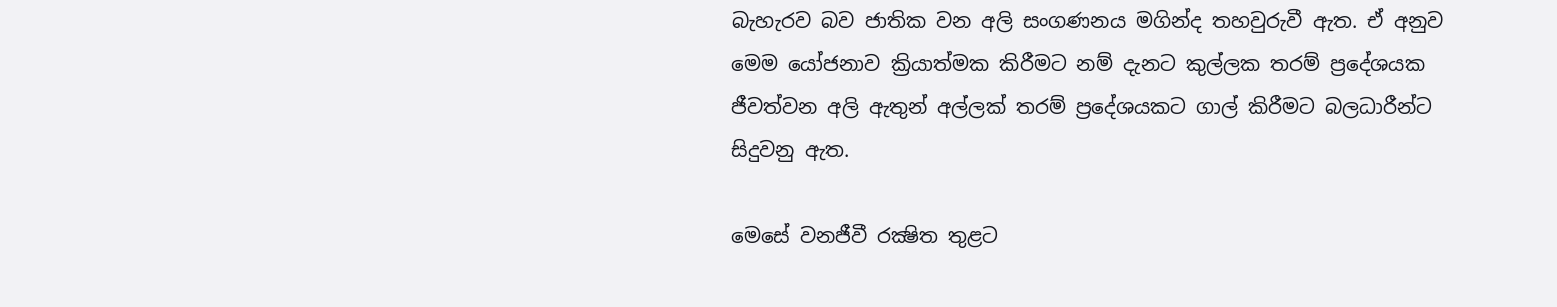බැහැරව බව ජාතික වන අලි සංගණනය මගින්ද තහවුරුවී ඇත. ඒ අනුව මෙම යෝජනාව ක්‍රියාත්මක කිරීමට නම් දැනට කුල්ලක තරම් ප්‍රදේශයක ජීවත්වන අලි ඇතුන් අල්ලක් තරම් ප්‍රදේශයකට ගාල් කිරීමට බලධාරීන්ට සිදුවනු ඇත.

මෙසේ වනජීවී රක්‍ෂිත තුළට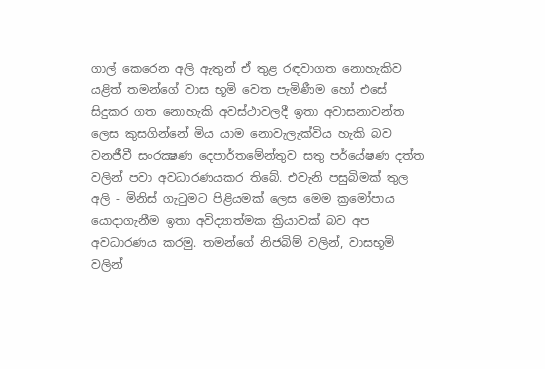ගාල් කෙරෙන අලි ඇතුන් ඒ තුළ රඳවාගත නොහැකිව යළිත් තමන්ගේ වාස භූමි වෙත පැමිණීම හෝ එසේ සිදුකර ගත නොහැකි අවස්‌ථාවලදී ඉතා අවාසනාවන්ත ලෙස කුසගින්නේ මිය යාම නොවැලැක්විය හැකි බව වනජීවී සංරක්‍ෂණ දෙපාර්තමේන්තුව සතු පර්යේෂණ දත්ත වලින් පවා අවධාරණයකර තිබේ. එවැනි පසුබිමක් තුල අලි - මිනිස්‌ ගැටුමට පිළියමක්‌ ලෙස මෙම ක්‍රමෝපාය යොදාගැනීම ඉතා අවිද්‍යාත්මක ක්‍රියාවක් බව අප අවධාරණය කරමු. තමන්ගේ නිජබිම් වලින්, වාසභූමි වලින්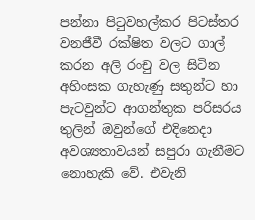පන්නා පිටුවහල්කර පිටස්තර වනජීවී රක්ෂිත වලට ගාල් කරන අලි රංචු වල සිටින අහිංසක ගැහැණු සතුන්ට හා පැටවුන්ට ආගන්තුක පරිසරය තුලින් ඔවුන්ගේ එදිනෙදා අවශ්‍යතාවයන් සපුරා ගැනීමට නොහැකි වේ. එවැනි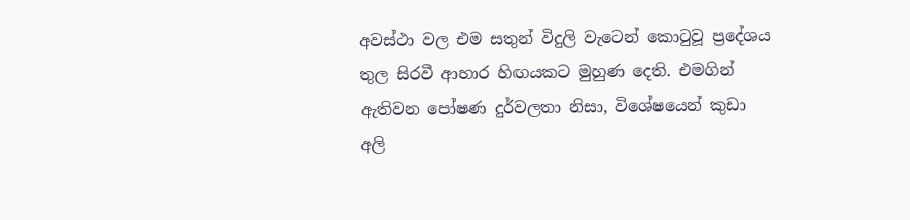අවස්ථා වල එම සතුන් විදුලි වැටෙන් කොටුවූ ප්‍රදේශය තුල සිරවී ආහාර හිඟයකට මුහුණ දෙති. එමගින් ඇතිවන පෝෂණ දුර්වලතා නිසා, විශේෂයෙන් කුඩා අලි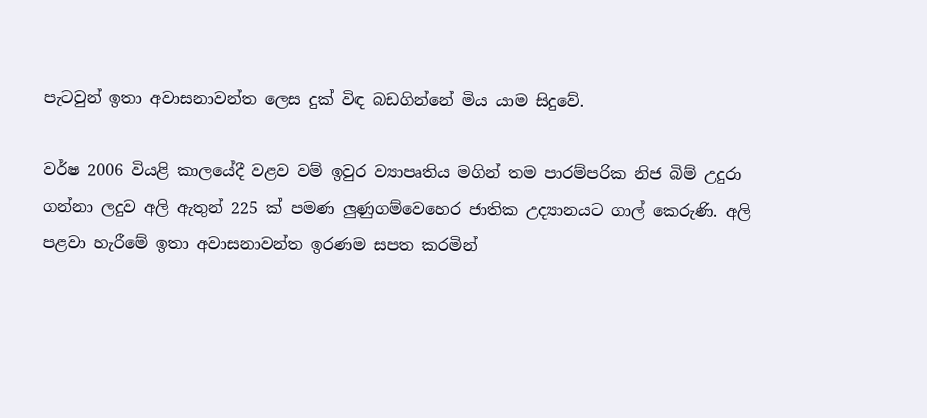පැටවුන් ඉතා අවාසනාවන්ත ලෙස දුක් විඳ බඩගින්නේ මිය යාම සිදුවේ.

වර්ෂ 2006 වියළි කාලයේදී වළව වම් ඉවුර ව්‍යාපෘතිය මගින් තම පාරම්පරික නිජ බිම් උදුරා ගන්නා ලදුව අලි ඇතුන් 225 ක්‌ පමණ ලුණුගම්වෙහෙර ජාතික උද්‍යානයට ගාල් කෙරුණි. අලි පළවා හැරීමේ ඉතා අවාසනාවන්ත ඉරණම සපත කරමින්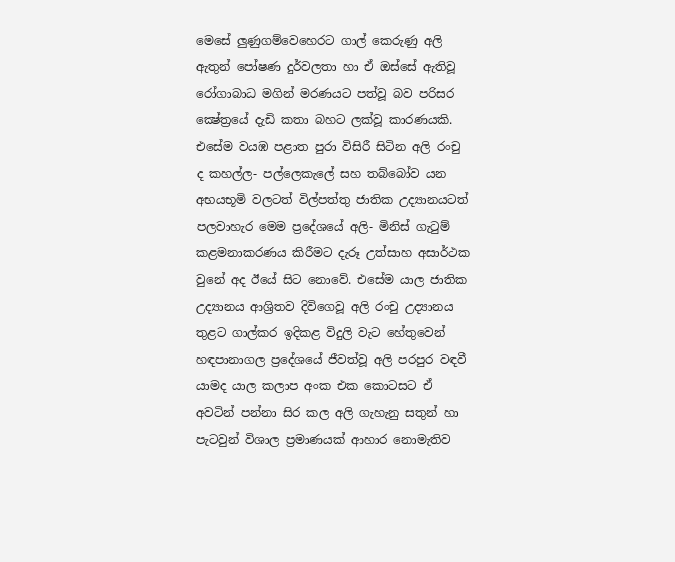මෙසේ ලුණුගම්වෙහෙරට ගාල් කෙරුණු අලි ඇතුන් පෝෂණ දුර්වලතා හා ඒ ඔස්‌සේ ඇතිවූ රෝගාබාධ මගින් මරණයට පත්වූ බව පරිසර ක්‍ෂේත්‍රයේ දැඩි කතා බහට ලක්‌වූ කාරණයකි. එසේම වයඹ පළාත පුරා විසිරී සිටින අලි රංචු ද කහල්ල- පල්ලෙකැලේ සහ තබ්බෝව යන අභයභූමි වලටත් විල්පත්තු ජාතික උද්‍යානයටත් පලවාහැර මෙම ප්‍රදේශයේ අලි- මිනිස් ගැටුම් කළමනාකරණය කිරීමට දැරූ උත්සාහ අසාර්ථක වුනේ අද ඊයේ සිට නොවේ. එසේම යාල ජාතික උද්‍යානය ආශ්‍රිතව දිවිගෙවූ අලි රංචු උද්‍යානය තුළට ගාල්කර ඉදිකළ විදුලි වැට හේතුවෙන් හඳපානාගල ප්‍රදේශයේ ජීවත්වූ අලි පරපුර වඳවී යාමද යාල කලාප අංක එක කොටසට ඒ අවටින් පන්නා සිර කල අලි ගැහැනු සතුන් හා පැටවුන් විශාල ප්‍රමාණයක්‌ ආහාර නොමැතිව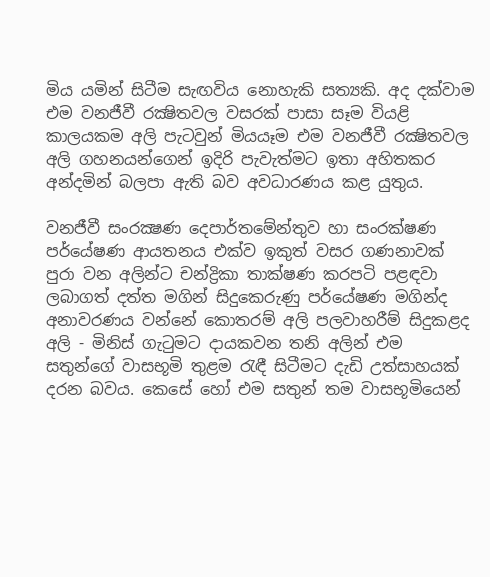මිය යමින් සිටීම සැඟවිය නොහැකි සත්‍යකි. අද දක්වාම එම වනජීවී රක්‍ෂිතවල වසරක්‌ පාසා සෑම වියළි කාලයකම අලි පැටවුන් මියයෑම එම වනජීවී රක්‍ෂිතවල අලි ගහනයන්ගෙන් ඉදිරි පැවැත්මට ඉතා අහිතකර අන්දමින් බලපා ඇති බව අවධාරණය කළ යුතුය.

වනජීවී සංරක්‍ෂණ දෙපාර්තමේන්තුව හා සංරක්ෂණ පර්යේෂණ ආයතනය එක්ව ඉකුත් වසර ගණනාවක් පුරා වන අලින්ට චන්ද්‍රිකා තාක්ෂණ කරපටි පළඳවා ලබාගත් දත්ත මගින් සිදුකෙරුණු පර්යේෂණ මගින්ද අනාවරණය වන්නේ කොතරම් අලි පලවාහරීම් සිදුකළද අලි - මිනිස් ගැටුමට දායකවන තනි අලින් එම සතුන්ගේ වාසභූමි තුළම රැඳී සිටීමට දැඩි උත්සාහයක් දරන බවය. කෙසේ හෝ එම සතුන් තම වාසභූමියෙන්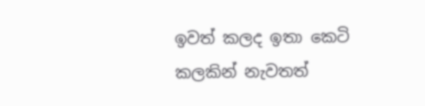ඉවත් කලද ඉතා කෙටි කලකින් නැවතත්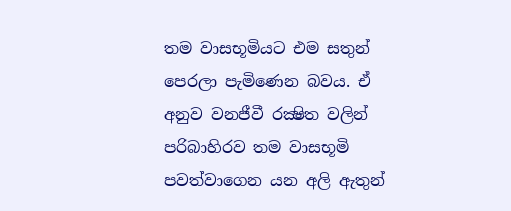තම වාසභූමියට එම සතුන් පෙරලා පැමිණෙන බවය. ඒ අනුව වනජීවී රක්‍ෂිත වලින් පරිබාහිරව තම වාසභූමි පවත්වාගෙන යන අලි ඇතුන්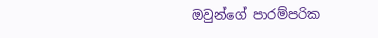ඔවුන්ගේ පාරම්පරික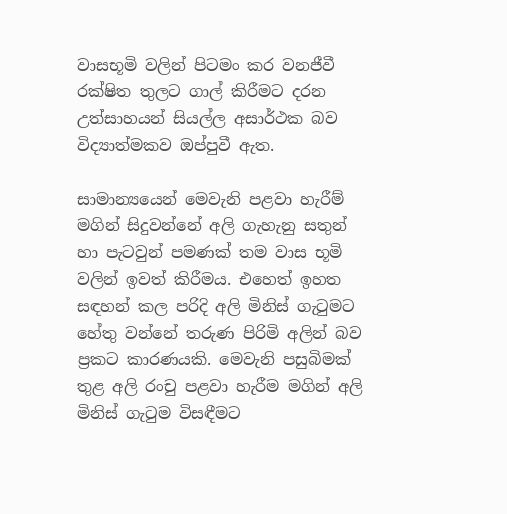වාසභූමි වලින් පිටමං කර වනජීවී රක්ෂිත තුලට ගාල් කිරීමට දරන උත්සාහයන් සියල්ල අසාර්ථක බව විද්‍යාත්මකව ඔප්පුවී ඇත.

සාමාන්‍යයෙන් මෙවැනි පළවා හැරීම් මගින් සිදුවන්නේ අලි ගැහැනු සතුන් හා පැටවුන් පමණක්‌ තම වාස භූමි වලින් ඉවත් කිරීමය. එහෙත් ඉහත සඳහන් කල පරිදි අලි මිනිස්‌ ගැටුමට හේතු වන්නේ තරුණ පිරිමි අලින් බව ප්‍රකට කාරණයකි. මෙවැනි පසුබිමක්‌ තුළ අලි රංචු පළවා හැරීම මගින් අලි මිනිස්‌ ගැටුම විසඳීමට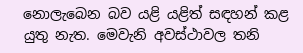නොලැබෙන බව යළි යළිත් සඳහන් කළ යුතු නැත. මෙවැනි අවස්ථාවල තනි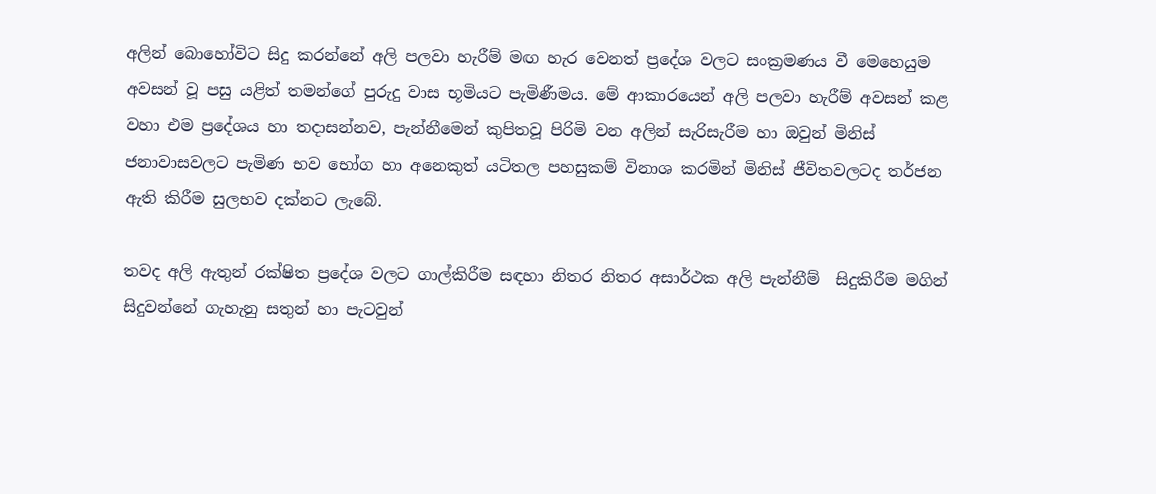අලින් බොහෝවිට සිදු කරන්නේ අලි පලවා හැරීම් මඟ හැර වෙනත් ප්‍රදේශ වලට සංක්‍රමණය වී මෙහෙයුම අවසන් වූ පසු යළිත් තමන්ගේ පුරුදු වාස භූමියට පැමිණීමය. මේ ආකාරයෙන් අලි පලවා හැරීම් අවසන් කළ වහා එම ප්‍රදේශය හා තදාසන්නව, පැන්නීමෙන් කුපිතවූ පිරිමි වන අලින් සැරිසැරීම හා ඔවුන් මිනිස්‌ ජනාවාසවලට පැමිණ භව භෝග හා අනෙකුත් යටිතල පහසුකම් විනාශ කරමින් මිනිස්‌ ජීවිතවලටද තර්ජන ඇති කිරීම සුලභව දක්නට ලැබේ.

තවද අලි ඇතුන් රක්ෂිත ප්‍රදේශ වලට ගාල්කිරීම සඳහා නිතර නිතර අසාර්ථක අලි පැන්නීම්  සිදුකිරීම මගින් සිදුවන්නේ ගැහැනු සතුන් හා පැටවුන්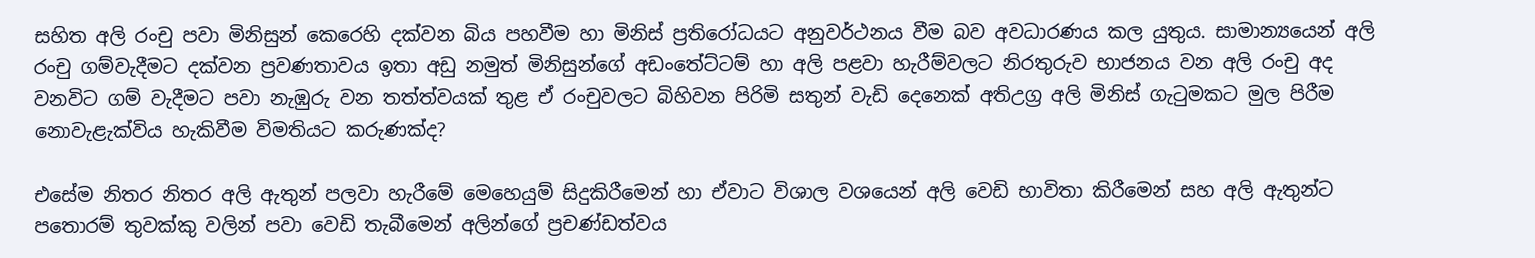සහිත අලි රංචු පවා මිනිසුන් කෙරෙහි දක්‌වන බිය පහවීම හා මිනිස්‌ ප්‍රතිරෝධයට අනුවර්ථනය වීම බව අවධාරණය කල යුතුය. සාමාන්‍යයෙන් අලි රංචු ගම්වැදීමට දක්වන ප්‍රවණතාවය ඉතා අඩු නමුත් මිනිසුන්ගේ අඩංතේට්‌ටම් හා අලි පළවා හැරීම්වලට නිරතුරුව භාජනය වන අලි රංචු අද වනවිට ගම් වැදීමට පවා නැඹුරු වන තත්ත්වයක්‌ තුළ ඒ රංචුවලට බිහිවන පිරිමි සතුන් වැඩි දෙනෙක්‌ අතිඋග්‍ර අලි මිනිස්‌ ගැටුමකට මුල පිරීම නොවැළැක්‌විය හැකිවීම විමතියට කරුණක්‌ද?

එසේම නිතර නිතර අලි ඇතුන් පලවා හැරීමේ මෙහෙයුම් සිදුකිරීමෙන් හා ඒවාට විශාල වශයෙන් අලි වෙඩි භාවිතා කිරීමෙන් සහ අලි ඇතුන්ට පතොරම් තුවක්කු වලින් පවා වෙඩි තැබීමෙන් අලින්ගේ ප්‍රචණ්ඩත්වය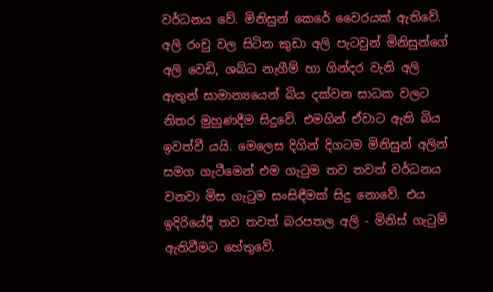වර්ධනය වේ. මිනිසුන් කෙරේ වෛරයක් ඇතිවේ. අලි රංචු වල සිටින කුඩා අලි පැටවුන් මිනිසුන්ගේ අලි වෙඩි, ශබ්ධ නැගීම් හා ගින්දර වැනි අලි ඇතුන් සාමාන්‍යයෙන් බිය දක්වන සාධක වලට නිතර මුහුණදීම සිදුවේ. එමගින් ඒවාට ඇති බිය ඉවත්වී යයි. මෙලෙස දිගින් දිගටම මිනිසුන් අලින් සමග ගැටීමෙන් එම ගැටුම තව තවත් වර්ධනය වනවා මිස ගැටුම සංසිඳීමක් සිදු නොවේ. එය ඉදිරියේදී තව තවත් බරපතල අලි - මිනිස් ගැටුම් ඇතිවීමට හේතුවේ.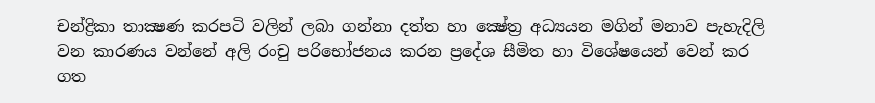චන්ද්‍රිකා තාක්‍ෂණ කරපටි වලින් ලබා ගන්නා දත්ත හා ක්‍ෂේත්‍ර අධ්‍යයන මගින් මනාව පැහැදිලි වන කාරණය වන්නේ අලි රංචු පරිභෝජනය කරන ප්‍රදේශ සීමිත හා විශේෂයෙන් වෙන් කර ගත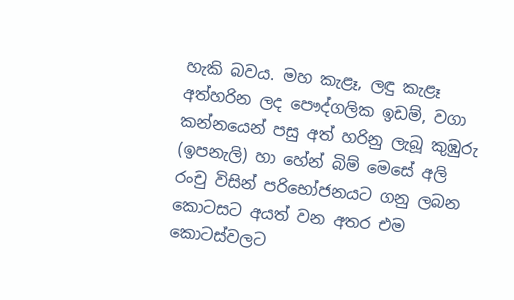හැකි බවය. මහ කැළෑ, ලඳු කැළෑ අත්හරින ලද පෞද්ගලික ඉඩම්, වගා කන්නයෙන් පසු අත් හරිනු ලැබූ කුඹුරු (ඉපනැලි) හා හේන් බිම් මෙසේ අලි රංචු විසින් පරිභෝජනයට ගනු ලබන කොටසට අයත් වන අතර එම කොටස්‌වලට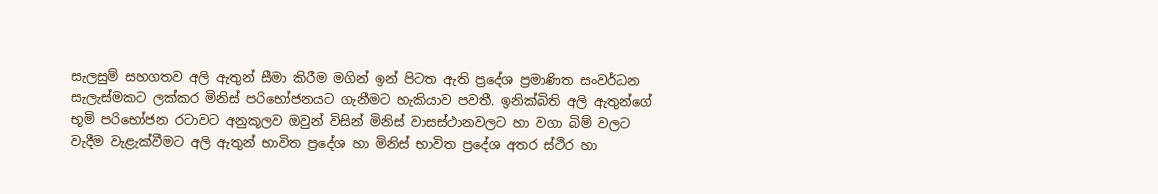සැලසුම් සහගතව අලි ඇතුන් සීමා කිරීම මගින් ඉන් පිටත ඇති ප්‍රදේශ ප්‍රමාණිත සංවර්ධන සැලැස්‌මකට ලක්‌කර මිනිස්‌ පරිභෝජනයට ගැනීමට හැකියාව පවතී. ඉනික්‌බිති අලි ඇතුන්ගේ භූමි පරිභෝජන රටාවට අනුකූලව ඔවුන් විසින් මිනිස්‌ වාසස්‌ථානවලට හා වගා බිම් වලට වැදීම වැළැක්‌වීමට අලි ඇතුන් භාවිත ප්‍රදේශ හා මිනිස්‌ භාවිත ප්‍රදේශ අතර ස්‌ථිර හා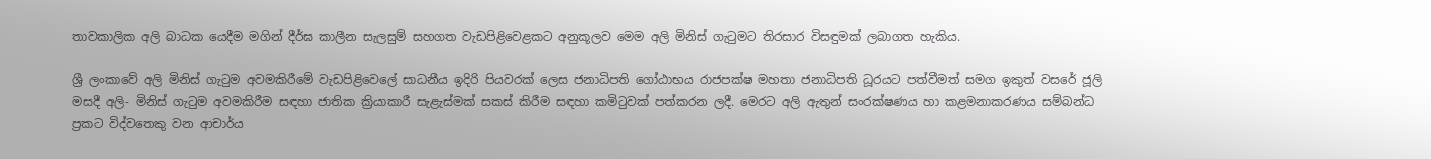තාවකාලික අලි බාධක යෙදීම මගින් දීර්ඝ කාලීන සැලසුම් සහගත වැඩපිළිවෙළකට අනුකූලව මෙම අලි මිනිස්‌ ගැටුමට තිරසාර විසඳුමක්‌ ලබාගත හැකිය.

ශ්‍රී ලංකාවේ අලි මිනිස් ගැටුම අවමකිරීමේ වැඩපිළිවෙලේ සාධනීය ඉදිරි පියවරක් ලෙස ජනාධිපති ගෝඨාභය රාජපක්ෂ මහතා ජනාධිපති ධූරයට පත්වීමත් සමග ඉකුත් වසරේ ජූලි මසදී අලි- මිනිස් ගැටුම අවමකිරීම සඳහා ජාතික ක්‍රියාකාරී සැළැස්මක් සකස් කිරීම සඳහා කමිටුවක් පත්කරන ලදී. මෙරට අලි ඇතුන් සංරක්ෂණය හා කළමනාකරණය සම්බන්ධ ප්‍රකට විද්වතෙකු වන ආචාර්ය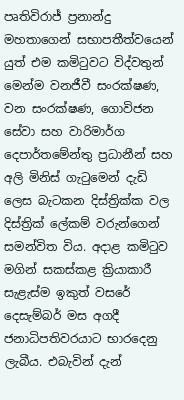පෘතිවිරාජ් ප්‍රනාන්දු මහතාගෙන් සභාපතීත්වයෙන් යුත් එම කමිටුවට විද්වතුන් මෙන්ම වනජීවී සංරක්ෂණ, වන සංරක්ෂණ, ගොවිජන සේවා සහ වාරිමාර්ග දෙපාර්තමේන්තු ප්‍රධානීන් සහ අලි මිනිස් ගැටුමෙන් දැඩි ලෙස බැටකන දිස්ත්‍රික්ක වල දිස්ත්‍රික් ලේකම් වරුන්ගෙන් සමන්විත විය. අදාළ කමිටුව මගින් සකස්කළ ක්‍රියාකාරී සැළැස්ම ඉකුත් වසරේ දෙසැම්බර් මස අගදී ජනාධිපතිවරයාට භාරදෙනු ලැබීය. එබැවින් දැන්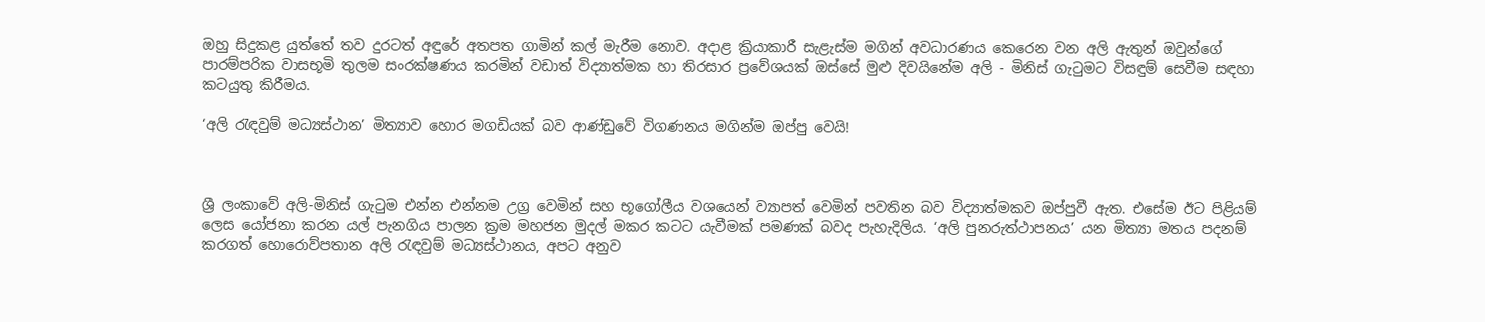ඔහු සිදුකළ යුත්තේ තව දුරටත් අඳුරේ අතපත ගාමින් කල් මැරීම නොව. අදාළ ක්‍රියාකාරී සැළැස්ම මගින් අවධාරණය කෙරෙන වන අලි ඇතුන් ඔවුන්ගේ පාරම්පරික වාසභූමි තුලම සංරක්ෂණය කරමින් වඩාත් විද්‍යාත්මක හා තිරසාර ප්‍රවේශයක් ඔස්සේ මුළු දිවයිනේම අලි - මිනිස් ගැටුමට විසඳුම් සෙවීම සඳහා කටයුතු කිරීමය.

‘අලි රැඳවුම් මධ්‍යස්ථාන’ මිත්‍යාව හොර මගඩියක් බව ආණ්ඩුවේ විගණනය මගින්ම ඔප්පු වෙයි!



ශ්‍රී ලංකාවේ අලි-මිනිස් ගැටුම එන්න එන්නම උග්‍ර වෙමින් සහ භූගෝලීය වශයෙන් ව්‍යාපත් වෙමින් පවතින බව විද්‍යාත්මකව ඔප්පුවී ඇත. එසේම ඊට පිළියම් ලෙස යෝජනා කරන යල් පැනගිය පාලන ක්‍රම මහජන මුදල් මකර කටට යැවීමක් පමණක් බවද පැහැදිලිය. ‘අලි පුනරුත්ථාපනය’ යන මිත්‍යා මතය පදනම් කරගත් හොරොව්පතාන අලි රැඳවුම් මධ්‍යස්ථානය, අපට අනුව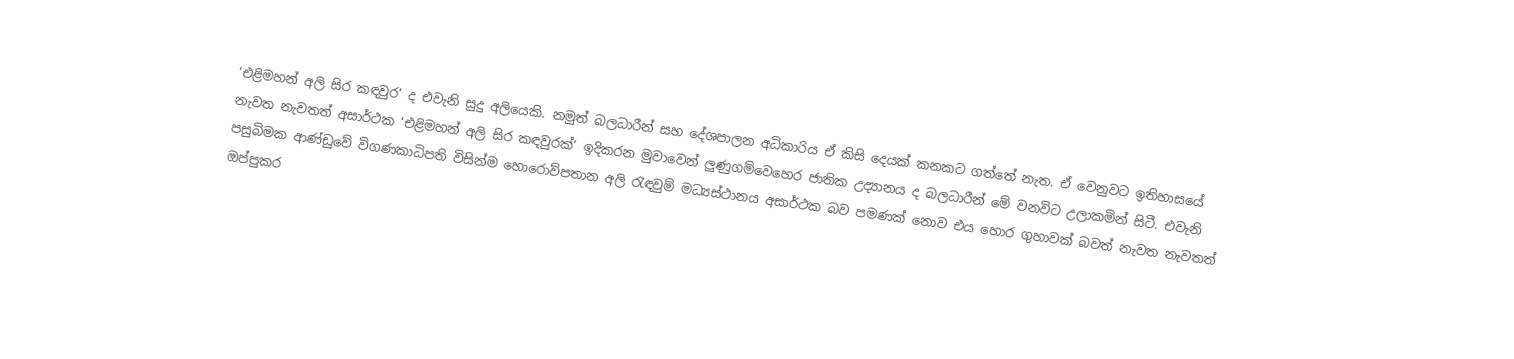‘එළිමහන් අලි සිර කඳවුර’ ද එවැනි සුදු අලියෙකි. නමුත් බලධාරීන් සහ දේශපාලන අධිකාරිය ඒ කිසි දෙයක් කනකට ගත්තේ නැත. ඒ වෙනුවට ඉතිහාසයේ නැවත නැවතත් අසාර්ථක ‘එළිමහන් අලි සිර කඳවුරක්’ ඉදිකරන මුවාවෙන් ලුණුගම්වෙහෙර ජාතික උද්‍යානය ද බලධාරීන් මේ වනවිට උලාකමින් සිටී. එවැනි පසුබිමක ආණ්ඩුවේ විගණකාධිපති විසින්ම හොරොව්පතාන අලි රැඳවුම් මධ්‍යස්ථානය අසාර්ථක බව පමණක් නොව එය හොර ගුහාවක් බවත් නැවත නැවතත් ඔප්පුකර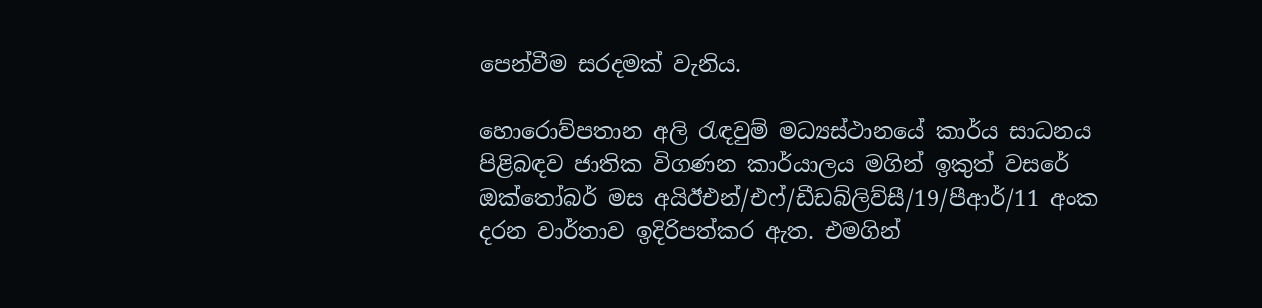පෙන්වීම සරදමක් වැනිය.

හොරොව්පතාන අලි රැඳවුම් මධ්‍යස්ථානයේ කාර්ය සාධනය පිළිබඳව ජාතික විගණන කාර්යාලය මගින් ඉකුත් වසරේ ඔක්තෝබර් මස අයිඊඑන්/එෆ්/ඩීඩබ්ලිව්සී/19/පීආර්/11 අංක දරන වාර්තාව ඉදිරිපත්කර ඇත. එමගින්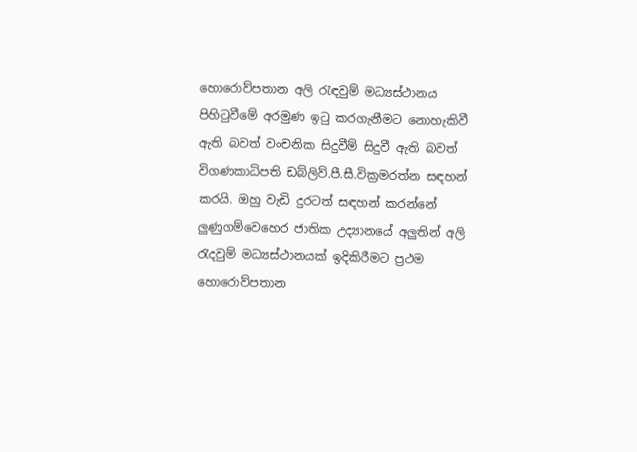හොරොව්පතාන අලි රැඳවුම් මධ්‍යස්ථානය පිහිටුවීමේ අරමුණ ඉටු කරගැනීමට නොහැකිවී ඇති බවත් වංචනික සිදුවීම් සිදුවී ඇති බවත් විගණකාධිපති ඩබ්ලිව්.පී.සී.වික්‍රමරත්න සඳහන් කරයි. ඔහු වැඩි දුරටත් සඳහන් කරන්නේ ලුණුගම්වෙහෙර ජාතික උද්‍යානයේ අලුතින් අලි රැදවුම් මධ්‍යස්ථානයක් ඉදිකිරීමට ප්‍රථම හොරොව්පතාන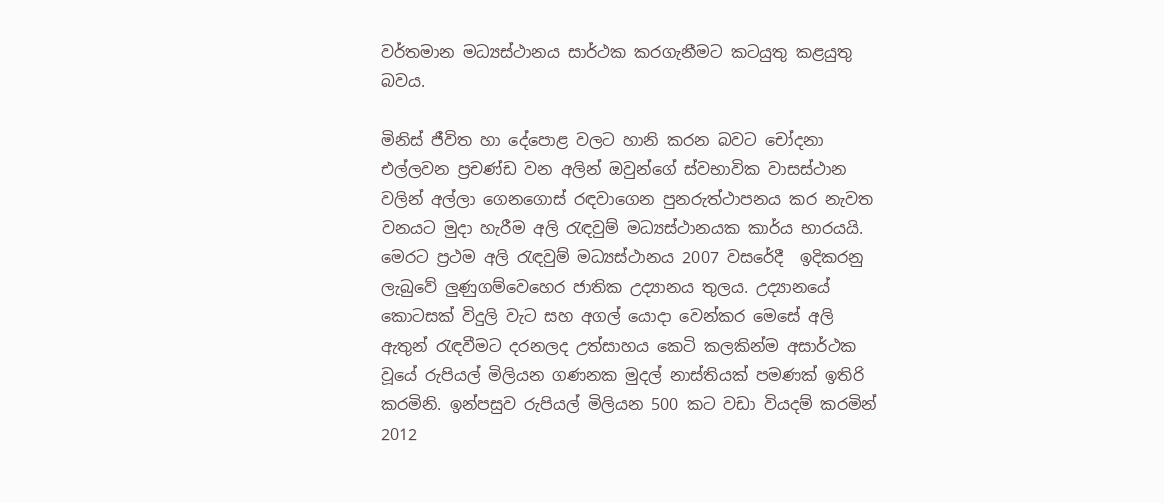වර්තමාන මධ්‍යස්ථානය සාර්ථක කරගැනීමට කටයුතු කළයුතු බවය.

මිනිස් ජීවිත හා දේපොළ වලට හානි කරන බවට චෝදනා එල්ලවන ප්‍රචණ්ඩ වන අලින් ඔවුන්ගේ ස්වභාවික වාසස්ථාන වලින් අල්ලා ගෙනගොස් රඳවාගෙන පුනරුත්ථාපනය කර නැවත වනයට මුදා හැරීම අලි රැඳවුම් මධ්‍යස්ථානයක කාර්ය භාරයයි. මෙරට ප්‍රථම අලි රැඳවුම් මධ්‍යස්ථානය 2007 වසරේදී  ඉදිකරනු ලැබුවේ ලුණුගම්වෙහෙර ජාතික උද්‍යානය තුලය. උද්‍යානයේ කොටසක් විදුලි වැට සහ අගල් යොදා වෙන්කර මෙසේ අලි ඇතුන් රැඳවීමට දරනලද උත්සාහය කෙටි කලකින්ම අසාර්ථක වූයේ රුපියල් මිලියන ගණනක මුදල් නාස්තියක් පමණක් ඉතිරි කරමිනි. ඉන්පසුව රුපියල් මිලියන 500 කට වඩා වියදම් කරමින් 2012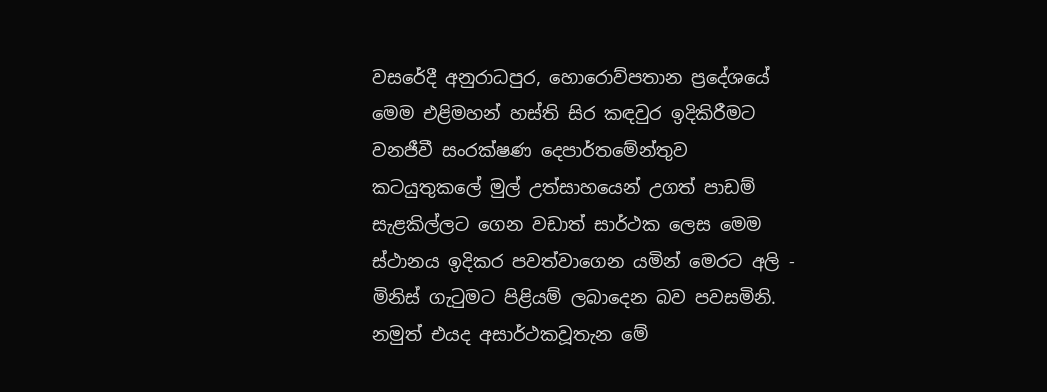වසරේදී අනුරාධපුර, හොරොව්පතාන ප්‍රදේශයේ මෙම එළිමහන් හස්ති සිර කඳවුර ඉදිකිරීමට වනජීවී සංරක්ෂණ දෙපාර්තමේන්තුව කටයුතුකලේ මුල් උත්සාහයෙන් උගත් පාඩම් සැළකිල්ලට ගෙන වඩාත් සාර්ථක ලෙස මෙම ස්ථානය ඉදිකර පවත්වාගෙන යමින් මෙරට අලි - මිනිස් ගැටුමට පිළියම් ලබාදෙන බව පවසමිනි. නමුත් එයද අසාර්ථකවූතැන මේ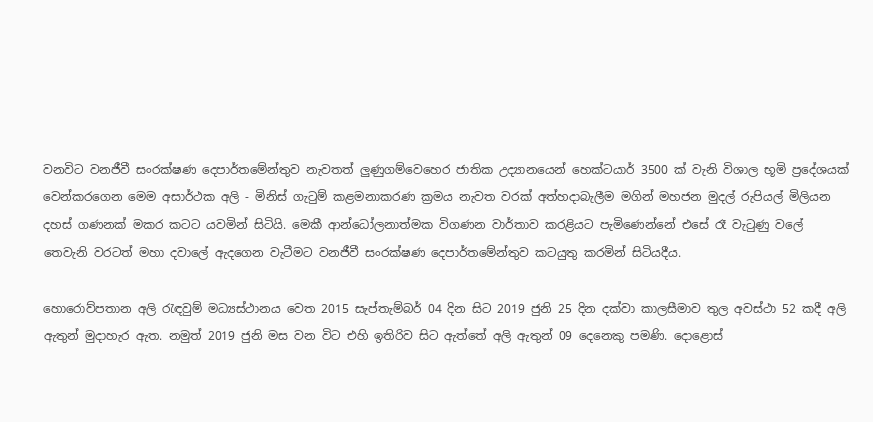වනවිට වනජීවී සංරක්ෂණ දෙපාර්තමේන්තුව නැවතත් ලුණුගම්වෙහෙර ජාතික උද්‍යානයෙන් හෙක්ටයාර් 3500 ක් වැනි විශාල භූමි ප්‍රදේශයක් වෙන්කරගෙන මෙම අසාර්ථක අලි - මිනිස් ගැටුම් කළමනාකරණ ක්‍රමය නැවත වරක් අත්හදාබැලීම මගින් මහජන මුදල් රුපියල් මිලියන දහස් ගණනක් මකර කටට යවමින් සිටියි. මෙකී ආන්ධෝලනාත්මක විගණන වාර්තාව කරළියට පැමිණෙන්නේ එසේ රෑ වැටුණු වලේ තෙවැනි වරටත් මහා දවාලේ ඇදගෙන වැටීමට වනජීවී සංරක්ෂණ දෙපාර්තමේන්තුව කටයුතු කරමින් සිටියදීය.

හොරොව්පතාන අලි රැඳවුම් මධ්‍යස්ථානය වෙත 2015 සැප්තැම්බර් 04 දින සිට 2019 ජුනි 25 දින දක්වා කාලසීමාව තුල අවස්ථා 52 කදී අලි ඇතුන් මුදාහැර ඇත. නමුත් 2019 ජුනි මස වන විට එහි ඉතිරිව සිට ඇත්තේ අලි ඇතුන් 09 දෙනෙකු පමණි. දොළොස්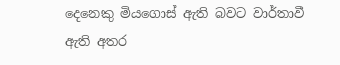දෙනෙකු මියගොස් ඇති බවට වාර්තාවී ඇති අතර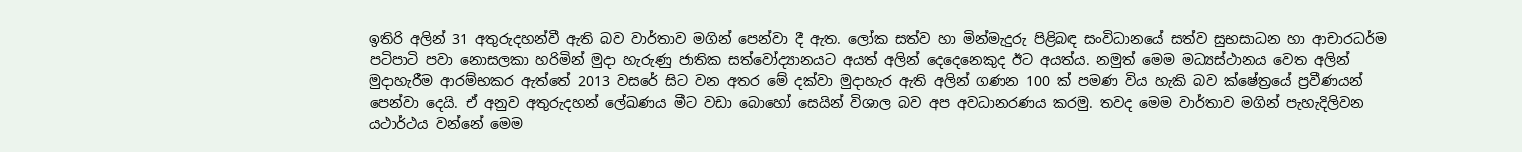ඉතිරි අලින් 31 අතුරුදහන්වී ඇති බව වාර්තාව මගින් පෙන්වා දී ඇත. ලෝක සත්ව හා මින්මැදුරු පිළිබඳ සංවිධානයේ සත්ව සුභසාධන හා ආචාරධර්ම පටිපාටි පවා නොසලකා හරිමින් මුදා හැරුණු ජාතික සත්වෝද්‍යානයට අයත් අලින් දෙදෙනෙකුද ඊට අයත්ය. නමුත් මෙම මධ්‍යස්ථානය වෙත අලින් මුදාහැරීම ආරම්භකර ඇත්තේ 2013 වසරේ සිට වන අතර මේ දක්වා මුදාහැර ඇති අලින් ගණන 100 ක් පමණ විය හැකි බව ක්ෂේත්‍රයේ ප්‍රවීණයන් පෙන්වා දෙයි. ඒ අනුව අතුරුදහන් ලේඛණය මීට වඩා බොහෝ සෙයින් විශාල බව අප අවධානරණය කරමු. තවද මෙම වාර්තාව මගින් පැහැදිලිවන යථාර්ථය වන්නේ මෙම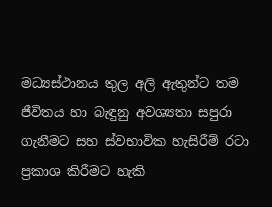මධ්‍යස්ථානය තුල අලි ඇතුන්ට තම ජීවිතය හා බැඳුනු අවශ්‍යතා සපුරා ගැනීමට සහ ස්වභාවික හැසිරීම් රටා ප්‍රකාශ කිරීමට හැකි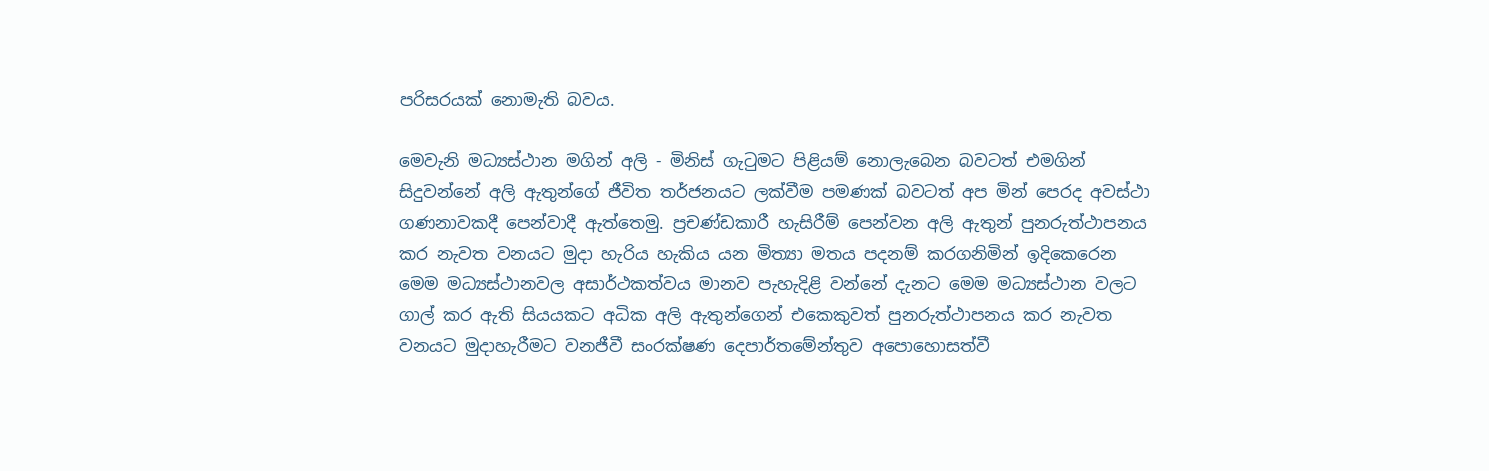පරිසරයක් නොමැති බවය.

මෙවැනි මධ්‍යස්ථාන මගින් අලි - මිනිස් ගැටුමට පිළියම් නොලැබෙන බවටත් එමගින් සිදුවන්නේ අලි ඇතුන්ගේ ජීවිත තර්ජනයට ලක්වීම පමණක් බවටත් අප මින් පෙරද අවස්ථා ගණනාවකදී පෙන්වාදී ඇත්තෙමු. ප්‍රචණ්ඩකාරී හැසිරීම් පෙන්වන අලි ඇතුන් පුනරුත්ථාපනය කර නැවත වනයට මුදා හැරිය හැකිය යන මිත්‍යා මතය පදනම් කරගනිමින් ඉදිකෙරෙන මෙම මධ්‍යස්ථානවල අසාර්ථකත්වය මානව පැහැදිළි වන්නේ දැනට මෙම මධ්‍යස්ථාන වලට ගාල් කර ඇති සියයකට අධික අලි ඇතුන්ගෙන් එකෙකුවත් පුනරුත්ථාපනය කර නැවත වනයට මුදාහැරීමට වනජීවී සංරක්ෂණ දෙපාර්තමේන්තුව අපොහොසත්වී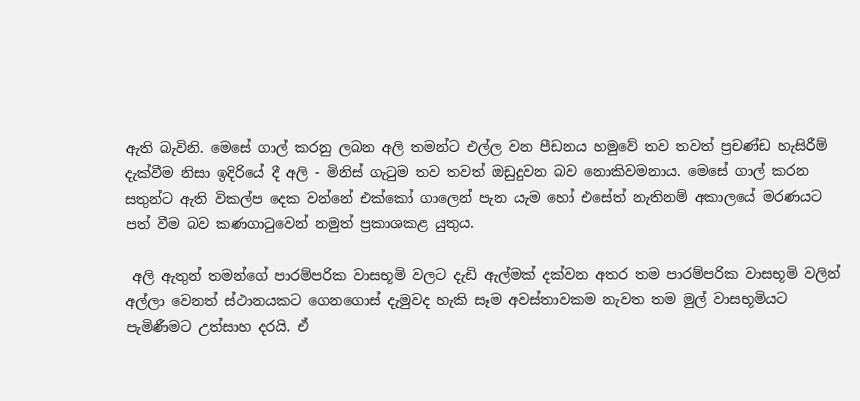ඇති බැවිනි. මෙසේ ගාල් කරනු ලබන අලි තමන්ට එල්ල වන පීඩනය හමුවේ තව තවත් ප්‍රචණ්‌ඩ හැසිරීම් දැක්‌වීම නිසා ඉදිරියේ දී අලි - මිනිස්‌ ගැටුම තව තවත් ඔඩුදුවන බව නොකිවමනාය. මෙසේ ගාල් කරන සතුන්ට ඇති විකල්ප දෙක වන්නේ එක්‌කෝ ගාලෙන් පැන යැම හෝ එසේත් නැතිනම් අකාලයේ මරණයට පත් වීම බව කණගාටුවෙන් නමුත් ප්‍රකාශකළ යුතුය.

 අලි ඇතුන් තමන්ගේ පාරම්පරික වාසභූමි වලට දැඩි ඇල්මක් දක්වන අතර තම පාරම්පරික වාසභූමි වලින් අල්ලා වෙනත් ස්ථානයකට ගෙනගොස් දැමුවද හැකි සෑම අවස්තාවකම නැවත තම මුල් වාසභූමියට පැමිණීමට උත්සාහ දරයි. ඒ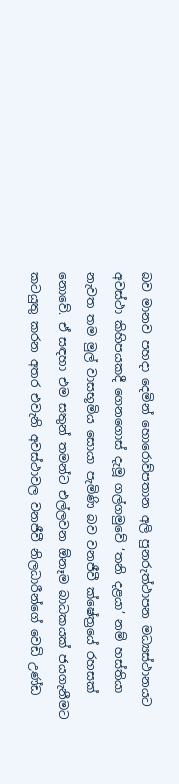බව මානව පහදා දෙමින් හොරොව්පතාන අලි පුනරුත්ථාපන මධ්‍යස්ථානයට අවස්ථා කිහිපයකදී ගෙනගොස් දැමූ ගල්ගමුවේ ‘තනි දළයා’ නම් හස්තියා නැවත තම මුල් වාසභූමිය සොයා පැමිණි බව වනජීවී ක්ෂේත්‍රයේ රහසක් නොවේ. ඒ සඳහා එම සතුන් තමන්ට එල්ලවන ඕනෑම බාධකයක් ජයගැනීමට කටයුතු කරන අතර එවැනි අවස්ථාවල වනජීවී නිලධාරීන්ගේ වෙඩි උණ්ඩ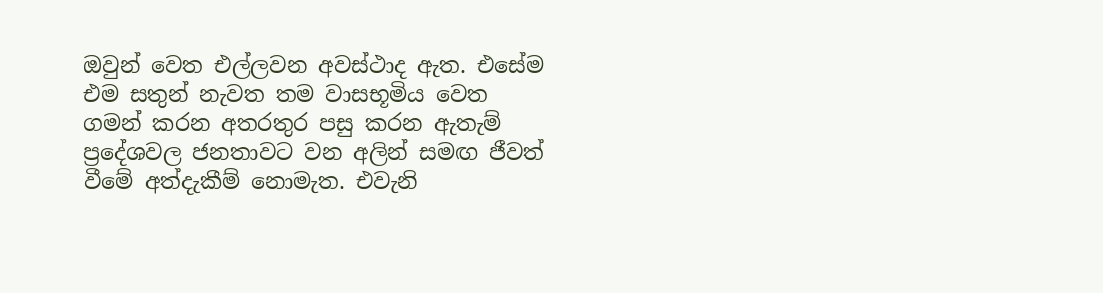ඔවුන් වෙත එල්ලවන අවස්ථාද ඇත. එසේම එම සතුන් නැවත තම වාසභූමිය වෙත ගමන් කරන අතරතුර පසු කරන ඇතැම් ප්‍රදේශවල ජනතාවට වන අලින් සමඟ ජීවත් වීමේ අත්දැකීම් නොමැත. එවැනි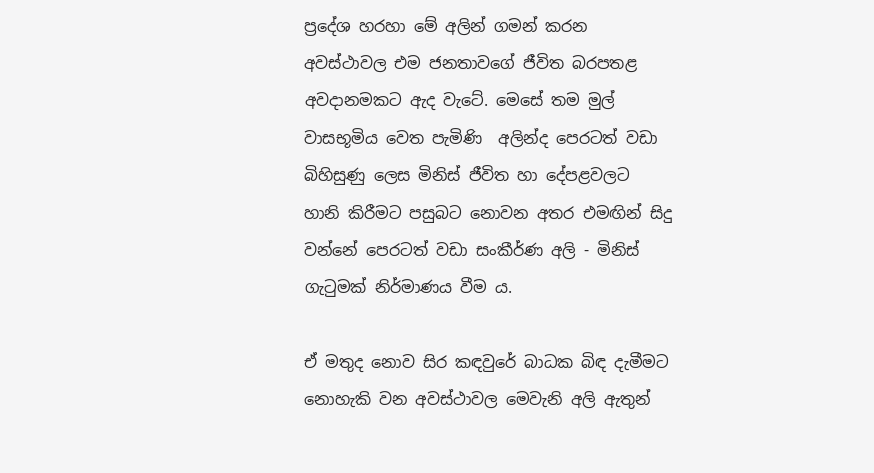ප්‍රදේශ හරහා මේ අලින් ගමන් කරන අවස්‌ථාවල එම ජනතාවගේ ජීවිත බරපතළ අවදානමකට ඇද වැටේ. මෙසේ තම මුල් වාසභූමිය වෙත පැමිණි  අලින්ද පෙරටත් වඩා බිහිසුණු ලෙස මිනිස්‌ ජීවිත හා දේපළවලට හානි කිරීමට පසුබට නොවන අතර එමඟින් සිදු වන්නේ පෙරටත් වඩා සංකීර්ණ අලි - මිනිස්‌ ගැටුමක්‌ නිර්මාණය වීම ය.

ඒ මතුද නොව සිර කඳවුරේ බාධක බිඳ දැමීමට නොහැකි වන අවස්ථාවල මෙවැනි අලි ඇතුන්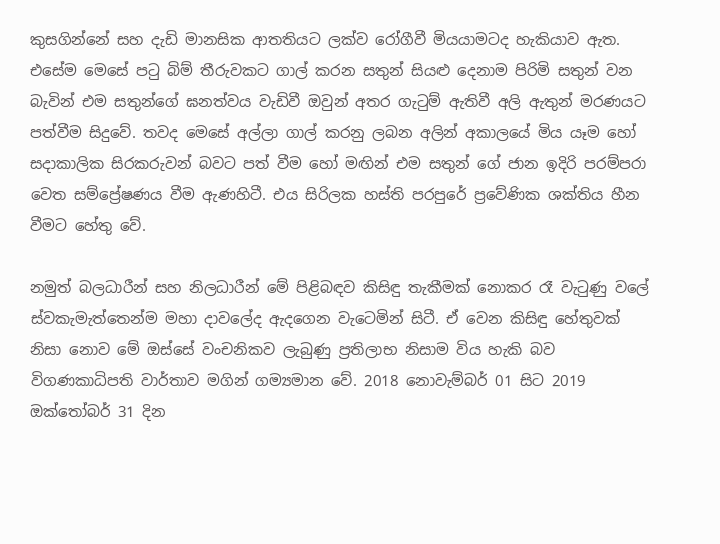කුසගින්නේ සහ දැඩි මානසික ආතතියට ලක්ව රෝගීවී මියයාමටද හැකියාව ඇත. එසේම මෙසේ පටු බිම් තීරුවකට ගාල් කරන සතුන් සියළු දෙනාම පිරිමි සතුන් වන බැවින් එම සතුන්ගේ ඝනත්වය වැඩිවී ඔවුන් අතර ගැටුම් ඇතිවී අලි ඇතුන් මරණයට පත්වීම සිදුවේ. තවද මෙසේ අල්ලා ගාල් කරනු ලබන අලින් අකාලයේ මිය යෑම හෝ සදාකාලික සිරකරුවන් බවට පත් වීම හෝ මඟින් එම සතුන් ගේ ජාන ඉදිරි පරම්පරා වෙත සම්ප්‍රේෂණය වීම ඇණහිටී. එය සිරිලක හස්‌ති පරපුරේ ප්‍රවේණික ශක්‌තිය හීන වීමට හේතු වේ.

නමුත් බලධාරීන් සහ නිලධාරීන් මේ පිළිබඳව කිසිඳු තැකීමක් නොකර රෑ වැටුණු වලේ ස්වකැමැත්තෙන්ම මහා දාවලේද ඇදගෙන වැටෙමින් සිටී. ඒ වෙන කිසිඳු හේතුවක් නිසා නොව මේ ඔස්සේ වංචනිකව ලැබුණු ප්‍රතිලාභ නිසාම විය හැකි බව විගණකාධිපති වාර්තාව මගින් ගම්‍යමාන වේ. 2018 නොවැම්බර් 01 සිට 2019 ඔක්තෝබර් 31 දින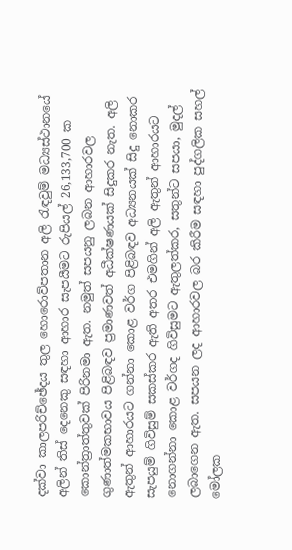දක්වා කාලපරිච්ඡේදය තුල හොරොව්පතාන අලි රැඳවුම් මධ්‍යස්ථානයේ අලින් තිස් දෙනෙකු සඳහා ආහාර සැපයීමට රුපියල් 26,133,700 ක කොන්ත්‍රාත්තුවක් පිරිනමා ඇත. නමුත් සපයනු ලබන ආහාරවල ගුණාත්මකභාවය පිළිබඳව ප්‍රමාණවත් අධීක්ෂණයක් සිදුකර නැත. අලි ඇතුන් ආහාරයට ගන්නා කොළ වර්ග පිළිබඳව අධ්‍යනයක් සිදු නොකර සැපයුම් ගිවිසුම් සකස්කර ඇති අතර එමගින් අලි ඇතුන් ආහාරයට නොගන්නා කොළ වර්ගද ගිවිසුමට ඇතුලත්කර, සතුන්ට සපයා, මුදල් ලබාගෙන ඇත. සපයන ලද ආහාරවල බර කිරීම සඳහා පුද්ගලික සහල් මෝලක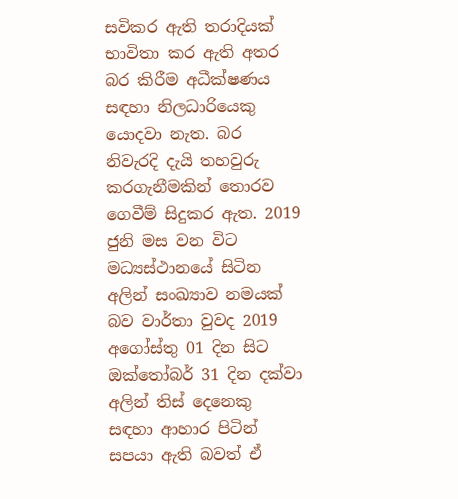සවිකර ඇති තරාදියක් භාවිතා කර ඇති අතර බර කිරීම අධීක්ෂණය සඳහා නිලධාරියෙකු යොදවා නැත. බර නිවැරදි දැයි තහවුරු කරගැනීමකින් තොරව ගෙවීම් සිදුකර ඇත. 2019 ජුනි මස වන විට මධ්‍යස්ථානයේ සිටින අලින් සංඛ්‍යාව නමයක් බව වාර්තා වුවද 2019 අගෝස්තු 01 දින සිට ඔක්තෝබර් 31 දින දක්වා අලින් තිස් දෙනෙකු සඳහා ආහාර පිටින් සපයා ඇති බවත් ඒ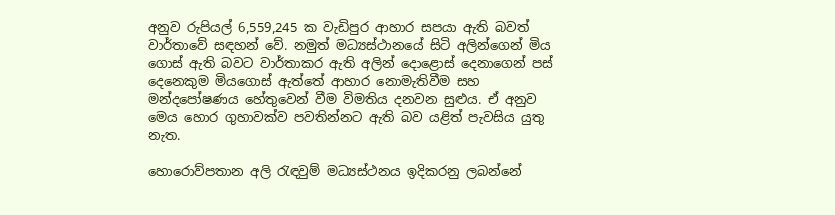අනුව රුපියල් 6,559,245 ක වැඩිපුර ආහාර සපයා ඇති බවත් වාර්තාවේ සඳහන් වේ. නමුත් මධ්‍යස්ථානයේ සිටි අලින්ගෙන් මිය ගොස් ඇති බවට වාර්තාකර ඇති අලින් දොළොස් දෙනාගෙන් පස් දෙනෙකුම මියගොස් ඇත්තේ ආහාර නොමැතිවීම සහ මන්දපෝෂණය හේතුවෙන් වීම විමතිය දනවන සුළුය. ඒ අනුව මෙය හොර ගුහාවක්ව පවතින්නට ඇති බව යළිත් පැවසිය යුතු නැත.

හොරොව්පතාන අලි රැඳවුම් මධ්‍යස්ථනය ඉදිකරනු ලබන්නේ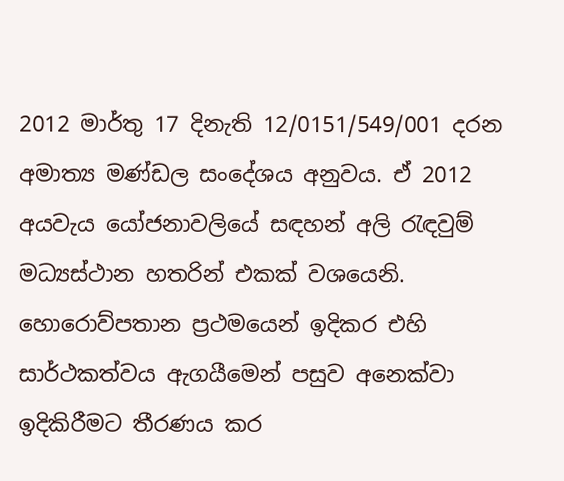2012 මාර්තු 17 දිනැති 12/0151/549/001 දරන අමාත්‍ය මණ්ඩල සංදේශය අනුවය. ඒ 2012 අයවැය යෝජනාවලියේ සඳහන් අලි රැඳවුම් මධ්‍යස්ථාන හතරින් එකක් වශයෙනි. හොරොව්පතාන ප්‍රථමයෙන් ඉදිකර එහි සාර්ථකත්වය ඇගයීමෙන් පසුව අනෙක්වා ඉදිකිරීමට තීරණය කර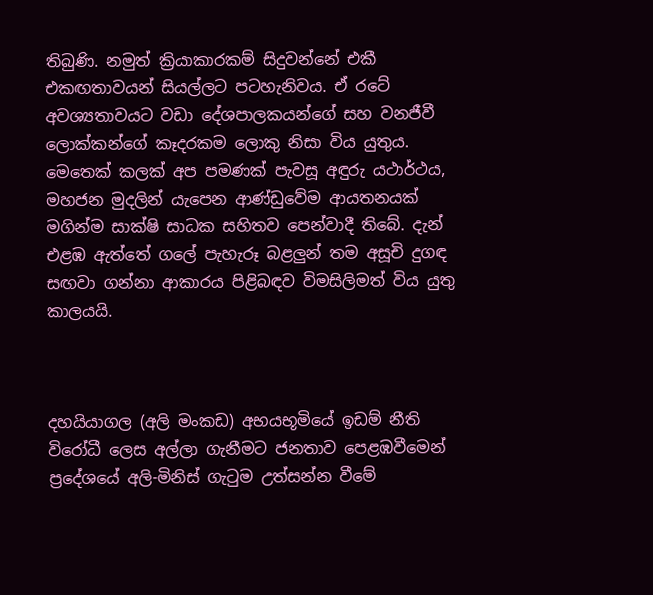තිබුණි. නමුත් ක්‍රියාකාරකම් සිදුවන්නේ එකී එකඟතාවයන් සියල්ලට පටහැනිවය. ඒ රටේ අවශ්‍යතාවයට වඩා දේශපාලකයන්ගේ සහ වනජීවී ලොක්කන්ගේ කෑදරකම ලොකු නිසා විය යුතුය. මෙතෙක් කලක් අප පමණක් පැවසූ අඳුරු යථාර්ථය, මහජන මුදලින් යැපෙන ආණ්ඩුවේම ආයතනයක් මගින්ම සාක්ෂි සාධක සහිතව පෙන්වාදී තිබේ. දැන් එළඹ ඇත්තේ ගලේ පැහැරූ බළලුන් තම අසූචි දුගඳ සඟවා ගන්නා ආකාරය පිළිබඳව විමසිලිමත් විය යුතු කාලයයි.



දහයියාගල (අලි මංකඩ) අභයභූමියේ ඉඩම් නීති විරෝධී ලෙස අල්ලා ගැනීමට ජනතාව පෙළඹවීමෙන් ප්‍රදේශයේ අලි-මිනිස් ගැටුම උත්සන්න වීමේ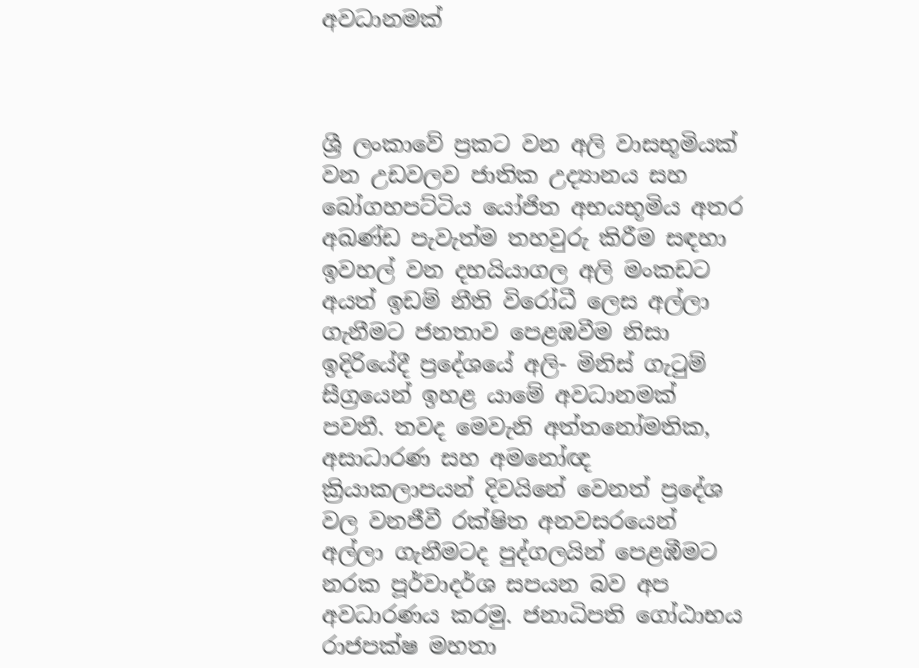අවධානමක්



ශ්‍රී ලංකාවේ ප්‍රකට වන අලි වාසභූමියක් වන උඩවලව ජාතික උද්‍යානය සහ බෝගහපට්ටිය යෝජිත අභයභූමිය අතර අඛණ්ඩ පැවැත්ම තහවුරු කිරීම සඳහා ඉවහල් වන දහයියාගල අලි මංකඩට අයත් ඉඩම් නීති විරෝධී ලෙස අල්ලා ගැනීමට ජනතාව පෙළඹවීම නිසා ඉදිරියේදී ප්‍රදේශයේ අලි- මිනිස් ගැටුම් සීග්‍රයෙන් ඉහළ යාමේ අවධානමක් පවතී. තවද මෙවැනි අත්තනෝමතික, අසාධාරණ සහ අමනෝඥ ක්‍රියාකලාපයන් දිවයිනේ වෙනත් ප්‍රදේශ වල වනජීවී රක්ෂිත අනවසරයෙන් අල්ලා ගැනීමටද පුද්ගලයින් පෙළඹීමට නරක පූර්වාදර්ශ සපයන බව අප අවධාරණය කරමු. ජනාධිපති ගෝඨාභය රාජපක්ෂ මහතා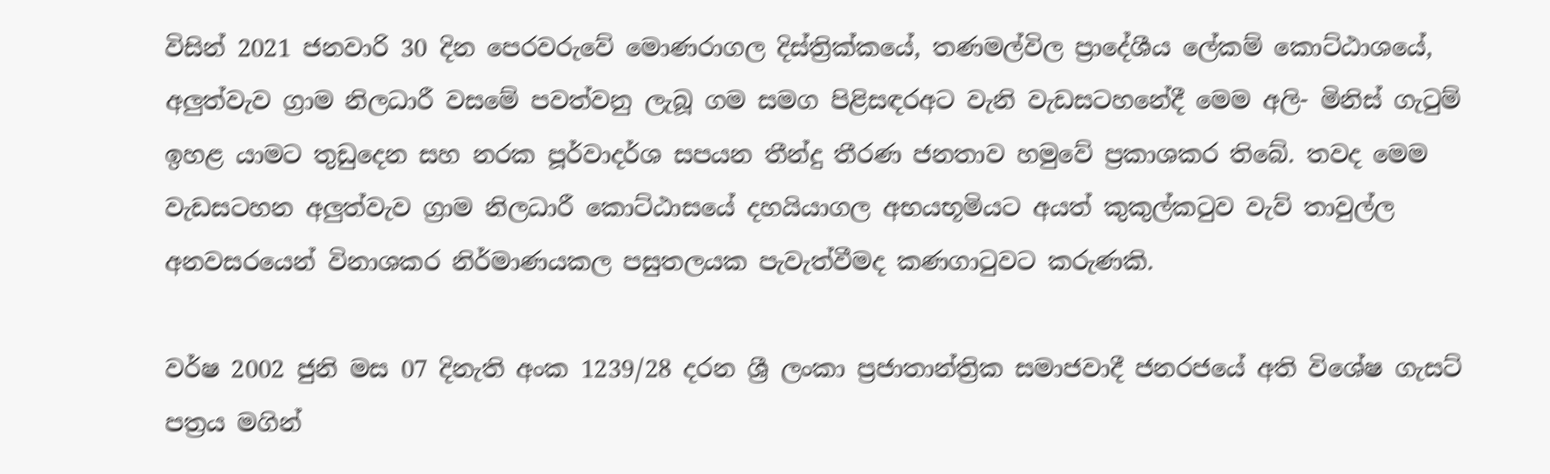විසින් 2021 ජනවාරි 30 දින පෙරවරුවේ මොණරාගල දිස්ත්‍රික්කයේ, තණමල්විල ප්‍රාදේශීය ලේකම් කොට්ඨාශයේ, අලුත්වැව ග්‍රාම නිලධාරී වසමේ පවත්වනු ලැබූ ගම සමග පිළිසඳරඅට වැනි වැඩසටහනේදී මෙම අලි- මිනිස් ගැටුම් ඉහළ යාමට තුඩුදෙන සහ නරක පූර්වාදර්ශ සපයන තීන්දු තීරණ ජනතාව හමුවේ ප්‍රකාශකර තිබේ. තවද මෙම වැඩසටහන අලුත්වැව ග්‍රාම නිලධාරී කොට්ඨාසයේ දහයියාගල අභයභූමියට අයත් කුකුල්කටුව වැව් තාවුල්ල අනවසරයෙන් විනාශකර නිර්මාණයකල පසුතලයක පැවැත්වීමද කණගාටුවට කරුණකි.

වර්ෂ 2002 ජුනි මස 07 දිනැති අංක 1239/28 දරන ශ්‍රී ලංකා ප්‍රජාතාන්ත්‍රික සමාජවාදී ජනරජයේ අති විශේෂ ගැසට් පත්‍රය මගින්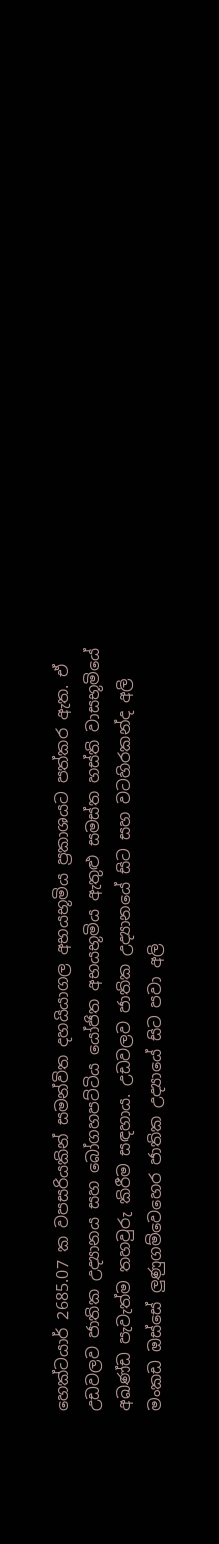හෙක්ටයාර් 2685.07 ක වපසරියකින් සමන්විත දහයියාගල අභයභූමිය ප්‍රකාශයට පත්කර ඇත. ඒ උඩවලව ජාතික උද්‍යානය සහ බෝගහපට්ටිය යෝජිත අභයභූමිය ඇතුළු සමස්ත හස්ති වාසභූමියේ අඛණ්ඩ පැවැත්ම තහවුරු කිරීම සඳහාය. උඩවලව ජාතික උද්‍යානයේ සිට සහ වටහිරකන්ද අලි මංකඩ ඔස්සේ ලුණුගම්වෙහෙර ජාතික උද්‍යායේ සිට පවා අලි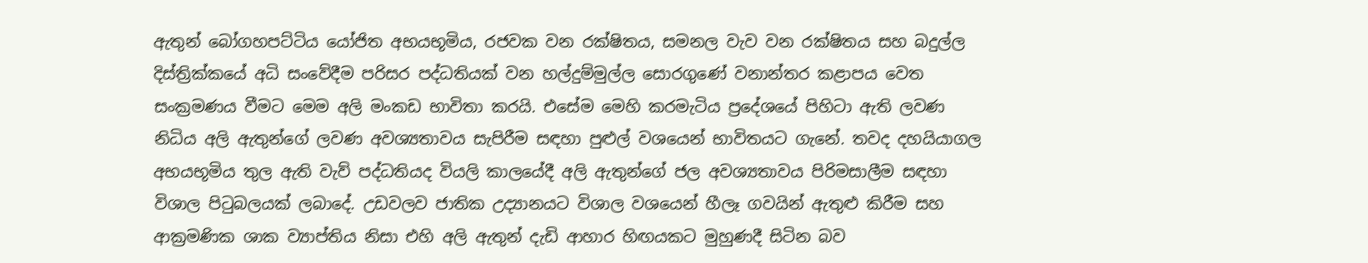ඇතුන් බෝගහපට්ටිය යෝජිත අභයභූමිය, රජවක වන රක්ෂිතය, සමනල වැව වන රක්ෂිතය සහ බදුල්ල දිස්ත්‍රික්කයේ අධි සංවේදීම පරිසර පද්ධතියක් වන හල්දුම්මුල්ල සොරගුණේ වනාන්තර කළාපය වෙත සංක්‍රමණය වීමට මෙම අලි මංකඩ භාවිතා කරයි. එසේම මෙහි කරමැටිය ප්‍රදේශයේ පිහිටා ඇති ලවණ නිධිය අලි ඇතුන්ගේ ලවණ අවශ්‍යතාවය සැපිරීම සඳහා පුළුල් වශයෙන් භාවිතයට ගැනේ. තවද දහයියාගල අභයභූමිය තුල ඇති වැව් පද්ධතියද වියලි කාලයේදී අලි ඇතුන්ගේ ජල අවශ්‍යතාවය පිරිමසාලීම සඳහා විශාල පිටුබලයක් ලබාදේ. උඩවලව ජාතික උද්‍යානයට විශාල වශයෙන් හීලෑ ගවයින් ඇතුළු කිරීම සහ ආක්‍රමණික ශාක ව්‍යාප්තිය නිසා එහි අලි ඇතුන් දැඩි ආහාර හිඟයකට මුහුණදී සිටින බව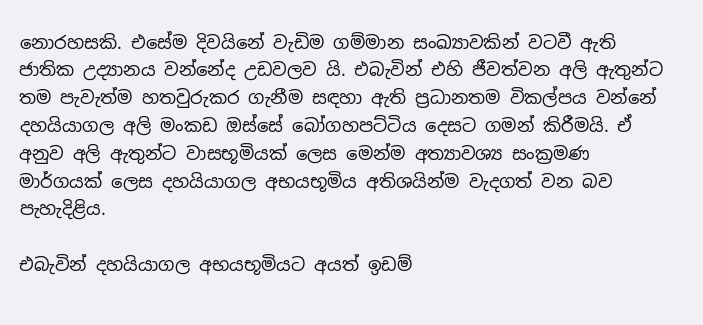නොරහසකි. එසේම දිවයිනේ වැඩිම ගම්මාන සංඛ්‍යාවකින් වටවී ඇති ජාතික උද්‍යානය වන්නේද උඩවලව යි. එබැවින් එහි ජීවත්වන අලි ඇතුන්ට තම පැවැත්ම හතවුරුකර ගැනීම සඳහා ඇති ප්‍රධානතම විකල්පය වන්නේ දහයියාගල අලි මංකඩ ඔස්සේ බෝගහපට්ටිය දෙසට ගමන් කිරීමයි. ඒ අනුව අලි ඇතුන්ට වාසභූමියක් ලෙස මෙන්ම අත්‍යාවශ්‍ය සංක්‍රමණ මාර්ගයක් ලෙස දහයියාගල අභයභූමිය අතිශයින්ම වැදගත් වන බව පැහැදිළිය.

එබැවින් දහයියාගල අභයභූමියට අයත් ඉඩම්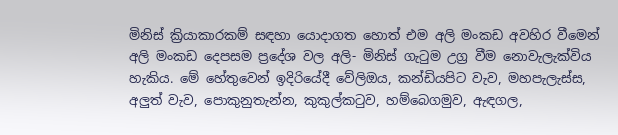මිනිස් ක්‍රියාකාරකම් සඳහා යොදාගත හොත් එම අලි මංකඩ අවහිර වීමෙන් අලි මංකඩ දෙපසම ප්‍රදේශ වල අලි- මිනිස් ගැටුම උග්‍ර වීම නොවැලැක්විය හැකිය. මේ හේතුවෙන් ඉදිරියේදී වේලිඔය, කන්ඩියපිට වැව, මහපැලැස්ස, අලුත් වැව, පොකුනුතැන්න, කුකුල්කටුව, හම්බෙගමුව, ඇඳගල,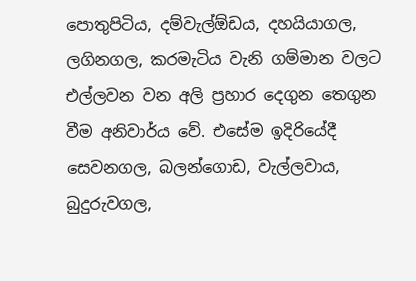පොතුපිටිය, දම්වැල්ඕඩය, දහයියාගල, ලගිනගල, කරමැටිය වැනි ගම්මාන වලට එල්ලවන වන අලි ප්‍රහාර දෙගුන තෙගුන වීම අනිවාර්ය වේ. එසේම ඉදිරියේදී සෙවනගල, බලන්ගොඩ, වැල්ලවාය, බුදුරුවගල,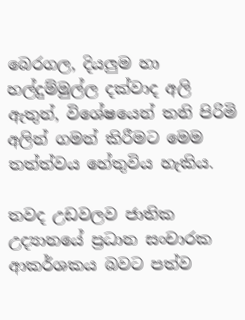බෙරගල, දියලුම හා හල්දුම්මුල්ල දක්වාද අලි ඇතුන්, විශේෂයෙන් තනි පිරිමි අලින් ගමන් කිරීමට මෙම තත්ත්වය හේතුවිය හැකිය.

තවද උඩවලව ජාතික උද්‍යානයේ ප්‍රධාන සංචාරක ආකර්ශකය බවට පත්ව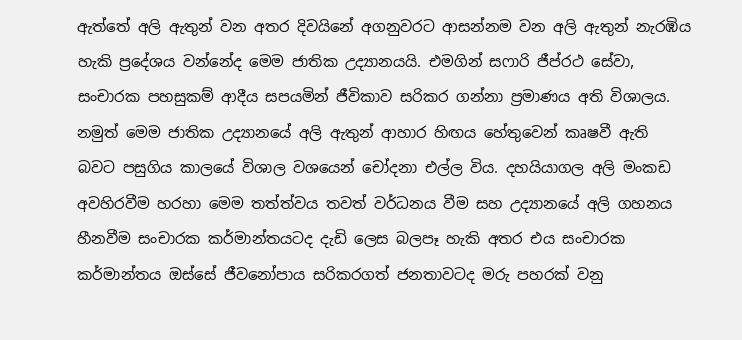ඇත්තේ අලි ඇතුන් වන අතර දිවයිනේ අගනුවරට ආසන්නම වන අලි ඇතුන් නැරඹිය හැකි ප්‍රදේශය වන්නේද මෙම ජාතික උද්‍යානයයි. එමගින් සෆාරි ජීප්රථ සේවා, සංචාරක පහසුකම් ආදීය සපයමින් ජීවිකාව සරිකර ගන්නා ප්‍රමාණය අති විශාලය. නමුත් මෙම ජාතික උද්‍යානයේ අලි ඇතුන් ආහාර හිඟය හේතුවෙන් කෘෂවී ඇති බවට පසුගිය කාලයේ විශාල වශයෙන් චෝදනා එල්ල විය. දහයියාගල අලි මංකඩ අවහිරවීම හරහා මෙම තත්ත්වය තවත් වර්ධනය වීම සහ උද්‍යානයේ අලි ගහනය හීනවීම සංචාරක කර්මාන්තයටද දැඩි ලෙස බලපෑ හැකි අතර එය සංචාරක කර්මාන්තය ඔස්සේ ජීවනෝපාය සරිකරගත් ජනතාවටද මරු පහරක් වනු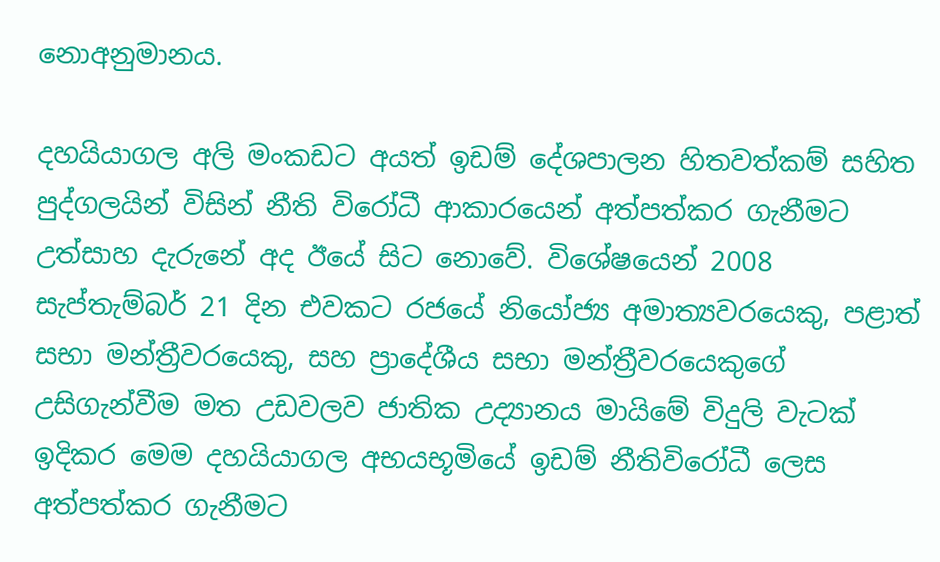නොඅනුමානය.

දහයියාගල අලි මංකඩට අයත් ඉඩම් දේශපාලන හිතවත්කම් සහිත පුද්ගලයින් විසින් නීති විරෝධී ආකාරයෙන් අත්පත්කර ගැනීමට උත්සාහ දැරුනේ අද ඊයේ සිට නොවේ. විශේෂයෙන් 2008 සැප්තැම්බර් 21 දින එවකට රජයේ නියෝජ්‍ය අමාත්‍යවරයෙකු, පළාත් සභා මන්ත්‍රීවරයෙකු, සහ ප්‍රාදේශීය සභා මන්ත්‍රීවරයෙකුගේ උසිගැන්වීම මත උඩවලව ජාතික උද්‍යානය මායිමේ විදුලි වැටක් ඉදිකර මෙම දහයියාගල අභයභූමියේ ඉඩම් නීතිවිරෝධී ලෙස අත්පත්කර ගැනීමට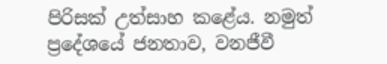පිරිසක් උත්සාහ කළේය. නමුත් ප්‍රදේශයේ ජනතාව, වනජීවී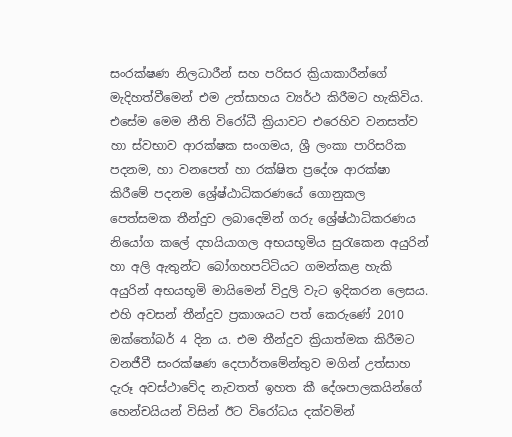සංරක්ෂණ නිලධාරීන් සහ පරිසර ක්‍රියාකාරීන්ගේ මැදිහත්වීමෙන් එම උත්සාහය ව්‍යර්ථ කිරීමට හැකිවිය. එසේම මෙම නීති විරෝධී ක්‍රියාවට එරෙහිව වනසත්ව හා ස්වභාව ආරක්ෂක සංගමය, ශ්‍රී ලංකා පාරිසරික පදනම, හා වනපෙත් හා රක්ෂිත ප්‍රදේශ ආරක්ෂා කිරීමේ පදනම ශ්‍රේෂ්ඨාධිකරණයේ ගොනුකල පෙත්සමක තීන්දුව ලබාදෙමින් ගරු ශ්‍රේෂ්ඨාධිකරණය නියෝග කලේ දහයියාගල අභයභූමිය සුරැකෙන අයුරින් හා අලි ඇතුන්ට බෝගහපට්ටියට ගමන්කළ හැකි අයුරින් අභයභූමි මායිමෙන් විදුලි වැට ඉදිකරන ලෙසය. එහි අවසන් තීන්දුව ප්‍රකාශයට පත් කෙරුණේ 2010 ඔක්තෝබර් 4 දින ය. එම තීන්දුව ක්‍රියාත්මක කිරීමට වනජීවී සංරක්ෂණ දෙපාර්තමේන්තුව මගින් උත්සාහ දැරූ අවස්ථාවේද නැවතත් ඉහත කී දේශපාලකයින්ගේ හෙන්චයියන් විසින් ඊට විරෝධය දක්වමින්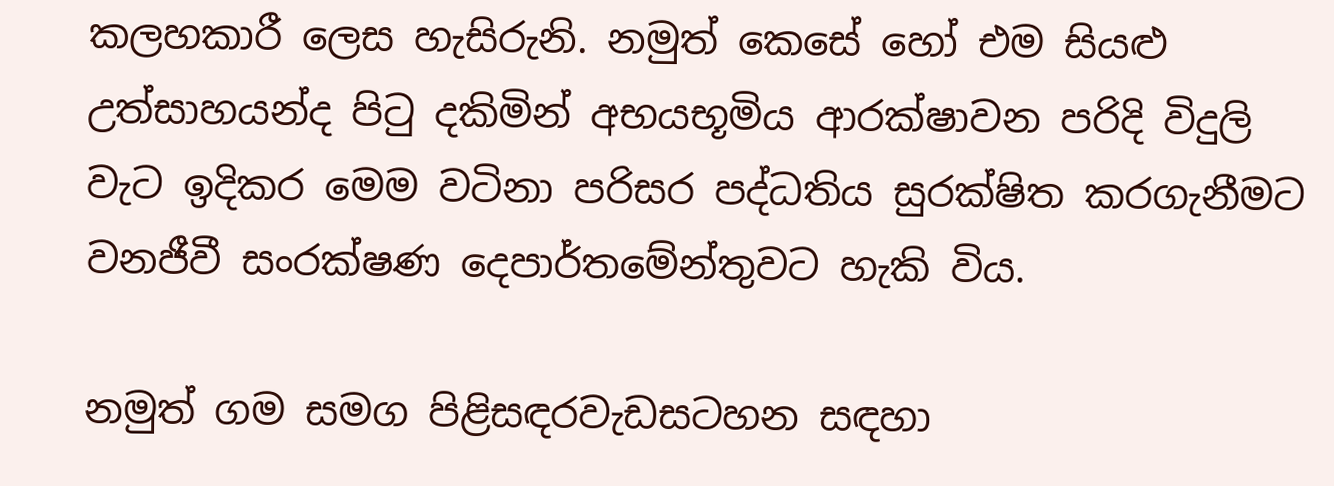කලහකාරී ලෙස හැසිරුනි. නමුත් කෙසේ හෝ එම සියළු උත්සාහයන්ද පිටු දකිමින් අභයභූමිය ආරක්ෂාවන පරිදි විදුලි වැට ඉදිකර මෙම වටිනා පරිසර පද්ධතිය සුරක්ෂිත කරගැනීමට වනජීවී සංරක්ෂණ දෙපාර්තමේන්තුවට හැකි විය.

නමුත් ගම සමග පිළිසඳරවැඩසටහන සඳහා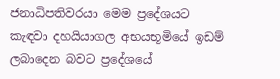ජනාධිපතිවරයා මෙම ප්‍රදේශයට කැඳවා දහයියාගල අභයභූමියේ ඉඩම් ලබාදෙන බවට ප්‍රදේශයේ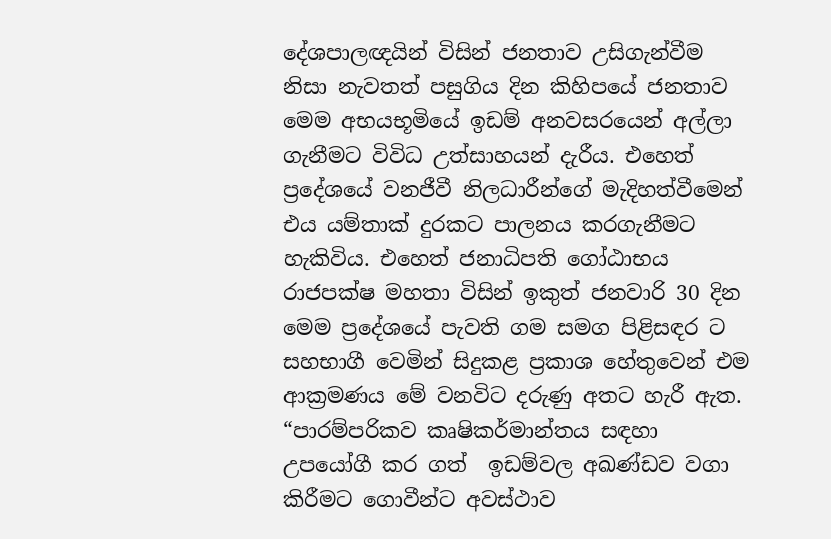දේශපාලඥයින් විසින් ජනතාව උසිගැන්වීම නිසා නැවතත් පසුගිය දින කිහිපයේ ජනතාව මෙම අභයභූමියේ ඉඩම් අනවසරයෙන් අල්ලා ගැනීමට විවිධ උත්සාහයන් දැරීය. එහෙත් ප්‍රදේශයේ වනජීවී නිලධාරීන්ගේ මැදිහත්වීමෙන් එය යම්තාක් දුරකට පාලනය කරගැනීමට හැකිවිය. එහෙත් ජනාධිපති ගෝඨාභය රාජපක්ෂ මහතා විසින් ඉකුත් ජනවාරි 30 දින මෙම ප්‍රදේශයේ පැවති ගම සමග පිළිසඳර ට සහභාගී වෙමින් සිදුකළ ප්‍රකාශ හේතුවෙන් එම ආක්‍රමණය මේ වනවිට දරුණු අතට හැරී ඇත. “පාරම්පරිකව කෘෂිකර්මාන්තය සඳහා උපයෝගී කර ගත්  ඉඩම්වල අඛණ්ඩව වගා කිරීමට ගොවීන්ට අවස්ථාව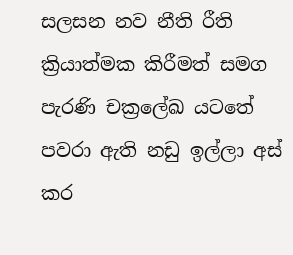සලසන නව නීති රීති ක්‍රියාත්මක කිරීමත් සමග පැරණි චක්‍රලේඛ යටතේ  පවරා ඇති නඩු ඉල්ලා අස් කර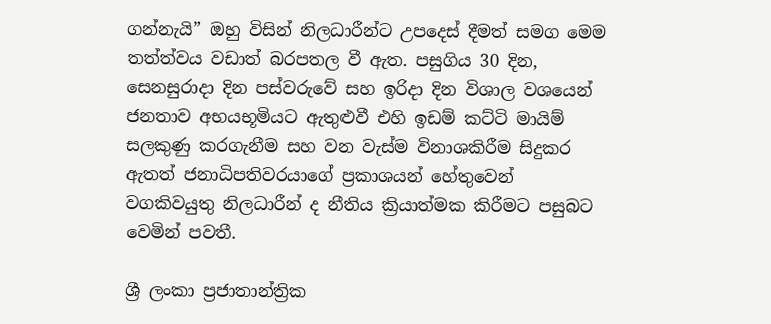ගන්නැයි” ඔහු විසින් නිලධාරීන්ට උපදෙස් දීමත් සමග මෙම තත්ත්වය වඩාත් බරපතල වී ඇත. පසුගිය 30 දින, සෙනසුරාදා දින පස්වරුවේ සහ ඉරිදා දින විශාල වශයෙන් ජනතාව අභයභූමියට ඇතුළුවී එහි ඉඩම් කට්ටි මායිම් සලකුණු කරගැනීම සහ වන වැස්ම විනාශකිරීම සිදුකර ඇතත් ජනාධිපතිවරයාගේ ප්‍රකාශයන් හේතුවෙන් වගකිවයුතු නිලධාරීන් ද නීතිය ක්‍රියාත්මක කිරීමට පසුබට වෙමින් පවතී.

ශ්‍රී ලංකා ප්‍රජාතාන්ත්‍රික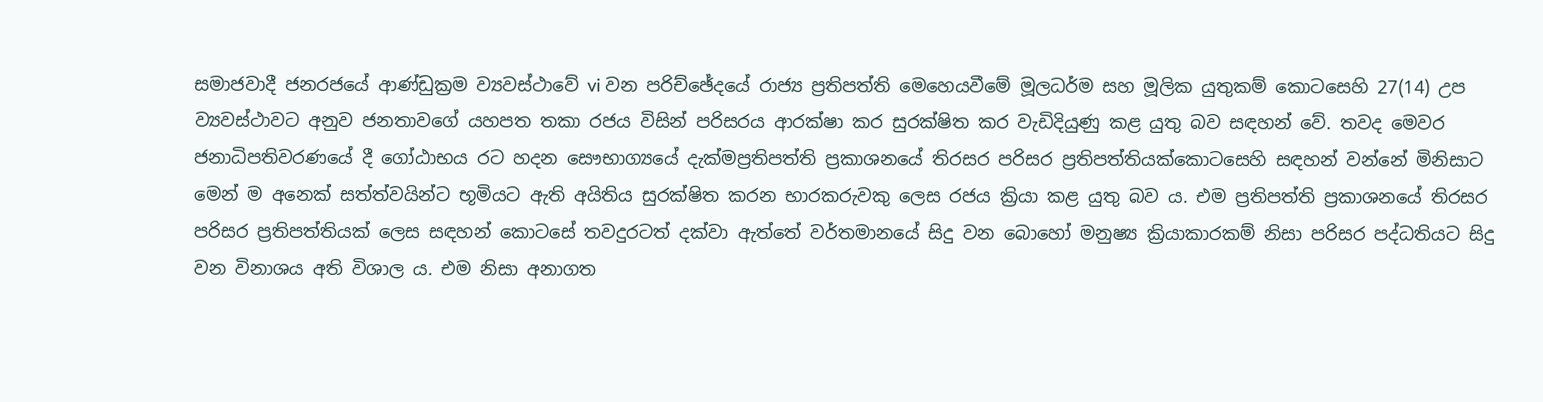සමාජවාදී ජනරජයේ ආණ්ඩුක්‍රම ව්‍යවස්ථාවේ vi වන පරිච්ඡේදයේ රාජ්‍ය ප්‍රතිපත්ති මෙහෙයවීමේ මූලධර්ම සහ මූලික යුතුකම් කොටසෙහි 27(14) උප ව්‍යවස්ථාවට අනුව ජනතාවගේ යහපත තකා රජය විසින් පරිසරය ආරක්ෂා කර සුරක්ෂිත කර වැඩිදියුණු කළ යුතු බව සඳහන් වේ. තවද මෙවර ජනාධිපතිවරණයේ දී ගෝඨාභය රට හදන සෞභාග්‍යයේ දැක්මප්‍රතිපත්ති ප්‍රකාශනයේ තිරසර පරිසර ප්‍රතිපත්තියක්කොටසෙහි සඳහන් වන්නේ මිනිසාට මෙන් ම අනෙක් සත්ත්වයින්ට භූමියට ඇති අයිතිය සුරක්ෂිත කරන භාරකරුවකු ලෙස රජය ක්‍රියා කළ යුතු බව ය. එම ප්‍රතිපත්ති ප්‍රකාශනයේ තිරසර පරිසර ප්‍රතිපත්තියක් ලෙස සඳහන් කොටසේ තවදුරටත් දක්වා ඇත්තේ වර්තමානයේ සිදු වන බොහෝ මනුෂ්‍ය ක්‍රියාකාරකම් නිසා පරිසර පද්ධතියට සිදු වන විනාශය අති විශාල ය. එම නිසා අනාගත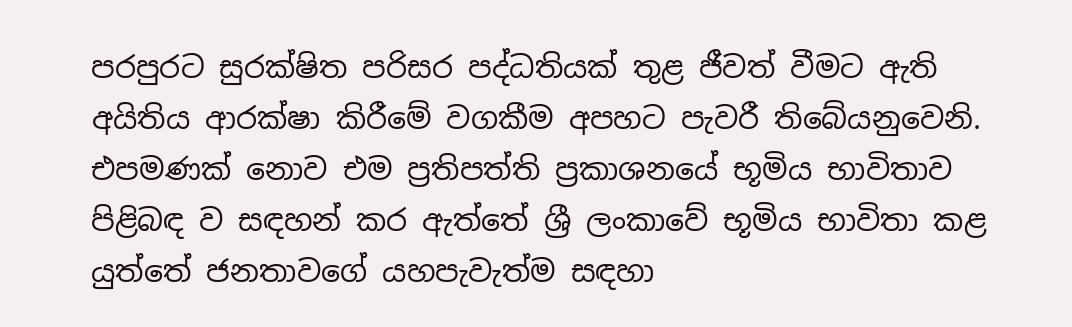පරපුරට සුරක්ෂිත පරිසර පද්ධතියක් තුළ ජීවත් වීමට ඇති අයිතිය ආරක්ෂා කිරීමේ වගකීම අපහට පැවරී තිබේයනුවෙනි. එපමණක් නොව එම ප්‍රතිපත්ති ප්‍රකාශනයේ භූමිය භාවිතාව පිළිබඳ ව සඳහන් කර ඇත්තේ ශ්‍රී ලංකාවේ භූමිය භාවිතා කළ යුත්තේ ජනතාවගේ යහපැවැත්ම සඳහා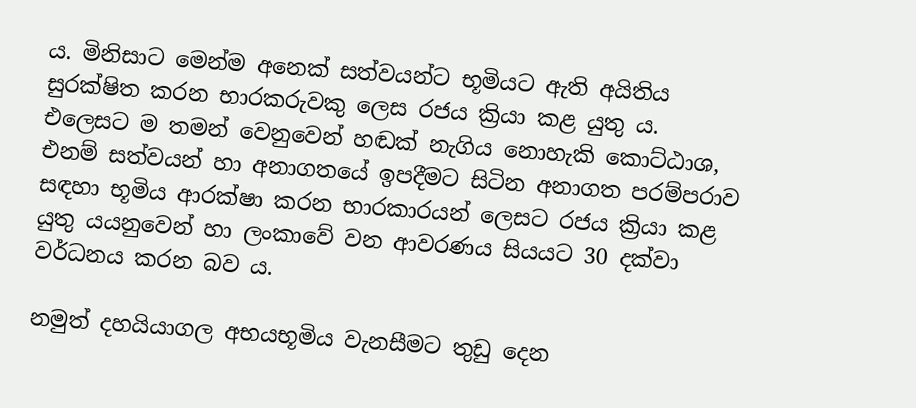ය. මිනිසාට මෙන්ම අනෙක් සත්වයන්ට භූමියට ඇති අයිතිය සුරක්ෂිත කරන භාරකරුවකු ලෙස රජය ක්‍රියා කළ යුතු ය. එලෙසට ම තමන් වෙනුවෙන් හඬක් නැගිය නොහැකි කොට්ඨාශ, එනම් සත්වයන් හා අනාගතයේ ඉපදීමට සිටින අනාගත පරම්පරාව සඳහා භූමිය ආරක්ෂා කරන භාරකාරයන් ලෙසට රජය ක්‍රියා කළ යුතු යයනුවෙන් හා ලංකාවේ වන ආවරණය සියයට 30 දක්වා වර්ධනය කරන බව ය.

නමුත් දහයියාගල අභයභූමිය වැනසීමට තුඩු දෙන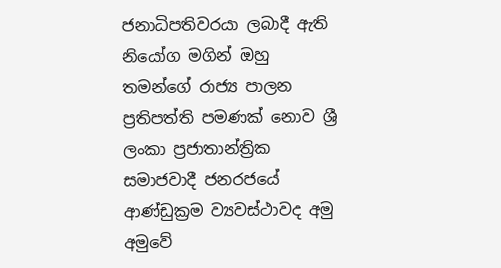ජනාධිපතිවරයා ලබාදී ඇති නියෝග මගින් ඔහු තමන්ගේ රාජ්‍ය පාලන ප්‍රතිපත්ති පමණක් නොව ශ්‍රී ලංකා ප්‍රජාතාන්ත්‍රික සමාජවාදී ජනරජයේ ආණ්ඩුක්‍රම ව්‍යවස්ථාවද අමු අමුවේ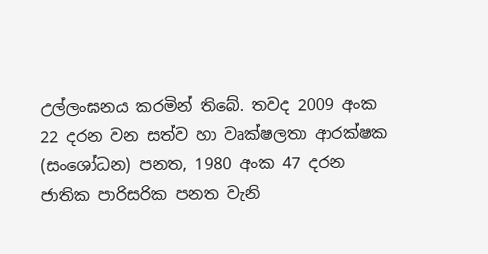උල්ලංඝනය කරමින් තිබේ. තවද 2009 අංක 22 දරන වන සත්ව හා වෘක්ෂලතා ආරක්ෂක (සංශෝධන) පනත, 1980 අංක 47 දරන ජාතික පාරිසරික පනත වැනි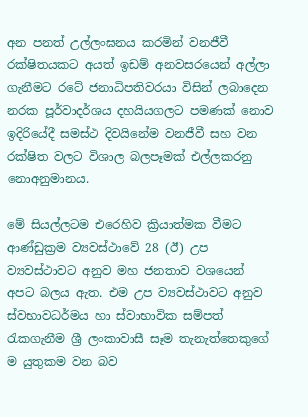අන පනත් උල්ලංඝනය කරමින් වනජීවී රක්ෂිතයකට අයත් ඉඩම් අනවසරයෙන් අල්ලා ගැනීමට රටේ ජනාධිපතිවරයා විසින් ලබාදෙන නරක පූර්වාදර්ශය දහයියගලට පමණක් නොව ඉදිරියේදී සමස්ථ දිවයිනේම වනජීවී සහ වන රක්ෂිත වලට විශාල බලපෑමක් එල්ලකරනු නොඅනුමානය.

මේ සියල්ලටම එරෙහිව ක්‍රියාත්මක වීමට ආණ්ඩුක්‍රම ව්‍යවස්ථාවේ 28 (ඊ) උප ව්‍යවස්ථාවට අනුව මහ ජනතාව වශයෙන් අපට බලය ඇත. එම උප ව්‍යවස්ථාවට අනුව ස්වභාවධර්මය හා ස්වාභාවික සම්පත් රැකගැනීම ශ්‍රී ලංකාවාසී සෑම තැනැත්තෙකුගේ ම යුතුකම වන බව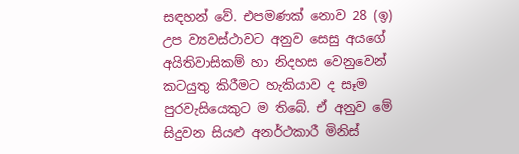සඳහන් වේ. එපමණක් නොව 28 (ඉ) උප ව්‍යවස්ථාවට අනුව සෙසු අයගේ අයිතිවාසිකම් හා නිදහස වෙනුවෙන් කටයුතු කිරීමට හැකියාව ද සෑම පුරවැසියෙකුට ම තිබේ. ඒ අනුව මේ සිදුවන සියළු අනර්ථකාරී මිනිස්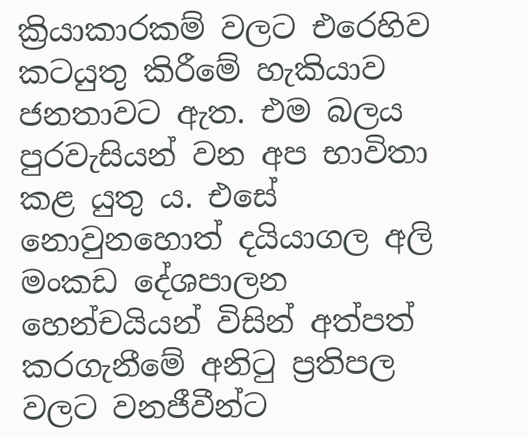ක්‍රියාකාරකම් වලට එරෙහිව කටයුතු කිරීමේ හැකියාව ජනතාවට ඇත. එම බලය පුරවැසියන් වන අප භාවිතා කළ යුතු ය. එසේ නොවුනහොත් දයියාගල අලි මංකඩ දේශපාලන හෙන්චයියන් විසින් අත්පත් කරගැනීමේ අනිටු ප්‍රතිපල වලට වනජීවීන්ට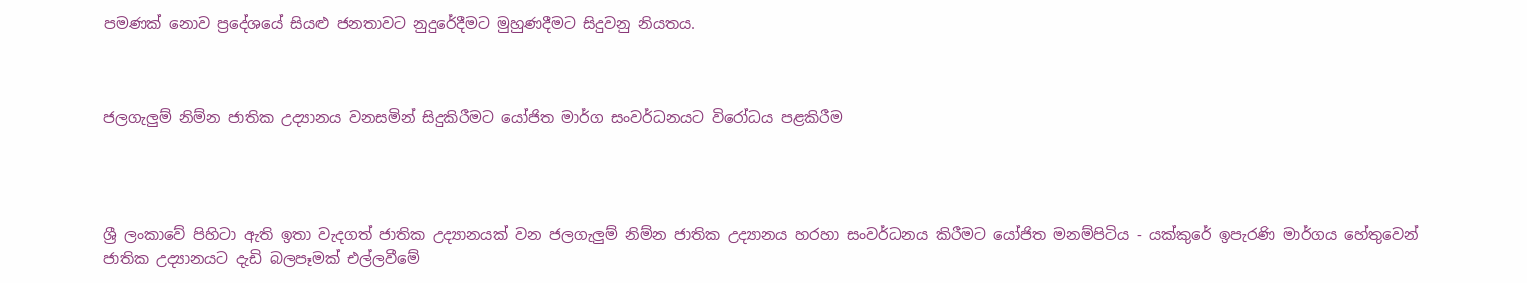පමණක් නොව ප්‍රදේශයේ සියළු ජනතාවට නුදුරේදීමට මුහුණදීමට සිදුවනු නියතය.



ජලගැලුම් නිම්න ජාතික උද්‍යානය වනසමින් සිදුකිරීමට යෝජිත මාර්ග සංවර්ධනයට විරෝධය පළකිරීම




ශ්‍රී ලංකාවේ පිහිටා ඇති ඉතා වැදගත් ජාතික උද්‍යානයක් වන ජලගැලුම් නිම්න ජාතික උද්‍යානය හරහා සංවර්ධනය කිරීමට යෝජිත මනම්පිටිය - යක්කුරේ ඉපැරණි මාර්ගය හේතුවෙන් ජාතික උද්‍යානයට දැඩි බලපෑමක් එල්ලවීමේ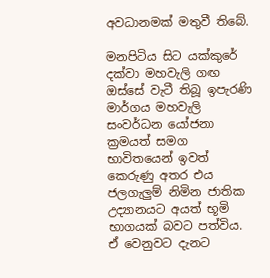අවධානමක් මතුවී තිබේ.

මනපිටිය සිට යක්කුරේ දක්වා මහවැලි ගඟ ඔස්සේ වැටී තිබූ ඉපැරණි මාර්ගය මහවැලි සංවර්ධන යෝජනා ක්‍රමයත් සමග භාවිතයෙන් ඉවත් කෙරුණු අතර එය ජලගැලුම් නිමින ජාතික උද්‍යානයට අයත් භූමි භාගයක් බවට පත්විය. ඒ වෙනුවට දැනට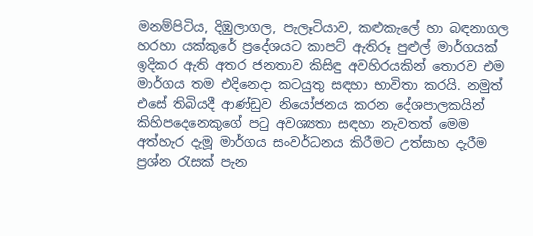මනම්පිටිය, දිඹුලාගල, පැලෑටියාව, කළුකැලේ හා බඳනාගල හරහා යක්කුරේ ප්‍රදේශයට කාපට් ඇතිරූ පුළුල් මාර්ගයක් ඉදිකර ඇති අතර ජනතාව කිසිඳු අවහිරයකින් තොරව එම මාර්ගය තම එදිනෙදා කටයුතු සඳහා භාවිතා කරයි. නමුත් එසේ තිබියදී ආණ්ඩුව නියෝජනය කරන දේශපාලකයින් කිහිපදෙනෙකුගේ පටු අවශ්‍යතා සඳහා නැවතත් මෙම අත්හැර දැමූ මාර්ගය සංවර්ධනය කිරීමට උත්සාහ දැරීම ප්‍රශ්න රැසක් පැන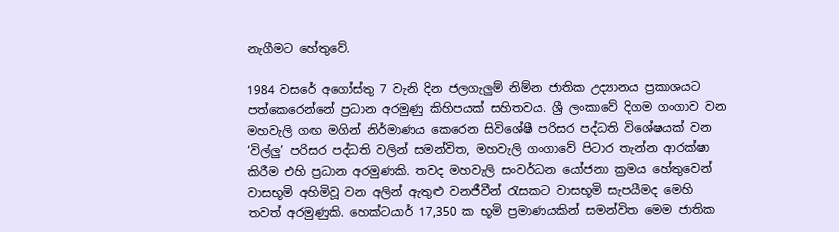නැගීමට හේතුවේ.

1984 වසරේ අගෝස්තු 7 වැනි දින ජලගැලුම් නිම්න ජාතික උද්‍යානය ප්‍රකාශයට පත්කෙරෙන්නේ ප්‍රධාන අරමුණු කිහිපයක් සහිතවය. ශ්‍රී ලංකාවේ දිගම ගංගාව වන මහවැලි ගඟ මගින් නිර්මාණය කෙරෙන සිවිශේෂී පරිසර පද්ධති විශේෂයක් වන ‘විල්ලු’ පරිසර පද්ධති වලින් සමන්විත, මහවැලි ගංගාවේ පිටාර තැන්න ආරක්ෂා කිරීම එහි ප්‍රධාන අරමුණකි. තවද මහවැලි සංවර්ධන යෝජනා ක්‍රමය හේතුවෙන් වාසභූමි අහිමිවූ වන අලින් ඇතුළු වනජීවීන් රැසකට වාසභූමි සැපයීමද මෙහි තවත් අරමුණුකි. හෙක්ටයාර් 17,350 ක භූමි ප්‍රමාණයකින් සමන්විත මෙම ජාතික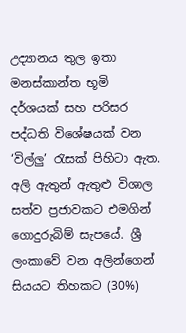උද්‍යානය තුල ඉතා මනස්කාන්ත භූමි දර්ශයක් සහ පරිසර පද්ධති විශේෂයක් වන ‘විල්ලු’ රැසක් පිහිටා ඇත. අලි ඇතුන් ඇතුළු විශාල සත්ව ප්‍රජාවකට එමගින්  ගොදුරුබිම් සැපයේ. ශ්‍රී ලංකාවේ වන අලින්ගෙන් සියයට තිහකට (30%)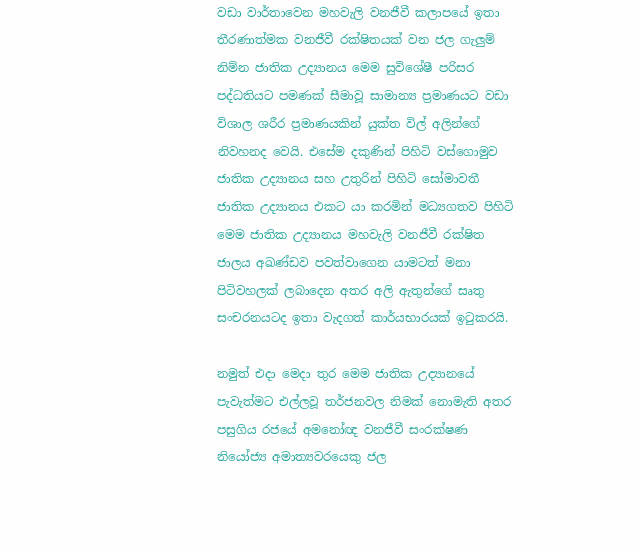වඩා වාර්තාවෙන මහවැලි වනජීවී කලාපයේ ඉතා තීරණාත්මක වනජීවී රක්ෂිතයක් වන ජල ගැලුම් නිම්න ජාතික උද්‍යානය මෙම සුවිශේෂී පරිසර පද්ධතියට පමණක් සීමාවූ සාමාන්‍ය ප්‍රමාණයට වඩා විශාල ශරීර ප්‍රමාණයකින් යුක්ත විල් අලින්ගේ නිවහනද වෙයි. එසේම දකුණින් පිහිටි වස්ගොමුව ජාතික උද්‍යානය සහ උතුරින් පිහිටි සෝමාවතී ජාතික උද්‍යානය එකට යා කරමින් මධ්‍යගතව පිහිටි මෙම ජාතික උද්‍යානය මහවැලි වනජීවී රක්ෂිත ජාලය අඛණ්ඩව පවත්වාගෙන යාමටත් මනා පිටිවහලක් ලබාදෙන අතර අලි ඇතුන්ගේ සෘතු සංචරනයටද ඉතා වැදගත් කාර්යභාරයක් ඉටුකරයි.

නමුත් එදා මෙදා තුර මෙම ජාතික උද්‍යානයේ පැවැත්මට එල්ලවූ තර්ජනවල නිමක් නොමැති අතර පසුගිය රජයේ අමනෝඥ වනජීවී සංරක්ෂණ නියෝජ්‍ය අමාත්‍යවරයෙකු ජල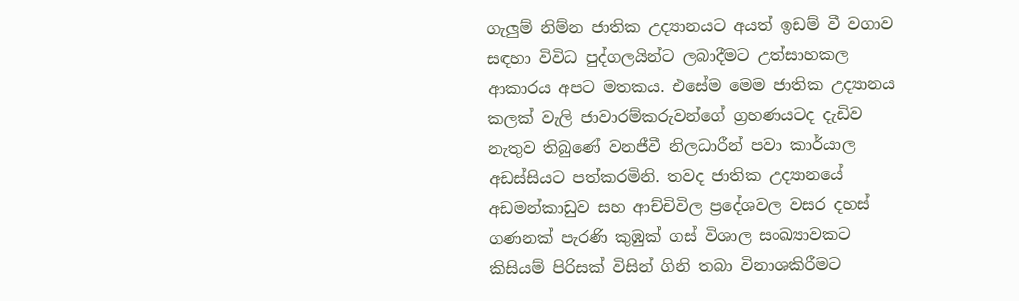ගැලුම් නිම්න ජාතික උද්‍යානයට අයත් ඉඩම් වී වගාව සඳහා විවිධ පුද්ගලයින්ට ලබාදීමට උත්සාහකල ආකාරය අපට මතකය. එසේම මෙම ජාතික උද්‍යානය කලක් වැලි ජාවාරම්කරුවන්ගේ ග්‍රහණයටද දැඩිව නැතුව තිබුණේ වනජීවී නිලධාරීන් පවා කාර්යාල අඩස්සියට පත්කරමිනි. තවද ජාතික උද්‍යානයේ අඩමන්කාඩුව සහ ආච්චිවිල ප්‍රදේශවල වසර දහස් ගණනක් පැරණි කුඹුක් ගස් විශාල සංඛ්‍යාවකට කිසියම් පිරිසක් විසින් ගිනි තබා විනාශකිරීමට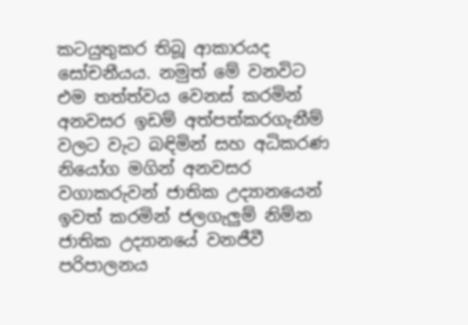කටයුතුකර තිබූ ආකාරයද සෝචනීයය. නමුත් මේ වනවිට එම තත්ත්වය වෙනස් කරමින් අනවසර ඉඩම් අත්පත්කරගැනීම් වලට වැට බඳිමින් සහ අධිකරණ නියෝග මගින් අනවසර වගාකරුවන් ජාතික උද්‍යානයෙන් ඉවත් කරමින් ජලගැලුම් නිම්න ජාතික උද්‍යානයේ වනජීවී පරිපාලනය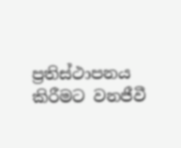ප්‍රතිස්ථාපනය කිරීමට වනජීවී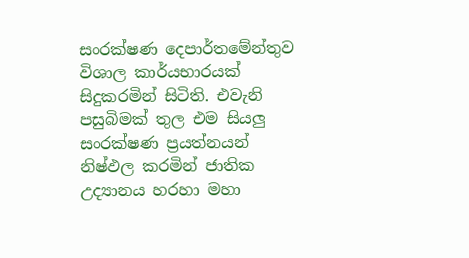සංරක්ෂණ දෙපාර්තමේන්තුව විශාල කාර්යභාරයක් සිදුකරමින් සිටිති. එවැනි පසුබිමක් තුල එම සියලු සංරක්ෂණ ප්‍රයත්නයන් නිෂ්ඵල කරමින් ජාතික උද්‍යානය හරහා මහා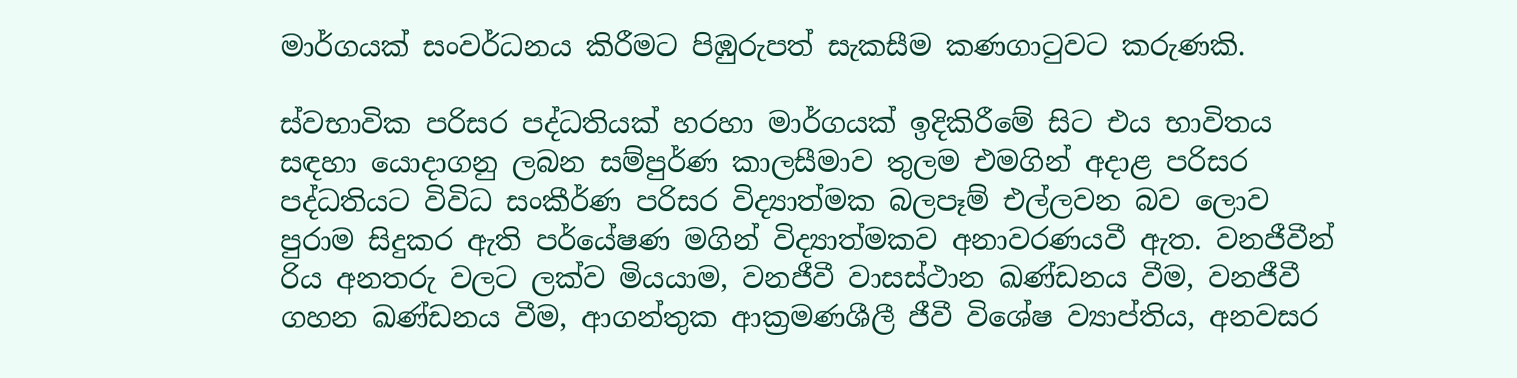මාර්ගයක් සංවර්ධනය කිරීමට පිඹුරුපත් සැකසීම කණගාටුවට කරුණකි.

ස්වභාවික පරිසර පද්ධතියක් හරහා මාර්ගයක් ඉදිකිරීමේ සිට එය භාවිතය සඳහා යොදාගනු ලබන සම්පුර්ණ කාලසීමාව තුලම එමගින් අදාළ පරිසර පද්ධතියට විවිධ සංකීර්ණ පරිසර විද්‍යාත්මක බලපෑම් එල්ලවන බව ලොව පුරාම සිදුකර ඇති පර්යේෂණ මගින් විද්‍යාත්මකව අනාවරණයවී ඇත. වනජීවීන් රිය අනතරු වලට ලක්ව මියයාම, වනජීවී වාසස්ථාන ඛණ්ඩනය වීම, වනජීවී ගහන ඛණ්ඩනය වීම, ආගන්තුක ආක්‍රමණශීලී ජීවී විශේෂ ව්‍යාප්තිය, අනවසර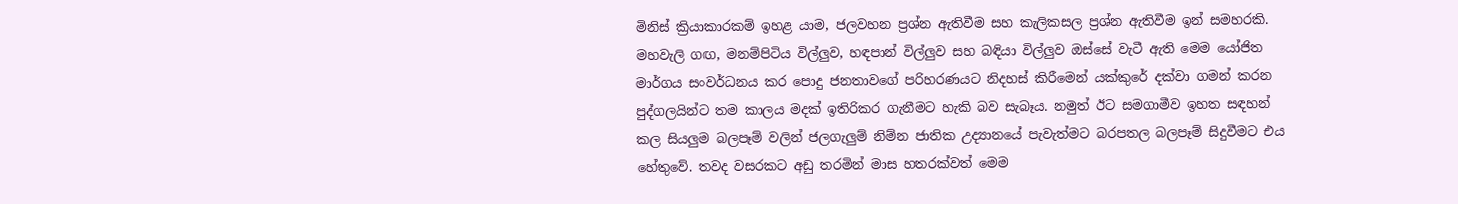මිනිස් ක්‍රියාකාරකම් ඉහළ යාම, ජලවහන ප්‍රශ්න ඇතිවීම සහ කැලිකසල ප්‍රශ්න ඇතිවීම ඉන් සමහරකි. මහවැලි ගඟ, මනම්පිටිය විල්ලුව, හඳපාන් විල්ලුව සහ බඳියා විල්ලුව ඔස්සේ වැටී ඇති මෙම යෝජිත මාර්ගය සංවර්ධනය කර පොදු ජනතාවගේ පරිහරණයට නිදහස් කිරීමෙන් යක්කුරේ දක්වා ගමන් කරන පුද්ගලයින්ට තම කාලය මදක් ඉතිරිකර ගැනීමට හැකි බව සැබෑය. නමුත් ඊට සමගාමීව ඉහත සඳහන් කල සියලුම බලපෑම් වලින් ජලගැලුම් නිම්න ජාතික උද්‍යානයේ පැවැත්මට බරපතල බලපෑම් සිදුවීමට එය හේතුවේ. තවද වසරකට අඩු තරමින් මාස හතරක්වත් මෙම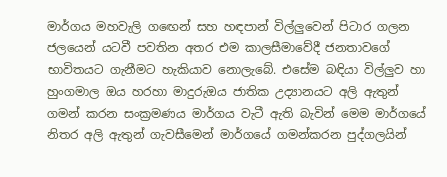මාර්ගය මහවැලි ගඟෙන් සහ හඳපාන් විල්ලුවෙන් පිටාර ගලන ජලයෙන් යටවී පවතින අතර එම කාලසීමාවේදී ජනතාවගේ භාවිතයට ගැනීමට හැකියාව නොලැබේ. එසේම බඳියා විල්ලුව හා හුංගමාල ඔය හරහා මාදුරුඔය ජාතික උද්‍යානයට අලි ඇතුන් ගමන් කරන සංක්‍රමණය මාර්ගය වැටී ඇති බැවින් මෙම මාර්ගයේ නිතර අලි ඇතුන් ගැවසීමෙන් මාර්ගයේ ගමන්කරන පුද්ගලයින්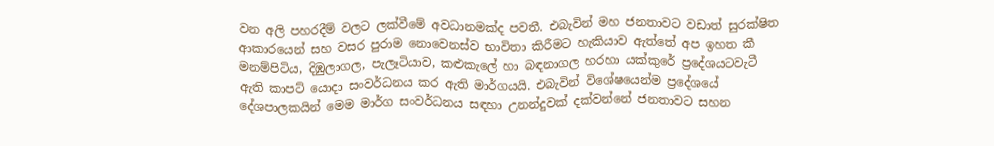වන අලි පහරදීම් වලට ලක්වීමේ අවධානමක්ද පවතී. එබැවින් මහ ජනතාවට වඩාත් සුරක්ෂිත ආකාරයෙන් සහ වසර පුරාම නොවෙනස්ව භාවිතා කිරීමට හැකියාව ඇත්තේ අප ඉහත කී මනම්පිටිය, දිඹුලාගල, පැලෑටියාව, කළුකැලේ හා බඳනාගල හරහා යක්කුරේ ප්‍රදේශයටවැටී ඇති කාපට් යොදා සංවර්ධනය කර ඇති මාර්ගයයි. එබැවින් විශේෂයෙන්ම ප්‍රදේශයේ දේශපාලකයින් මෙම මාර්ග සංවර්ධනය සඳහා උනන්දුවක් දක්වන්නේ ජනතාවට සහන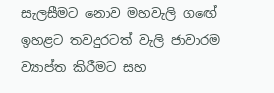සැලසීමට නොව මහවැලි ගඟේ ඉහළට තවදුරටත් වැලි ජාවාරම ව්‍යාප්ත කිරීමට සහ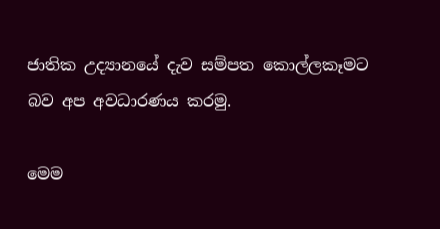ජාතික උද්‍යානයේ දැව සම්පත කොල්ලකෑමට බව අප අවධාරණය කරමු.

මෙම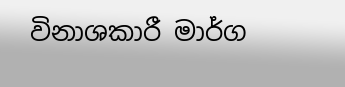විනාශකාරී මාර්ග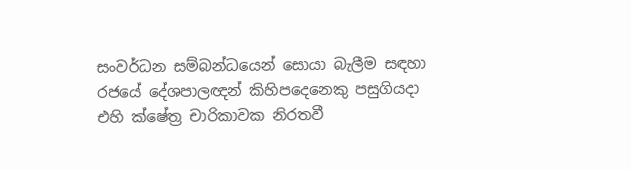සංවර්ධන සම්බන්ධයෙන් සොයා බැලීම සඳහා රජයේ දේශපාලඥන් කිහිපදෙනෙකු පසුගියදා එහි ක්ෂේත්‍ර චාරිකාවක නිරතවී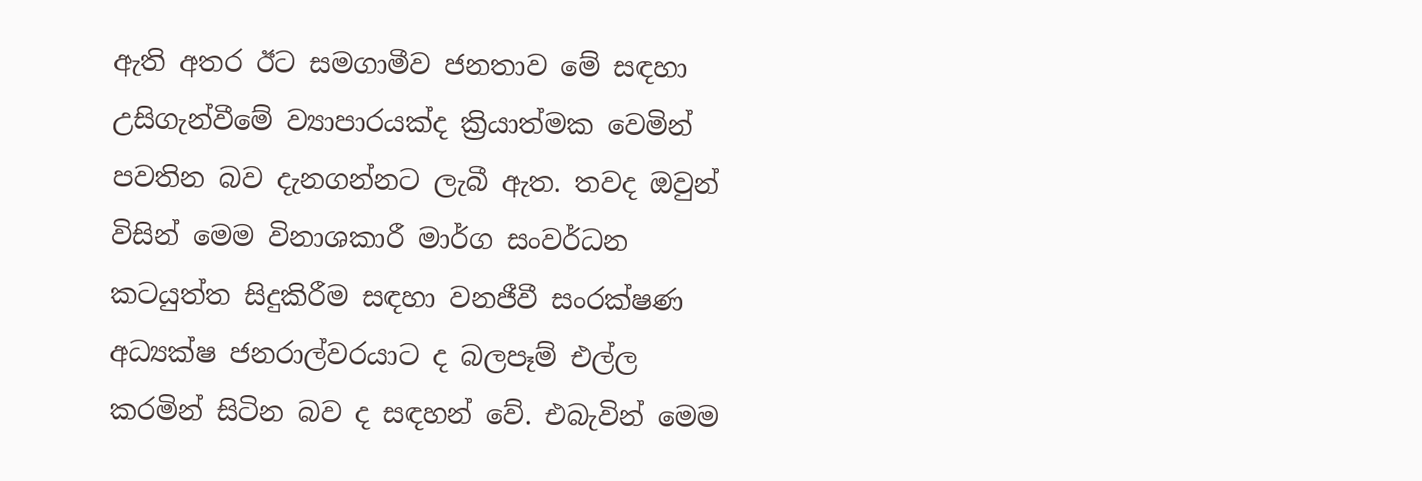ඇති අතර ඊට සමගාමීව ජනතාව මේ සඳහා උසිගැන්වීමේ ව්‍යාපාරයක්ද ක්‍රියාත්මක වෙමින් පවතින බව දැනගන්නට ලැබී ඇත. තවද ඔවුන් විසින් මෙම විනාශකාරී මාර්ග සංවර්ධන කටයුත්ත සිදුකිරීම සඳහා වනජීවී සංරක්ෂණ අධ්‍යක්ෂ ජනරාල්වරයාට ද බලපෑම් එල්ල කරමින් සිටින බව ද සඳහන් වේ. එබැවින් මෙම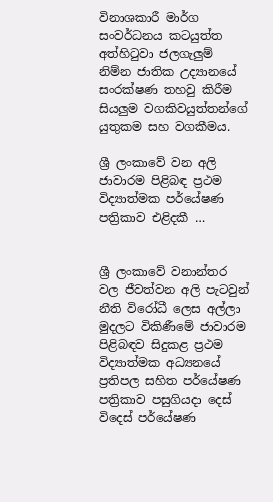විනාශකාරී මාර්ග සංවර්ධනය කටයුත්ත අත්හිටුවා ජලගැලුම් නිම්න ජාතික උද්‍යානයේ සංරක්ෂණ තහවු කිරීම සියලුම වගකිවයුත්තන්ගේ යුතුකම සහ වගකීමය.

ශ්‍රී ලංකාවේ වන අලි ජාවාරම පිළිබඳ ප්‍රථම විද්‍යාත්මක පර්යේෂණ පත්‍රිකාව එළිදකී …


ශ්‍රී ලංකාවේ වනාන්තර වල ජීවත්වන අලි පැටවුන් නීති විරෝධී ලෙස අල්ලා මුදලට විකිණීමේ ජාවාරම පිළිබඳව සිදුකළ ප්‍රථම විද්‍යාත්මක අධ්‍යනයේ ප්‍රතිපල සහිත පර්යේෂණ පත්‍රිකාව පසුගියදා දෙස් විදෙස් පර්යේෂණ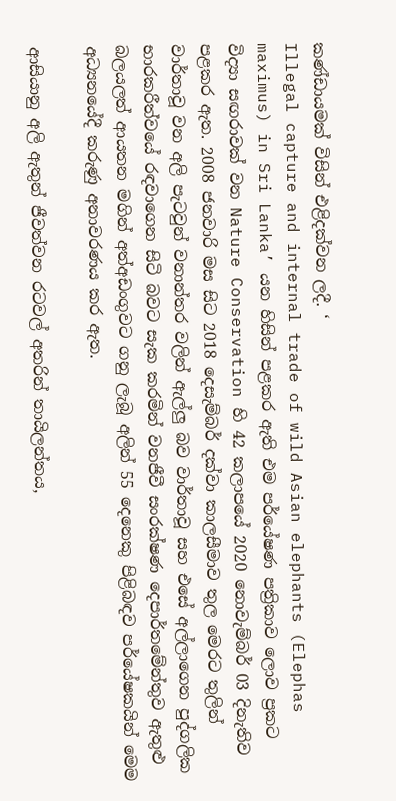කණ්ඩායමක් විසින් එළිදක්වන ලදී. ‘
Illegal capture and internal trade of wild Asian elephants (Elephas maximus) in Sri Lanka’ යන හිසින් පළකර ඇති එම පර්යේෂණ පත්‍රිකාව ලොව ප්‍රකට විද්‍යා සඟරාවක් වන Nature Conservation හි 42 කලාපයේ 2020 නොවැම්බර් 03 දිනැතිව පළකර ඇත. 2008 ජනවාරි මස සිට 2018 දෙසැම්බර් දක්වා කාලසීමාව තුල මෙරට තුලින් වාර්තාවූ වන අලි පැටවුන් වනාන්තර වලින් ඇල්ලු බව වාර්තාවූ සහ එසේ අල්ලාගෙන පුද්ගලික භාරකරීත්වයේ රඳවාගෙන සිටි බවට සැක කරමින් වනජීවී සංරක්ෂණ දෙපාර්තමේන්තුව ඇතුළු බලයලත් ආයතන මගින් අත්අඩංගුවට ගනු ලැබූ අලින් 55 දෙනෙකු පිළිබඳව පර්යේෂකයින් මෙම අධ්‍යනයේදී කරුණු අනාවරණය කර ඇත.

ආසියානු අලි ඇතුන් ජීවත්වන රටවල් අතරින් තායිලන්තය,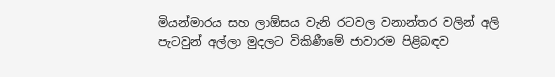මියන්මාරය සහ ලාඕසය වැනි රටවල වනාන්තර වලින් අලි පැටවුන් අල්ලා මුදලට විකිණීමේ ජාවාරම පිළිබඳව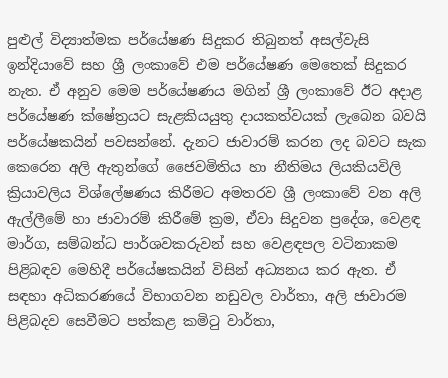පුළුල් විද්‍යාත්මක පර්යේෂණ සිදුකර තිබුනත් අසල්වැසි ඉන්දියාවේ සහ ශ්‍රී ලංකාවේ එම පර්යේෂණ මෙතෙක් සිදුකර නැත. ඒ අනුව මෙම පර්යේෂණය මගින් ශ්‍රී ලංකාවේ ඊට අදාළ පර්යේෂණ ක්ෂේත්‍රයට සැළකියයුතු දායකත්වයක් ලැබෙන බවයි පර්යේෂකයින් පවසන්නේ. දැනට ජාවාරම් කරන ලද බවට සැක කෙරෙන අලි ඇතුන්ගේ ජෛවමිතිය හා නීතිමය ලියකියවිලි ක්‍රියාවලිය විශ්ලේෂණය කිරීමට අමතරව ශ්‍රී ලංකාවේ වන අලි ඇල්ලීමේ හා ජාවාරම් කිරීමේ ක්‍රම, ඒවා සිදුවන ප්‍රදේශ, වෙළඳ මාර්ග, සම්බන්ධ පාර්ශවකරුවන් සහ වෙළඳපල වටිනාකම පිළිබඳව මෙහිදී පර්යේෂකයින් විසින් අධ්‍යනය කර ඇත. ඒ සඳහා අධිකරණයේ විභාගවන නඩුවල වාර්තා, අලි ජාවාරම පිළිබදව සෙවීමට පත්කළ කමිටු වාර්තා,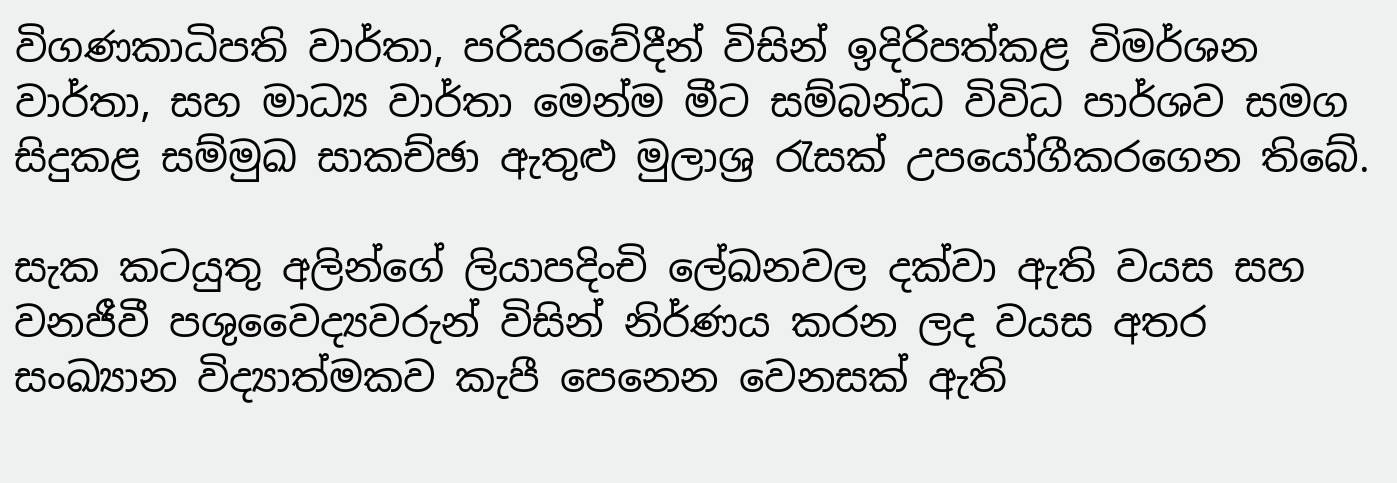විගණකාධිපති වාර්තා, පරිසරවේදීන් විසින් ඉදිරිපත්කළ විමර්ශන වාර්තා, සහ මාධ්‍ය වාර්තා මෙන්ම මීට සම්බන්ධ විවිධ පාර්ශව සමග සිදුකළ සම්මුඛ සාකච්ඡා ඇතුළු මුලාශ්‍ර රැසක් උපයෝගීකරගෙන තිබේ.

සැක කටයුතු අලින්ගේ ලියාපදිංචි ලේඛනවල දක්වා ඇති වයස සහ වනජීවී පශුවෛද්‍යවරුන් විසින් නිර්ණය කරන ලද වයස අතර සංඛ්‍යාන විද්‍යාත්මකව කැපී පෙනෙන වෙනසක් ඇති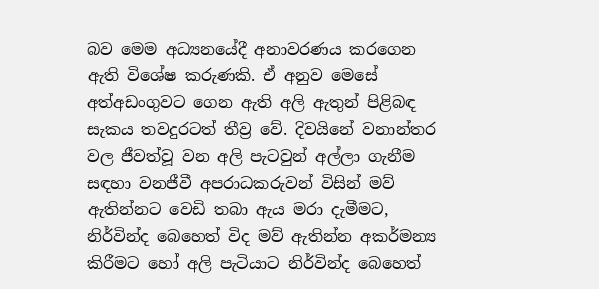බව මෙම අධ්‍යනයේදී අනාවරණය කරගෙන ඇති විශේෂ කරුණකි. ඒ අනුව මෙසේ අත්අඩංගුවට ගෙන ඇති අලි ඇතුන් පිළිබඳ සැකය තවදුරටත් තීව්‍ර වේ. දිවයිනේ වනාන්තර වල ජීවත්වූ වන අලි පැටවුන් අල්ලා ගැනීම සඳහා වනජීවී අපරාධකරුවන් විසින් මව් ඇතින්නට වෙඩි තබා ඇය මරා දැමීමට, නිර්වින්ද බෙහෙත් විද මව් ඇතින්න අකර්මන්‍ය කිරීමට හෝ අලි පැටියාට නිර්වින්ද බෙහෙත්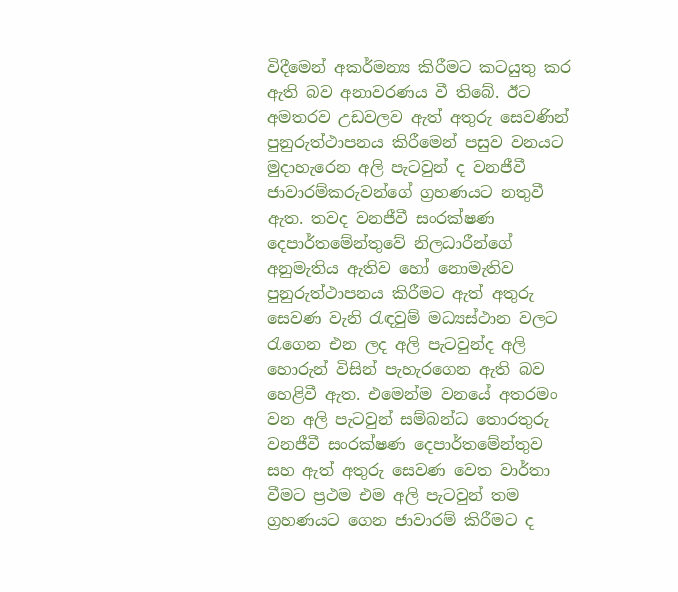විදීමෙන් අකර්මන්‍ය කිරීමට කටයුතු කර ඇති බව අනාවරණය වී තිබේ. ඊට අමතරව උඩවලව ඇත් අතුරු සෙවණින් පුනුරුත්ථාපනය කිරීමෙන් පසුව වනයට මුදාහැරෙන අලි පැටවුන් ද වනජීවී ජාවාරම්කරුවන්ගේ ග්‍රහණයට නතුවී ඇත. තවද වනජීවී සංරක්ෂණ දෙපාර්තමේන්තුවේ නිලධාරීන්ගේ අනුමැතිය ඇතිව හෝ නොමැතිව පුනුරුත්ථාපනය කිරීමට ඇත් අතුරු සෙවණ වැනි රැඳවුම් මධ්‍යස්ථාන වලට රැගෙන එන ලද අලි පැටවුන්ද අලි හොරුන් විසින් පැහැරගෙන ඇති බව හෙළිවී ඇත. එමෙන්ම වනයේ අතරමං වන අලි පැටවුන් සම්බන්ධ තොරතුරු වනජීවී සංරක්ෂණ දෙපාර්තමේන්තුව සහ ඇත් අතුරු සෙවණ වෙත වාර්තා වීමට ප්‍රථම එම අලි පැටවුන් තම ග්‍රහණයට ගෙන ජාවාරම් කිරීමට ද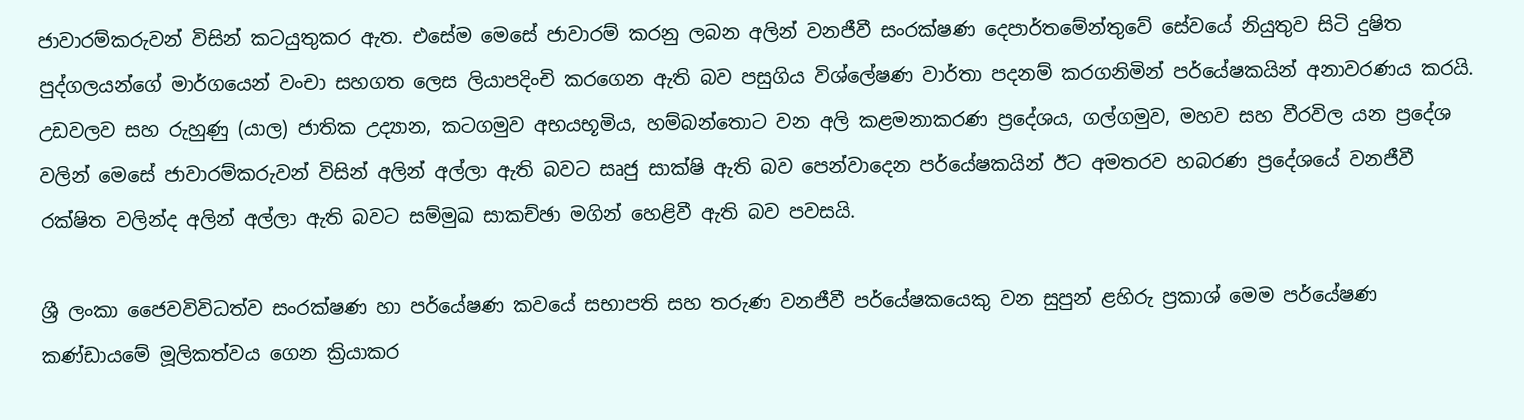ජාවාරම්කරුවන් විසින් කටයුතුකර ඇත. එසේම මෙසේ ජාවාරම් කරනු ලබන අලින් වනජීවී සංරක්ෂණ දෙපාර්තමේන්තුවේ සේවයේ නියුතුව සිටි දුෂිත පුද්ගලයන්ගේ මාර්ගයෙන් වංචා සහගත ලෙස ලියාපදිංචි කරගෙන ඇති බව පසුගිය විශ්ලේෂණ වාර්තා පදනම් කරගනිමින් පර්යේෂකයින් අනාවරණය කරයි. උඩවලව සහ රුහුණු (යාල) ජාතික උද්‍යාන, කටගමුව අභයභූමිය, හම්බන්තොට වන අලි කළමනාකරණ ප්‍රදේශය, ගල්ගමුව, මහව සහ වීරවිල යන ප්‍රදේශ වලින් මෙසේ ජාවාරම්කරුවන් විසින් අලින් අල්ලා ඇති බවට සෘජු සාක්ෂි ඇති බව පෙන්වාදෙන පර්යේෂකයින් ඊට අමතරව හබරණ ප්‍රදේශයේ වනජීවී රක්ෂිත වලින්ද අලින් අල්ලා ඇති බවට සම්මුඛ සාකච්ඡා මගින් හෙළිවී ඇති බව පවසයි.

ශ්‍රී ලංකා ජෛවවිවිධත්ව සංරක්ෂණ හා පර්යේෂණ කවයේ සභාපති සහ තරුණ වනජීවී පර්යේෂකයෙකු වන සුපුන් ළහිරු ප්‍රකාශ් මෙම පර්යේෂණ කණ්ඩායමේ මූලිකත්වය ගෙන ක්‍රියාකර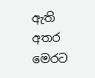ඇති අතර මෙරට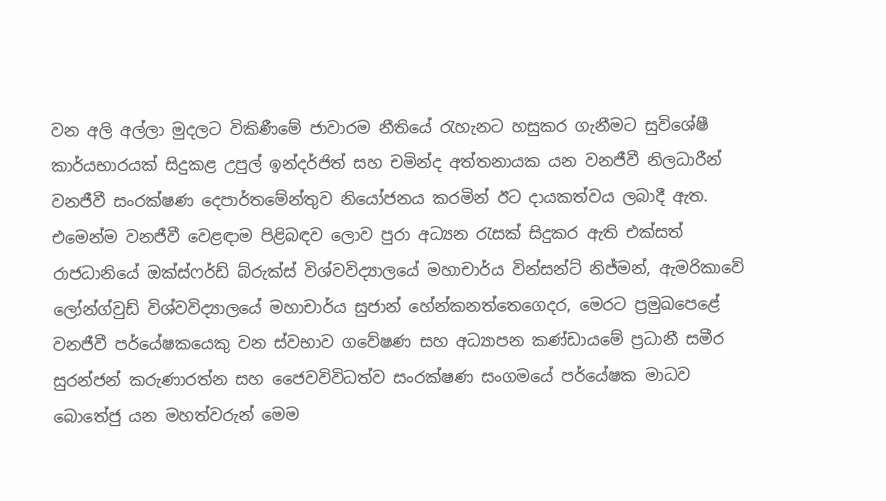වන අලි අල්ලා මුදලට විකිණීමේ ජාවාරම නීතියේ රැහැනට හසුකර ගැනීමට සුවිශේෂී කාර්යභාරයක් සිදුකළ උපුල් ඉන්දර්ජිත් සහ චමින්ද අත්තනායක යන වනජීවී නිලධාරීන් වනජීවී සංරක්ෂණ දෙපාර්තමේන්තුව නියෝජනය කරමින් ඊට දායකත්වය ලබාදී ඇත. එමෙන්ම වනජීවී වෙළඳාම පිළිබඳව ලොව පුරා අධ්‍යන රැසක් සිදුකර ඇති එක්සත් රාජධානියේ ඔක්ස්ෆර්ඩ් බ්රුක්ස් විශ්වවිද්‍යාලයේ මහාචාර්ය වින්සන්ට් නිජ්මන්, ඇමරිකාවේ ලෝන්ග්වුඩ් විශ්වවිද්‍යාලයේ මහාචාර්ය සුජාන් හේන්කනත්තෙගෙදර, මෙරට ප්‍රමුඛපෙළේ වනජීවී පර්යේෂකයෙකු වන ස්වභාව ගවේෂණ සහ අධ්‍යාපන කණ්ඩායමේ ප්‍රධානී සමීර සුරන්ජන් කරුණාරත්න සහ ජෛවවිවිධත්ව සංරක්ෂණ සංගමයේ පර්යේෂක මාධව බොතේජු යන මහත්වරුන් මෙම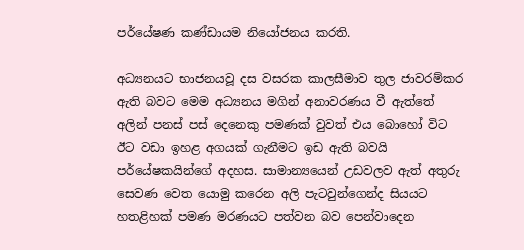පර්යේෂණ කණ්ඩායම නියෝජනය කරති.

අධ්‍යනයට භාජනයවූ දස වසරක කාලසීමාව තුල ජාවරම්කර ඇති බවට මෙම අධ්‍යනය මගින් අනාවරණය වී ඇත්තේ අලින් පනස් පස් දෙනෙකු පමණක් වුවත් එය බොහෝ විට ඊට වඩා ඉහළ අගයක් ගැනීමට ඉඩ ඇති බවයි පර්යේෂකයින්ගේ අදහස. සාමාන්‍යයෙන් උඩවලව ඇත් අතුරු සෙවණ වෙත යොමු කරෙන අලි පැටවුන්ගෙන්ද සියයට හතළිහක් පමණ මරණයට පත්වන බව පෙන්වාදෙන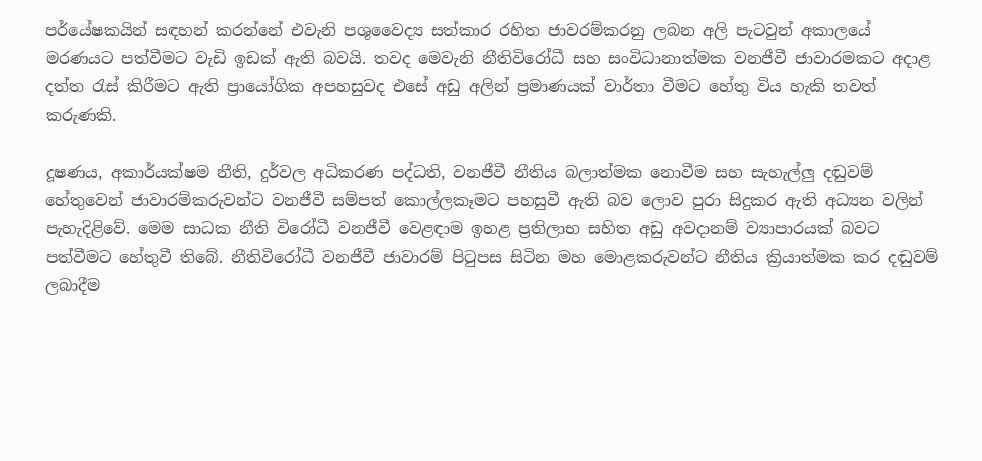පර්යේෂකයින් සඳහන් කරන්නේ එවැනි පශුවෛද්‍ය සත්කාර රහිත ජාවරම්කරනු ලබන අලි පැටවුන් අකාලයේ මරණයට පත්වීමට වැඩි ඉඩක් ඇති බවයි. තවද මෙවැනි නීතිවිරෝධී සහ සංවිධානාත්මක වනජීවී ජාවාරමකට අදාළ දත්ත රැස් කිරීමට ඇති ප්‍රායෝගික අපහසුවද එසේ අඩු අලින් ප්‍රමාණයක් වාර්තා වීමට හේතු විය හැකි තවත් කරුණකි.

දූෂණය, අකාර්යක්ෂම නීති, දුර්වල අධිකරණ පද්ධති, වනජීවී නීතිය බලාත්මක නොවීම සහ සැහැල්ලු දඬුවම් හේතුවෙන් ජාවාරම්කරුවන්ට වනජීවී සම්පත් කොල්ලකෑමට පහසුවී ඇති බව ලොව පුරා සිදුකර ඇති අධ්‍යන වලින් පැහැදිළිවේ. මෙම සාධක නීති විරෝධී වනජීවී වෙළඳාම ඉහළ ප්‍රතිලාභ සහිත අඩු අවදානම් ව්‍යාපාරයක් බවට පත්වීමට හේතුවී තිබේ. නීතිවිරෝධී වනජීවී ජාවාරම් පිටුපස සිටින මහ මොළකරුවන්ට නීතිය ක්‍රියාත්මක කර දඬුවම් ලබාදීම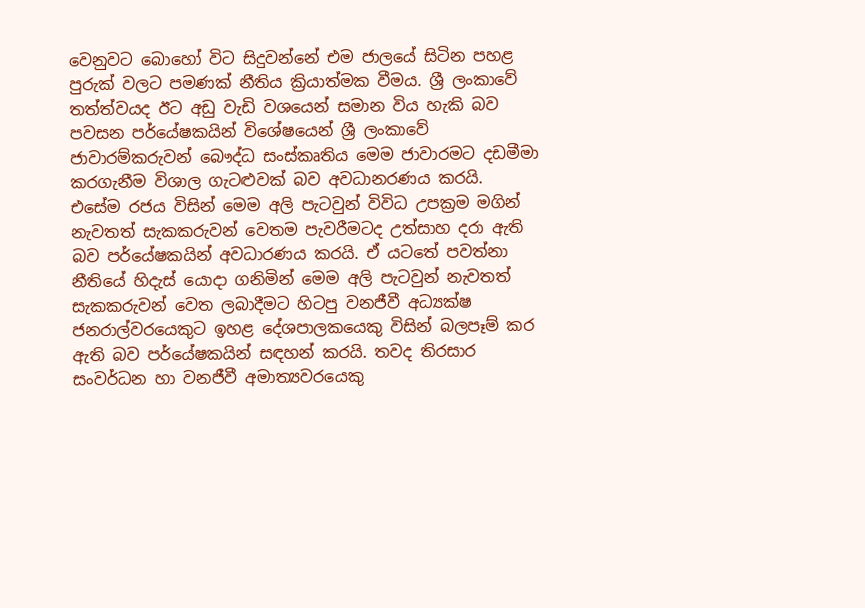වෙනුවට බොහෝ විට සිදුවන්නේ එම ජාලයේ සිටින පහළ පුරුක් වලට පමණක් නීතිය ක්‍රියාත්මක වීමය. ශ්‍රී ලංකාවේ තත්ත්වයද ඊට අඩු වැඩි වශයෙන් සමාන විය හැකි බව පවසන පර්යේෂකයින් විශේෂයෙන් ශ්‍රී ලංකාවේ ජාවාරම්කරුවන් බෞද්ධ සංස්කෘතිය මෙම ජාවාරමට දඩමීමා කරගැනීම විශාල ගැටළුවක් බව අවධානරණය කරයි. එසේම රජය විසින් මෙම අලි පැටවුන් විවිධ උපක්‍රම මගින් නැවතත් සැකකරුවන් වෙතම පැවරීමටද උත්සාහ දරා ඇති බව පර්යේෂකයින් අවධාරණය කරයි. ඒ යටතේ පවත්නා නීතියේ හිදැස් යොදා ගනිමින් මෙම අලි පැටවුන් නැවතත් සැකකරුවන් වෙත ලබාදීමට හිටපු වනජීවී අධ්‍යක්ෂ ජනරාල්වරයෙකුට ඉහළ දේශපාලකයෙකු විසින් බලපෑම් කර ඇති බව පර්යේෂකයින් සඳහන් කරයි. තවද තිරසාර සංවර්ධන හා වනජීවී අමාත්‍යවරයෙකු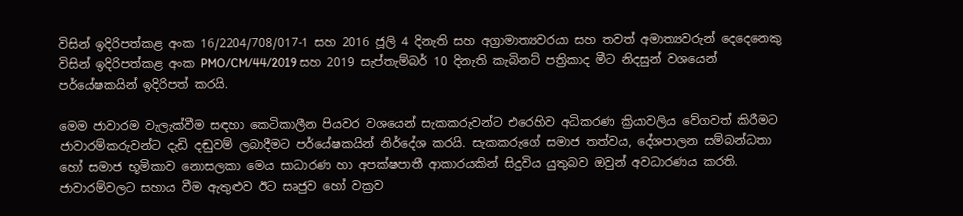විසින් ඉදිරිපත්කළ අංක 16/2204/708/017-1 සහ 2016 ජූලි 4 දිනැති සහ අග්‍රාමාත්‍යවරයා සහ තවත් අමාත්‍යවරුන් දෙදෙනෙකු විසින් ඉදිරිපත්කළ අංක PMO/CM/44/2019 සහ 2019 සැප්තැම්බර් 10 දිනැති කැබිනට් පත්‍රිකාද මීට නිදසුන් වශයෙන් පර්යේෂකයින් ඉදිරිපත් කරයි.

මෙම ජාවාරම වැලැක්වීම සඳහා කෙටිකාලීන පියවර වශයෙන් සැකකරුවන්ට එරෙහිව අධිකරණ ක්‍රියාවලිය වේගවත් කිරීමට ජාවාරම්කරුවන්ට දැඩි දඬුවම් ලබාදීමට පර්යේෂකයින් නිර්දේශ කරයි. සැකකරුගේ සමාජ තත්වය, දේශපාලන සම්බන්ධතා හෝ සමාජ භූමිකාව නොසලකා මෙය සාධාරණ හා අපක්ෂපාතී ආකාරයකින් සිදුවිය යුතුබව ඔවුන් අවධාරණය කරති. ජාවාරම්වලට සහාය වීම ඇතුළුව ඊට සෘජුව හෝ වක්‍රව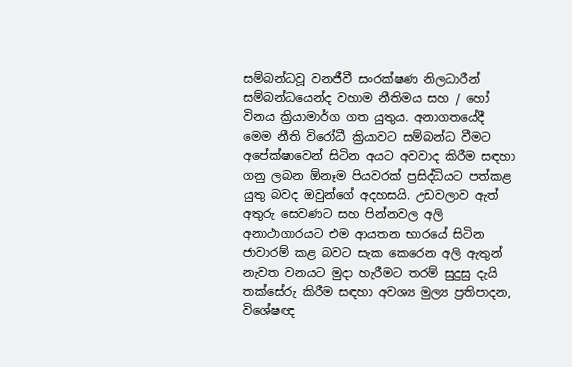සම්බන්ධවූ වනජීවී සංරක්ෂණ නිලධාරීන් සම්බන්ධයෙන්ද වහාම නීතිමය සහ / හෝ විනය ක්‍රියාමාර්ග ගත යුතුය. අනාගතයේදී මෙම නීති විරෝධී ක්‍රියාවට සම්බන්ධ වීමට අපේක්ෂාවෙන් සිටින අයට අවවාද කිරීම සඳහා ගනු ලබන ඕනෑම පියවරක් ප්‍රසිද්ධියට පත්කළ යුතු බවද ඔවුන්ගේ අදහසයි. උඩවලාව ඇත් අතුරු සෙවණට සහ පින්නවල අලි අනාථාගාරයට එම ආයතන භාරයේ සිටින ජාවාරම් කළ බවට සැක කෙරෙන අලි ඇතුන් නැවත වනයට මුදා හැරීමට තරම් සුදුසු දැයි තක්සේරු කිරීම සඳහා අවශ්‍ය මුල්‍ය ප්‍රතිපාදන, විශේෂඥ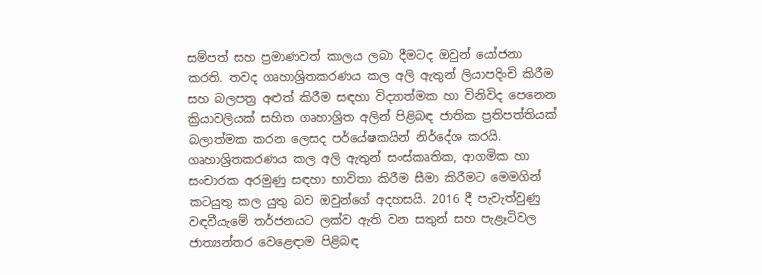සම්පත් සහ ප්‍රමාණවත් කාලය ලබා දීමටද ඔවුන් යෝජනා කරති. තවද ගෘහාශ්‍රිතකරණය කල අලි ඇතුන් ලියාපදිංචි කිරීම සහ බලපත්‍ර අළුත් කිරීම සඳහා විද්‍යාත්මක හා විනිවිද පෙනෙන ක්‍රියාවලියක් සහිත ගෘහාශ්‍රිත අලින් පිළිබඳ ජාතික ප්‍රතිපත්තියක් බලාත්මක කරන ලෙසද පර්යේෂකයින් නිර්දේශ කරයි. ගෘහාශ්‍රිතකරණය කල අලි ඇතුන් සංස්කෘතික, ආගමික හා සංචාරක අරමුණු සඳහා භාවිතා කිරීම සීමා කිරීමට මෙමගින් කටයුතු කල යුතු බව ඔවුන්ගේ අදහසයි. 2016 දී පැවැත්වුණු වඳවීයැමේ තර්ජනයට ලක්‌ව ඇති වන සතුන් සහ පැළෑටිවල ජාත්‍යන්තර වෙළෙඳාම පිළිබඳ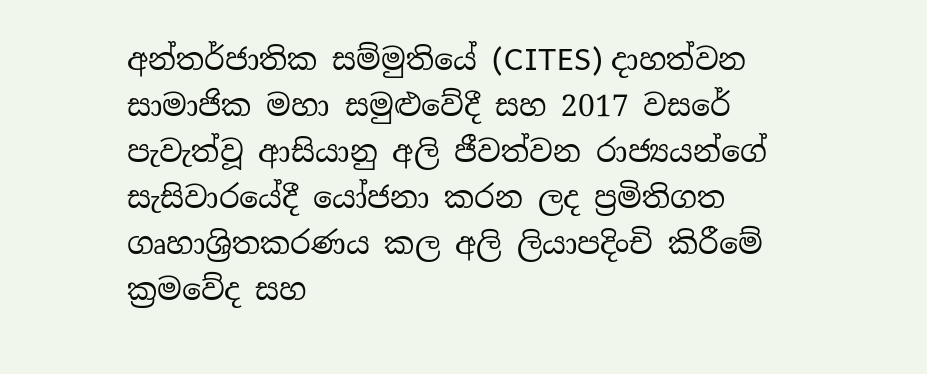අන්තර්ජාතික සම්මුතියේ (CITES) දාහත්වන සාමාජික මහා සමුළුවේදී සහ 2017 වසරේ පැවැත්වූ ආසියානු අලි ජීවත්වන රාජ්‍යයන්ගේ සැසිවාරයේදී යෝජනා කරන ලද ප්‍රමිතිගත ගෘහාශ්‍රිතකරණය කල අලි ලියාපදිංචි කිරීමේ ක්‍රමවේද සහ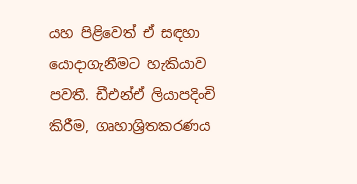යහ පිළිවෙත් ඒ සඳහා යොදාගැනීමට හැකියාව පවතී. ඩීඑන්ඒ ලියාපදිංචි කිරීම, ගෘහාශ්‍රිතකරණය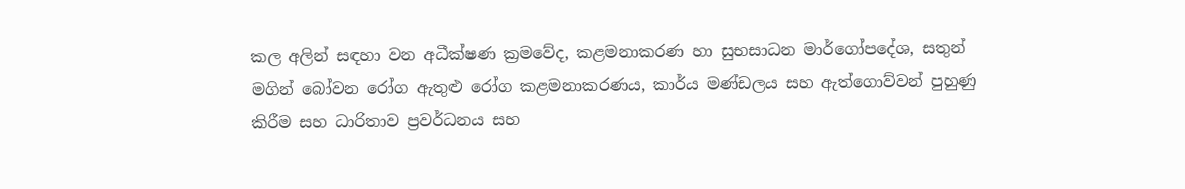කල අලින් සඳහා වන අධීක්ෂණ ක්‍රමවේද, කළමනාකරණ හා සුභසාධන මාර්ගෝපදේශ, සතුන් මගින් බෝවන රෝග ඇතුළු රෝග කළමනාකරණය, කාර්ය මණ්ඩලය සහ ඇත්ගොව්වන් පුහුණු කිරීම සහ ධාරිතාව ප්‍රවර්ධනය සහ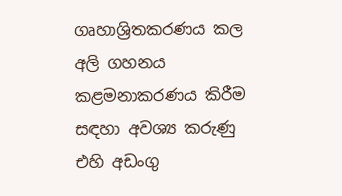ගෘහාශ්‍රිතකරණය කල අලි ගහනය කළමනාකරණය කිරීම සඳහා අවශ්‍ය කරුණු එහි අඩංගු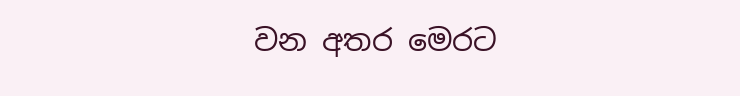වන අතර මෙරට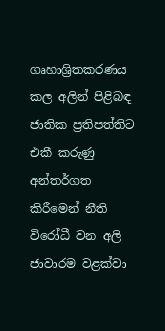ගෘහාශ්‍රිතකරණය කල අලින් පිළිබඳ ජාතික ප්‍රතිපත්තිට එකී කරුණු අන්තර්ගත කිරීමෙන් නීති විරෝධී වන අලි ජාවාරම වළක්වා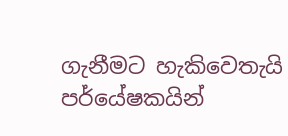ගැනීමට හැකිවෙතැයි පර්යේෂකයින්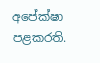අපේක්ෂා පළකරති.